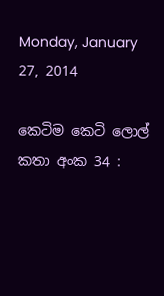Monday, January 27, 2014

කෙටිම කෙටි ලොල් කතා අංක 34 :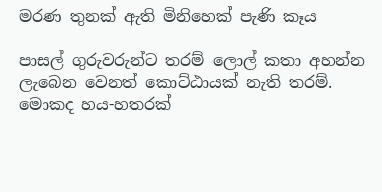මරණ තුනක් ඇති මිනිහෙක් පැණි කෑය

පාසල් ගුරුවරුන්ට තරම් ලොල් කතා අහන්න ලැබෙන වෙනත් කොට්ඨායක් නැති තරම්. මොකද හය-හතරක්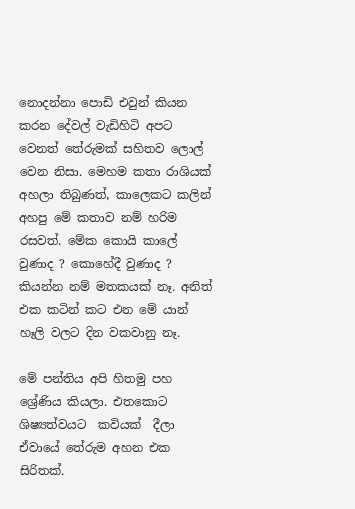නොදන්නා පොඩි එවුන් කියන කරන දේවල් වැඩිහිටි අපට වෙනත් තේරුමක් සහිතව ලොල් වෙන නිසා. මෙහම කතා රාශියක් අහලා තිබුණත්, කාලෙකට කලින් අහපු මේ කතාව නම් හරිම රසවත්. මේක කොයි කාලේ වුණාද ? කොහේදී වුණාද ? කියන්න නම් මතකයක් නෑ. අනිත් එක කටින් කට එන මේ යාන් හෑලි වලට දින වකවානු නෑ.

මේ පන්තිය අපි හිතමු පහ ශ්‍රේණිය කියලා. එතකොට ශිෂ්‍යත්වයට  කවියක්  දීලා ඒවායේ තේරුම අහන එක සිරිතක්.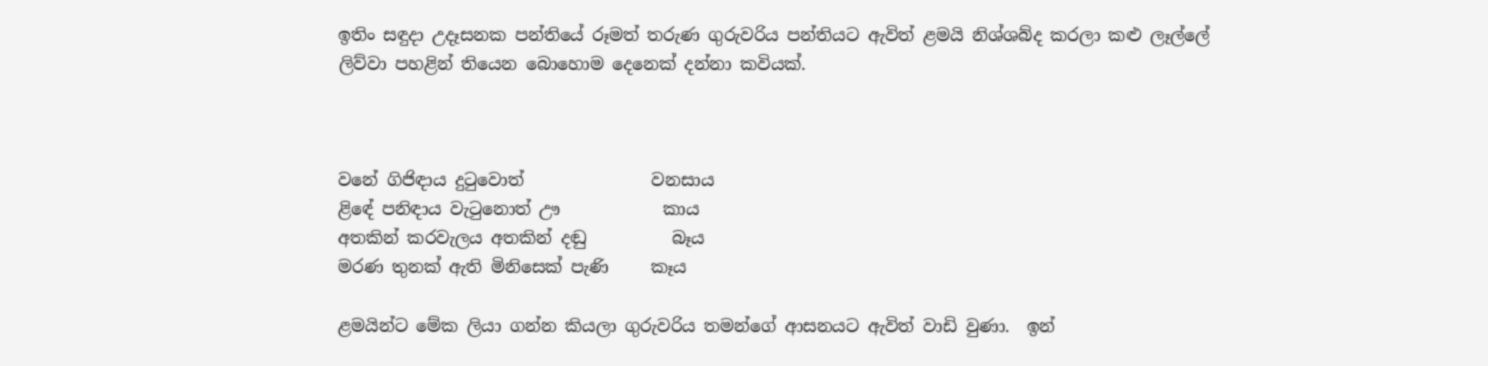ඉතිං සඳුදා උදෑසනක පන්තියේ රූමත් තරුණ ගුරුවරිය පන්තියට ඇවිත් ළමයි නිශ්ශබ්ද කරලා කළු ලෑල්ලේ ලිව්වා පහළින් තියෙන බොහොම දෙනෙක් දන්නා කවියක්.



වනේ ගිජිඳාය දුටුවොත්               වනසාය
ළිඳේ පනිඳාය වැටුනොත් ඌ            කාය
අතකින් කරවැලය අතකින් දඬු          බෑය
මරණ තුනක් ඇති මිනිසෙක් පැණි     කෑය

ළමයින්ට මේක ලියා ගන්න කියලා ගුරුවරිය තමන්ගේ ආසනයට ඇවිත් වාඩි වුණා.  ඉන්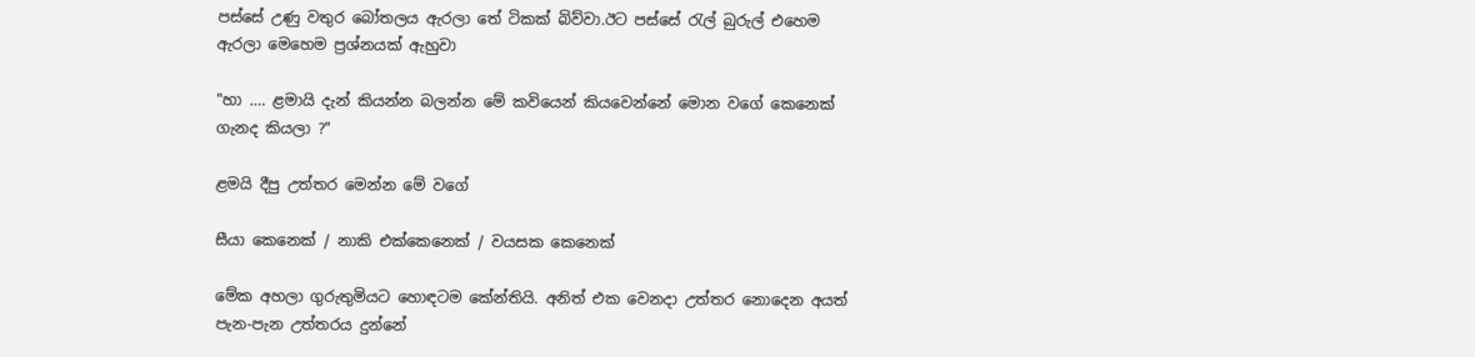පස්සේ උණු වතුර බෝතලය ඇරලා තේ ටිකක් බිව්වා.ඊට පස්සේ රැල් බුරුල් එහෙම ඇරලා මෙහෙම ප්‍රශ්නයක් ඇහුවා

"හා .... ළමායි දැන් කියන්න බලන්න මේ කවියෙන් කියවෙන්නේ මොන වගේ කෙනෙක් ගැනද කියලා ?"

ළමයි දීපු උත්තර මෙන්න මේ වගේ

සීයා කෙනෙක් / නාකි එක්කෙනෙක් / වයසක කෙනෙක්

මේක අහලා ගුරුතුමියට හොඳටම කේන්තියි. අනිත් එක වෙනදා උත්තර නොදෙන අයත් පැන-පැන උත්තරය දුන්නේ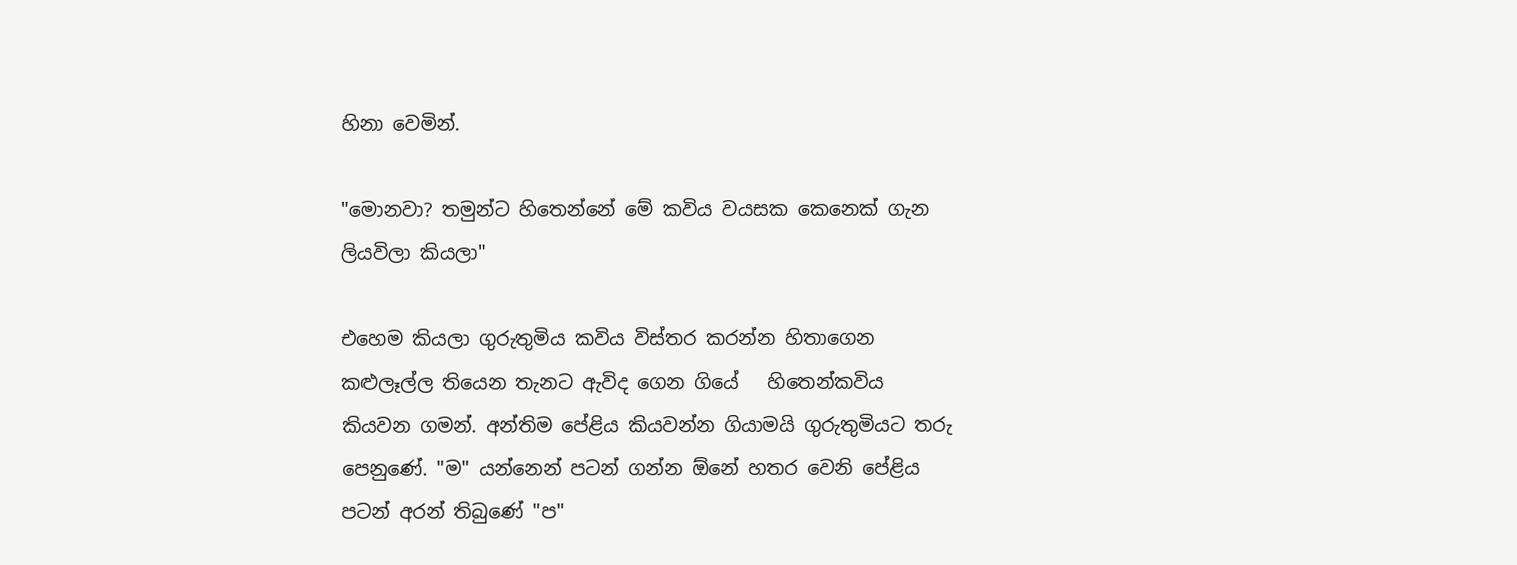හිනා වෙමින්.

"මොනවා? තමුන්ට හිතෙන්නේ මේ කවිය වයසක කෙනෙක් ගැන ලියවිලා කියලා"

එහෙම කියලා ගුරුතුමිය කවිය විස්තර කරන්න හිතාගෙන කළුලෑල්ල තියෙන තැනට ඇවිද ගෙන ගියේ   හිතෙන්කවිය කියවන ගමන්. අන්තිම පේළිය කියවන්න ගියාමයි ගුරුතුමියට තරු පෙනුණේ. "ම" යන්නෙන් පටන් ගන්න ඕනේ හතර වෙනි පේළිය පටන් අරන් තිබුණේ "ප"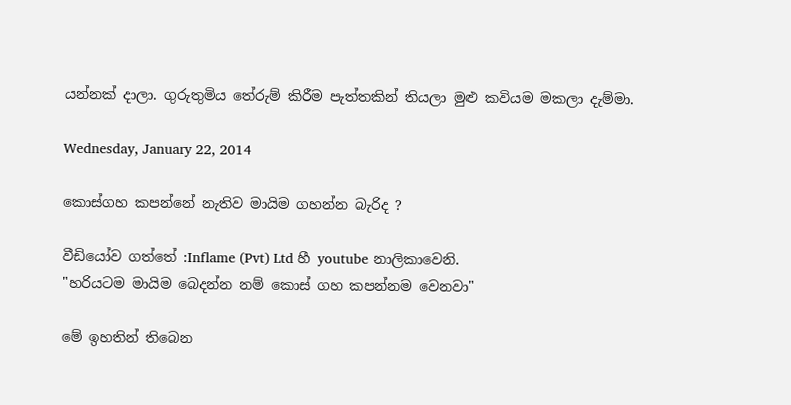යන්නක් දාලා. ගුරුතුමිය තේරුම් කිරීම පැත්තකින් තියලා මුළු කවියම මකලා දැම්මා.

Wednesday, January 22, 2014

කොස්ගහ කපන්නේ නැතිව මායිම ගහන්න බැරිද ?

වීඩියෝව ගත්තේ :Inflame (Pvt) Ltd හී youtube නාලිකාවෙනි.
"හරියටම මායිම බෙදන්න නම් කොස් ගහ කපන්නම වෙනවා"

මේ ඉහතින් තිබෙන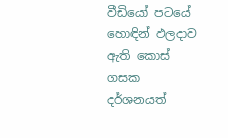වීඩියෝ පටයේ හොඳින් ඵලදාව ඇති කොස් ගසක දර්ශනයත්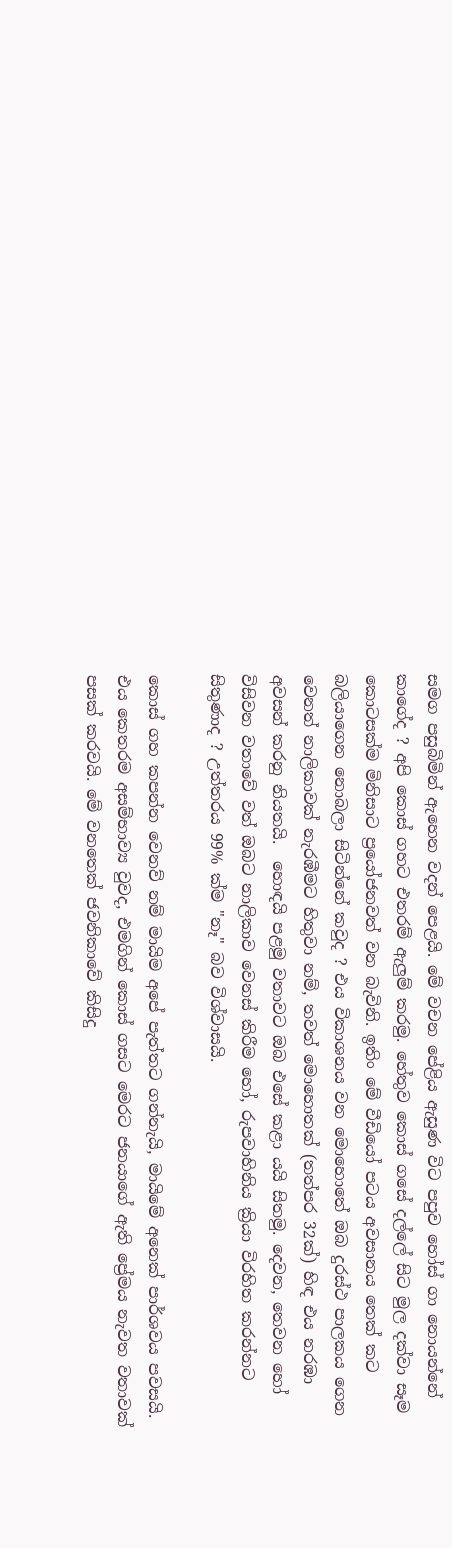සමග පසුබිමින් ඇහෙන වදන් පෙළයි. මේ වචන පේළිය ඇසුණ විට පපුව හෝස් ගා නොයන්නේ කාගේද ? අපි කොස් ගහට එතරම් ඇලුම් කරමු. හේතුව කොස් ගසේ දල්ලේ සිට මුල දක්වා සෑම කොටසක්ම මිනිසාට ප්‍රයෝජනවත් වන බැවිනි. ඉතිං මේ වීඩියෝ පටය අවසානය තෙක් කට බලියාගෙන නොබලා සිටින්නේ කවුද ? එය විකාශනය වන මොහොතේ ඔබ දුරස්ථ පාලකය ගෙන වෙනත් නාලිකාවක් නැරඹීමට හිතුවා නම්, තවත් මොහොතක් (තත්පර 32ක්) හිඳ එය නරඹා අවසන් කරනු නියතයි.  හොඳයි පළමු වතාවට ඔබ එසේ කළා යයි සිතමු. දෙවන, තෙවන හෝ විසිවන වතාවේ වත් ඔබට නාලිකාව වෙනස් කිරීම හෝ, රුපවාහිනිය ක්‍රියා විරහිත කරන්නට සිතුණාද ? උත්තරය 99% ක්ම "නෑ" බව විශ්වාසයි.

කොස් ගහ කපන්න වෙනව් නම් මායිම අපේ පැත්තට ගන්නැයි, මායිමේ අනෙක් පාර්ශවය පවසයි. එය කෙතරම අසම්භාව්‍ය වුවද, එමගින් කොස් ගසට මෙරට ජනයාගේ ඇති ප්‍රේමය නැවත වතාවක් පසක් කරවයි. මේ වනතෙක් ජවනිකාවේ කිසිදු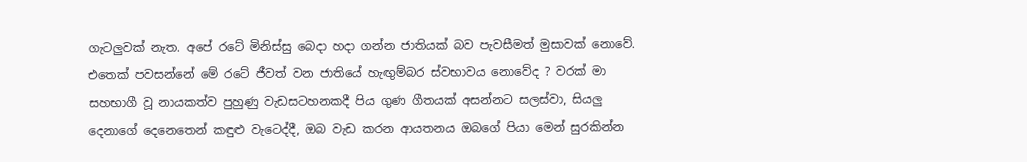ගැටලුවක් නැත. අපේ රටේ මිනිස්සු බෙදා හදා ගන්න ජාතියක් බව පැවසීමත් මුසාවක් නොවේ. එතෙක් පවසන්නේ මේ රටේ ජීවත් වන ජාතියේ හැඟුම්බර ස්වභාවය නොවේද ? වරක් මා සහභාගී වූ නායකත්ව පුහුණු වැඩසටහනකදී පිය ගුණ ගීතයක් අසන්නට සලස්වා, සියලු දෙනාගේ දෙනෙතෙන් කඳුළු වැටෙද්දී, ඔබ වැඩ කරන ආයතනය ඔබගේ පියා මෙන් සුරකින්න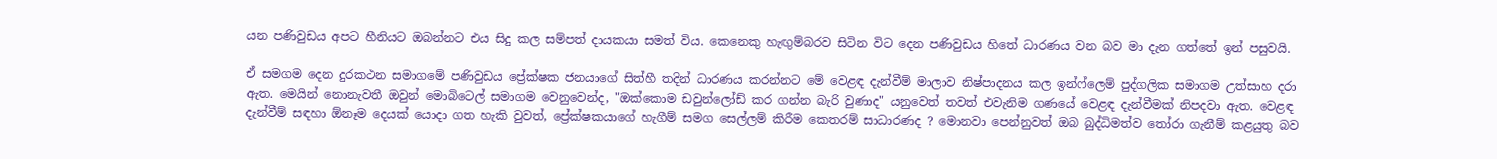යන පණිවුඩය අපට හීනියට ඔබන්නට එය සිදු කල සම්පත් දායකයා සමත් විය. කෙනෙකු හැඟුම්බරව සිටින විට දෙන පණිවුඩය හිතේ ධාරණය වන බව මා දැන ගත්තේ ඉන් පසුවයි.

ඒ සමගම දෙන දුරකථන සමාගමේ පණිවුඩය ප්‍රේක්ෂක ජනයාගේ සිත්හී තදින් ධාරණය කරන්නට මේ වෙළඳ දැන්වීම් මාලාව නිෂ්පාදනය කල ඉන්ෆ්ලෙම් පුද්ගලික සමාගම උත්සාහ දරා ඇත. මෙයින් නොනැවතී ඔවුන් මොබිටෙල් සමාගම වෙනුවෙන්ද, "ඔක්කොම ඩවුන්ලෝඩ් කර ගන්න බැරි වුණාද" යනුවෙත් තවත් එවැනිම ගණයේ වෙළඳ දැන්වීමක් නිපදවා ඇත. වෙළඳ දැන්වීම් සඳහා ඕනෑම දෙයක් යොදා ගත හැකි වුවත්, ප්‍රේක්ෂකයාගේ හැගීම් සමග සෙල්ලම් කිරීම කෙතරම් සාධාරණද ? මොනවා පෙන්නුවත් ඔබ බුද්ධිමත්ව තෝරා ගැනීම් කළයුතු බව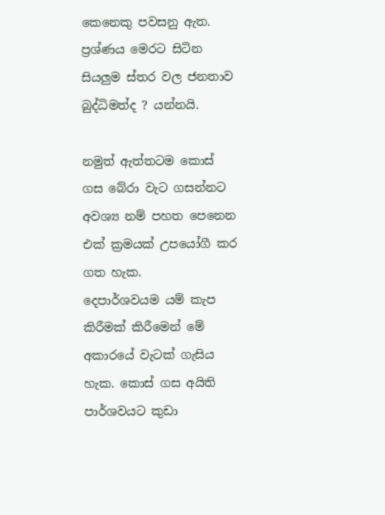කෙනෙකු පවසනු ඇත. ප්‍රශ්ණය මෙරට සිටින සියලුම ස්තර වල ජනතාව බුද්ධිමත්ද ? යන්නයි.

නමුත් ඇත්තටම කොස් ගස බේරා වැට ගසන්නට අවශ්‍ය නම් පහත පෙනෙන එක් ක්‍රමයක් උපයෝගී කර ගත හැක.
දෙපාර්ශවයම යම් කැප කිරීමක් කිරීමෙන් මේ අකාරයේ වැටක් ගැසිය හැක. කොස් ගස අයිති පාර්ශවයට කුඩා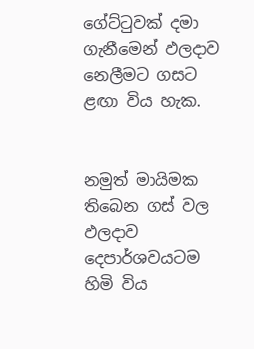ගේට්ටුවක් දමා ගැනීමෙන් ඵලදාව නෙලීමට ගසට ළඟා විය හැක.


නමුත් මායිමක තිබෙන ගස් වල ඵලදාව දෙපාර්ශවයටම හිමි විය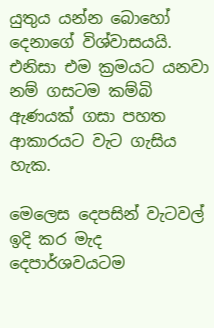යුතුය යන්න බොහෝ දෙනාගේ විශ්වාසයයි. එනිසා එම ක්‍රමයට යනවා නම් ගසටම කම්බි ඇණයක් ගසා පහත ආකාරයට වැට ගැසිය හැක.

මෙලෙස දෙපසින් වැටවල් ඉදි කර මැද දෙපාර්ශවයටම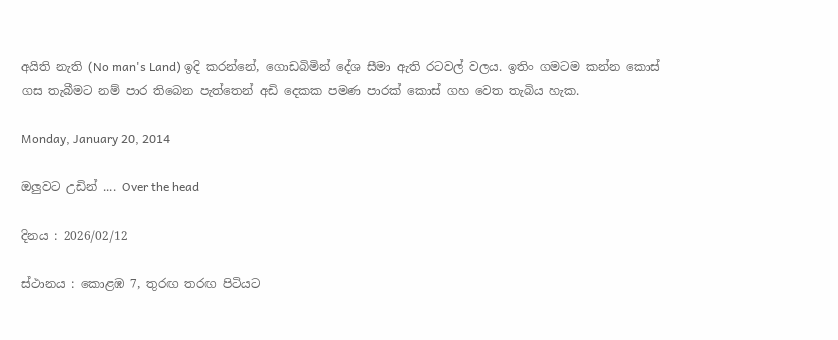අයිති නැති (No man's Land) ඉදි කරන්නේ, ගොඩබිමින් දේශ සීමා ඇති රටවල් වලය. ඉතිං ගමටම කන්න කොස් ගස තැබීමට නම් පාර තිබෙන පැත්තෙන් අඩි දෙකක පමණ පාරක් කොස් ගහ වෙත තැබිය හැක.

Monday, January 20, 2014

ඔලුවට උඩින් .... Over the head

දිනය : 2026/02/12

ස්ථානය : කොළඹ 7, තුරඟ තරඟ පිටියට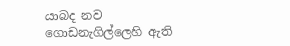යාබද නව ගොඩනැගිල්ලෙහි ඇති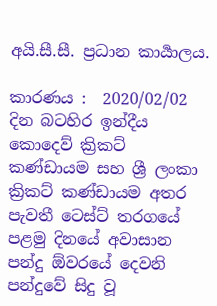අයි.සී.සී. ප්‍රධාන කාර්‍යාලය.

කාරණය :  2020/02/02 දින බටහිර ඉන්දීය කොදෙව් ක්‍රිකට් කණ්ඩායම සහ ශ්‍රී ලංකා ක්‍රිකට් කණ්ඩායම අතර පැවතී ටෙස්ට් තරගයේ පළමු දිනයේ අවාසාන පන්දු ඕවරයේ දෙවනි පන්දුවේ සිදු වූ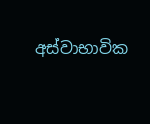අස්වාභාවික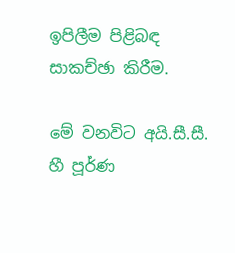ඉපිලීම පිළිබඳ සාකච්ඡා කිරීම.

මේ වනවිට අයි.සී.සී. හී පූර්ණ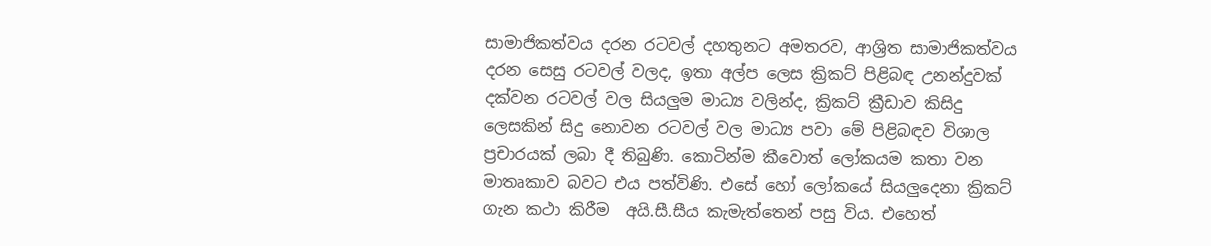සාමාජිකත්වය දරන රටවල් දහතුනට අමතරව, ආශ්‍රිත සාමාජිකත්වය දරන සෙසු රටවල් වලද, ඉතා අල්ප ලෙස ක්‍රිකට් පිළිබඳ උනන්දුවක් දක්වන රටවල් වල සියලුම මාධ්‍ය වලින්ද, ක්‍රිකට් ක්‍රීඩාව කිසිදු ලෙසකින් සිදු නොවන රටවල් වල මාධ්‍ය පවා මේ පිළිබඳව විශාල ප්‍රචාරයක් ලබා දී තිබුණි. කොටින්ම කීවොත් ලෝකයම කතා වන මාතෘකාව බවට එය පත්විණි. එසේ හෝ ලෝකයේ සියලුදෙනා ක්‍රිකට්  ගැන කථා කිරීම  අයි.සී.සීය කැමැත්තෙන් පසු විය. එහෙත්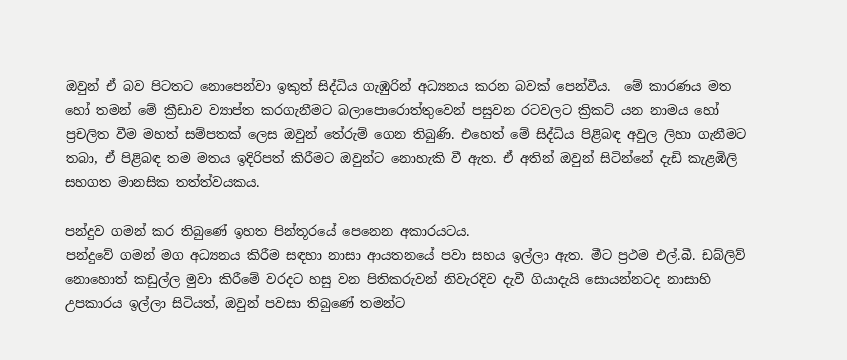ඔවුන් ඒ බව පිටතට නොපෙන්වා ඉකුත් සිද්ධිය ගැඹුරින් අධ්‍යනය කරන බවක් පෙන්වීය.  මේ කාරණය මත හෝ තමන් මේ ක්‍රීඩාව ව්‍යාප්ත කරගැනීමට බලාපොරොත්තුවෙන් පසුවන රටවලට ක්‍රිකට් යන නාමය හෝ ප්‍රචලිත වීම මහත් සම්පතක් ලෙස ඔවුන් තේරුම් ගෙන තිබුණි. එහෙත් මේ සිද්ධිය පිළිබඳ අවුල ලිහා ගැනීමට තබා, ඒ පිළිබඳ තම මතය ඉදිරිපත් කිරීමට ඔවුන්ට නොහැකි වී ඇත. ඒ අතින් ඔවුන් සිටින්නේ දැඩි කැළඹිලි සහගත මානසික තත්ත්වයකය.

පන්දුව ගමන් කර තිබුණේ ඉහත පින්තූරයේ පෙනෙන අකාරයටය.
පන්දුවේ ගමන් මග අධ්‍යනය කිරීම සඳහා නාසා ආයතනයේ පවා සහය ඉල්ලා ඇත. මීට ප්‍රථම එල්.බී. ඩබ්ලිව් නොහොත් කඩුල්ල මුවා කිරීමේ වරදට හසු වන පිතිකරුවන් නිවැරදිව දැවී ගියාදැයි සොයන්නටද නාසාහි උපකාරය ඉල්ලා සිටියත්, ඔවුන් පවසා තිබුණේ තමන්ට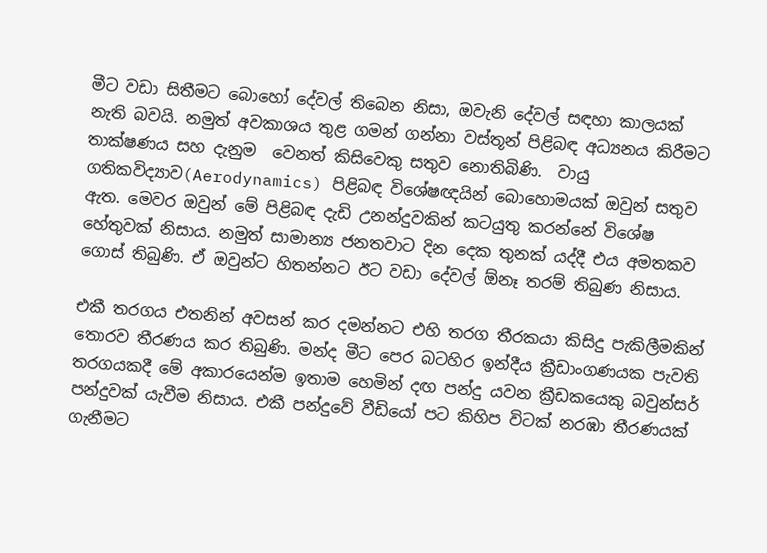මීට වඩා සිතීමට බොහෝ දේවල් තිබෙන නිසා, ඔවැනි දේවල් සඳහා කාලයක් නැති බවයි. නමුත් අවකාශය තුළ ගමන් ගන්නා වස්තූන් පිළිබඳ අධ්‍යනය කිරීමට තාක්ෂණය සහ දැනුම  වෙනත් කිසිවෙකු සතුව නොතිබිණි.  වායු ගතිකවිද්‍යාව(Aerodynamics) පිළිබඳ විශේෂඥයින් බොහොමයක් ඔවුන් සතුව ඇත. මෙවර ඔවුන් මේ පිළිබඳ දැඩි උනන්දුවකින් කටයුතු කරන්නේ විශේෂ හේතුවක් නිසාය. නමුත් සාමාන්‍ය ජනතවාට දින දෙක තුනක් යද්දී එය අමතකව ගොස් තිබුණි. ඒ ඔවුන්ට හිතන්නට ඊට වඩා දේවල් ඕනෑ තරම් තිබුණ නිසාය.

එකී තරගය එතනින් අවසන් කර දමන්නට එහි තරග තීරකයා කිසිදු පැකිලීමකින් තොරව තීරණය කර තිබුණි. මන්ද මීට පෙර බටහිර ඉන්දීය ක්‍රීඩාංගණයක පැවති තරගයකදී මේ අකාරයෙන්ම ඉතාම හෙමින් දඟ පන්දු යවන ක්‍රීඩකයෙකු බවුන්සර් පන්දුවක් යැවීම නිසාය. එකී පන්දුවේ වීඩියෝ පට කිහිප විටක් නරඹා තීරණයක් ගැනීමට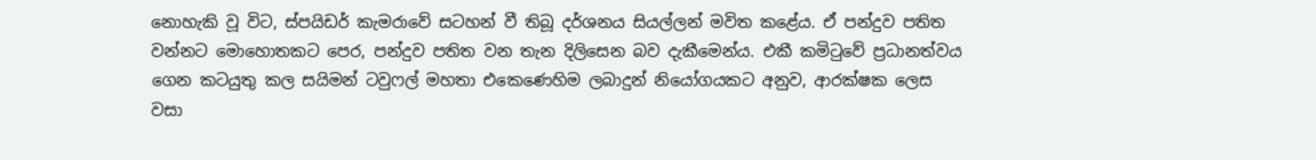නොහැකි වූ විට, ස්පයිඩර් කැමරාවේ සටහන් වී තිබූ දර්ශනය සියල්ලන් මවිත කළේය. ඒ පන්දුව පතිත වන්නට මොහොතකට පෙර, පන්දුව පතිත වන තැන දිලිසෙන බව දැකීමෙන්ය. එකී කමිටුවේ ප්‍රධානත්වය ගෙන කටයුතු කල සයිමන් ටවුෆල් මහතා එකෙණෙහිම ලබාදුන් නියෝගයකට අනුව, ආරක්ෂක ලෙස වසා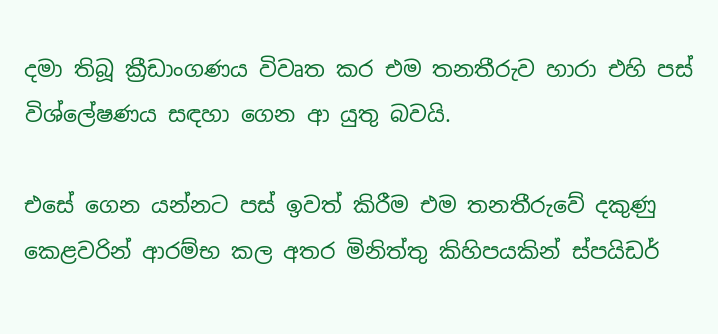දමා තිබූ ක්‍රීඩාංගණය විවෘත කර එම තනතීරුව හාරා එහි පස් විශ්ලේෂණය සඳහා ගෙන ආ යුතු බවයි.

එසේ ගෙන යන්නට පස් ඉවත් කිරීම එම තනතීරුවේ දකුණු කෙළවරින් ආරම්භ කල අතර මිනිත්තු කිහිපයකින් ස්පයිඩර්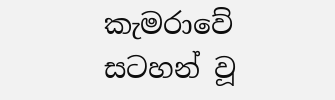කැමරාවේ සටහන් වූ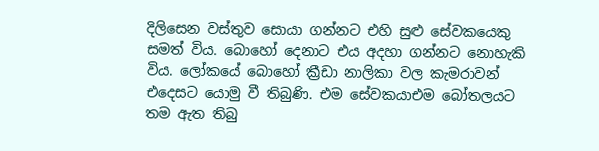දිලිසෙන වස්තුව සොයා ගන්නට එහි සුළු සේවකයෙකු සමත් විය. බොහෝ දෙනාට එය අදහා ගන්නට නොහැකි විය. ලෝකයේ බොහෝ ක්‍රීඩා නාලිකා වල කැමරාවන් එදෙසට යොමු වී තිබුණි. එම සේවකයාඑම බෝතලයට  තම ඇත තිබු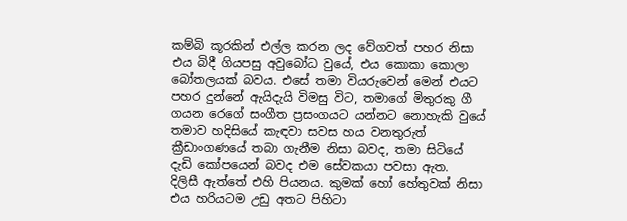කම්බි කූරකින් එල්ල කරන ලද වේගවත් පහර නිසා එය බිදී ගියපසු අවුබෝධ වුයේ, එය කොකා කොලා බෝතලයක් බවය. එසේ තමා වියරුවෙන් මෙන් එයට පහර දුන්නේ ඇයිදැයි විමසු විට, තමාගේ මිතුරකු ගී ගයන රෙගේ සංගීත ප්‍රසංගයට යන්නට නොහැකි වුයේ තමාව හදිසියේ කැඳවා සවස හය වනතුරුත් ක්‍රීඩාංගණයේ තබා ගැනීම නිසා බවද, තමා සිටියේ දැඩි කෝපයෙන් බවද එම සේවකයා පවසා ඇත.  දිලිසී ඇත්තේ එහි පියනය. කුමක් හෝ හේතුවක් නිසා  එය හරියටම උඩු අතට පිහිටා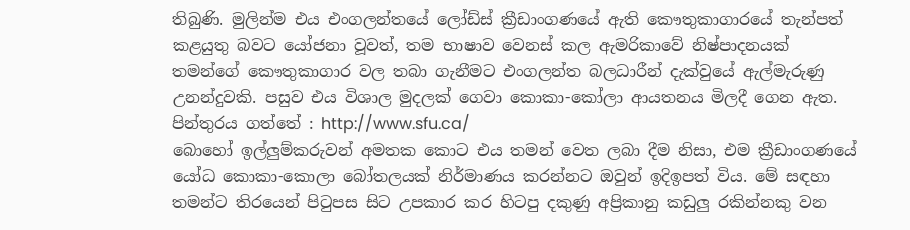තිබුණි. මුලින්ම එය එංගලන්තයේ ලෝඩ්ස් ක්‍රීඩාංගණයේ ඇති කෞතුකාගාරයේ තැන්පත් කළයුතු බවට යෝජනා වූවත්, තම භාෂාව වෙනස් කල ඇමරිකාවේ නිෂ්පාදනයක් තමන්ගේ කෞතුකාගාර වල තබා ගැනීමට එංගලන්ත බලධාරීන් දැක්වුයේ ඇල්මැරුණු උනන්දුවකි. පසුව එය විශාල මුදලක් ගෙවා කොකා-කෝලා ආයතනය මිලදී ගෙන ඇත.
පින්තුරය ගත්තේ : http://www.sfu.ca/
බොහෝ ඉල්ලුම්කරුවන් අමතක කොට එය තමන් වෙත ලබා දීම නිසා, එම ක්‍රීඩාංගණයේ යෝධ කොකා-කොලා බෝතලයක් නිර්මාණය කරන්නට ඔවුන් ඉදිඉපත් විය. මේ සඳහා තමන්ට තිරයෙන් පිටුපස සිට උපකාර කර හිටපු දකුණු අප්‍රිකානු කඩුලු රකින්නකු වන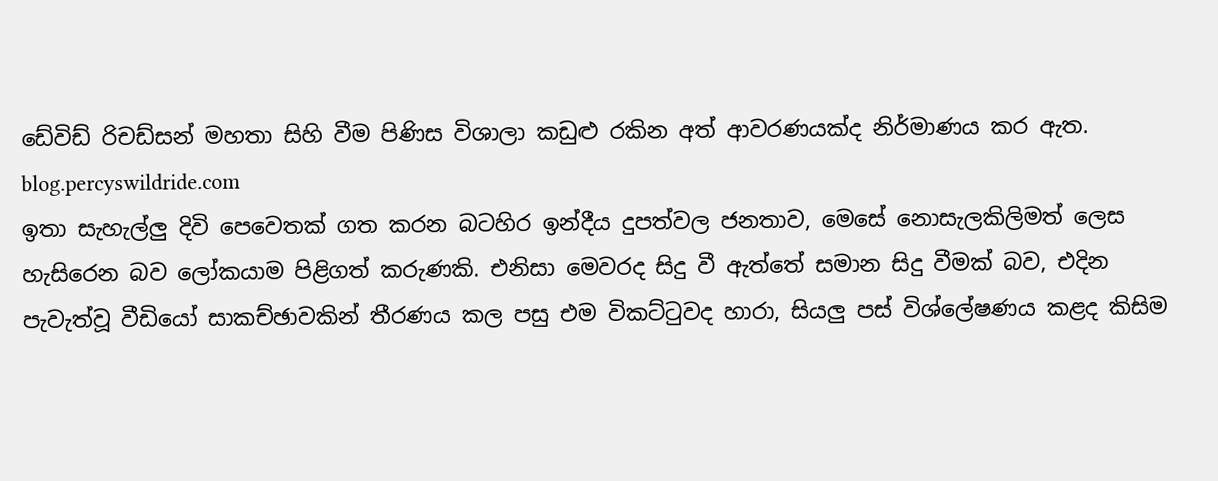ඩේවිඩ් රිචඩ්සන් මහතා සිහි වීම පිණිස විශාලා කඩුළු රකින අත් ආවරණයක්ද නිර්මාණය කර ඇත.
blog.percyswildride.com
ඉතා සැහැල්ලු දිවි පෙවෙතක් ගත කරන බටහිර ඉන්දීය දුපත්වල ජනතාව, මෙසේ නොසැලකිලිමත් ලෙස හැසිරෙන බව ලෝකයාම පිළිගත් කරුණකි. එනිසා මෙවරද සිදු වී ඇත්තේ සමාන සිදු වීමක් බව, එදින පැවැත්වූ වීඩියෝ සාකච්ඡාවකින් තීරණය කල පසු එම විකට්ටුවද හාරා, සියලු පස් විශ්ලේෂණය කළද කිසිම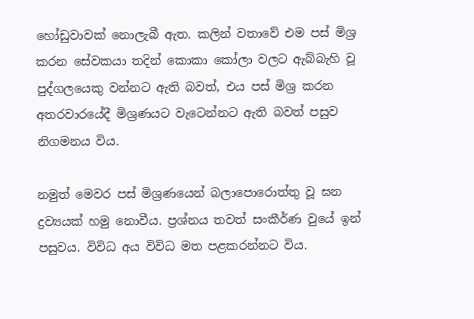හෝඩුවාවක් නොලැබී ඇත. කලින් වතාවේ එම පස් මිශ්‍ර කරන සේවකයා තදින් කොකා කෝලා වලට ඇබ්බැහි වූ පුද්ගලයෙකු වන්නට ඇති බවත්, එය පස් මිශ්‍ර කරන අතරවාරයේදී මිශ්‍රණයට වැටෙන්නට ඇති බවත් පසුව නිගමනය විය.

නමුත් මෙවර පස් මිශ්‍රණයෙන් බලාපොරොත්තු වූ ඝන ද්‍රව්‍යයක් හමු නොවීය. ප්‍රශ්නය තවත් සංකීර්ණ වුයේ ඉන් පසුවය. විවිධ අය විවිධ මත පළකරන්නට විය.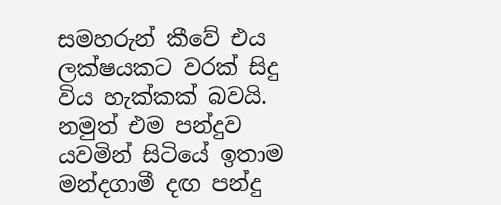සමහරුන් කීවේ එය ලක්ෂයකට වරක් සිදු විය හැක්කක් බවයි. නමුත් එම පන්දුව යවමින් සිටියේ ඉතාම මන්දගාමී දඟ පන්දු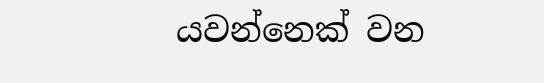යවන්නෙක් වන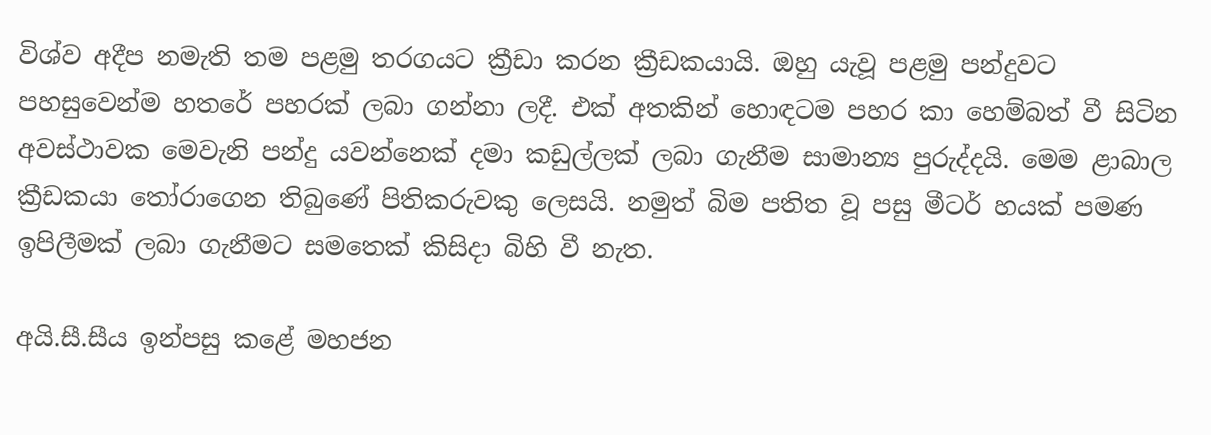විශ්ව අදීප නමැති තම පළමු තරගයට ක්‍රීඩා කරන ක්‍රීඩකයායි. ඔහු යැවූ පළමු පන්දුවට පහසුවෙන්ම හතරේ පහරක් ලබා ගන්නා ලදී. එක් අතකින් හොඳටම පහර කා හෙම්බත් වී සිටින අවස්ථාවක මෙවැනි පන්දු යවන්නෙක් දමා කඩුල්ලක් ලබා ගැනීම සාමාන්‍ය පුරුද්දයි. මෙම ළාබාල ක්‍රීඩකයා තෝරාගෙන තිබුණේ පිතිකරුවකු ලෙසයි. නමුත් බිම පතිත වූ පසු මීටර් හයක් පමණ ඉපිලීමක් ලබා ගැනීමට සමතෙක් කිසිදා බිහි වී නැත.

අයි.සී.සීය ඉන්පසු කළේ මහජන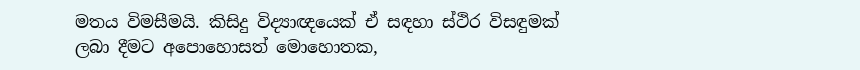මතය විමසීමයි. කිසිදු විද්‍යාඥයෙක් ඒ සඳහා ස්ථිර විසඳුමක් ලබා දීමට අපොහොසත් මොහොතක,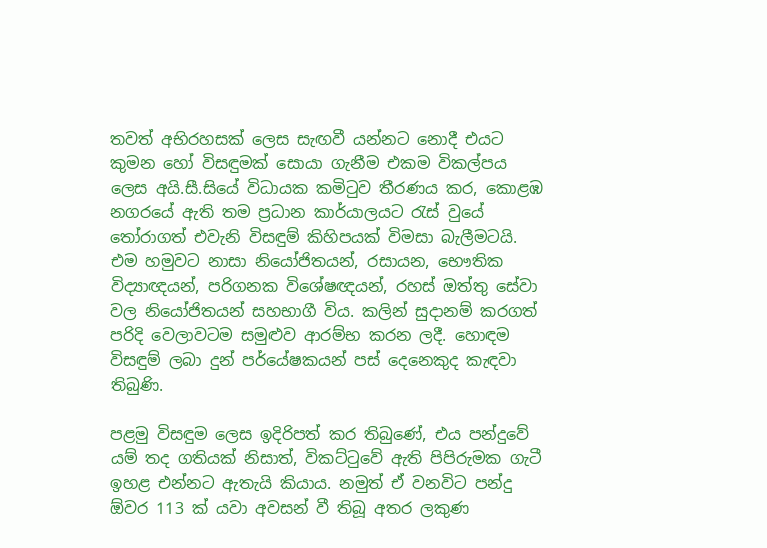තවත් අභිරහසක් ලෙස සැඟවී යන්නට නොදී එයට කුමන හෝ විසඳුමක් සොයා ගැනීම එකම විකල්පය ලෙස අයි.සී.සියේ විධායක කමිටුව තීරණය කර, කොළඹ නගරයේ ඇති තම ප්‍රධාන කාර්යාලයට රැස් වුයේ තෝරාගත් එවැනි විසඳුම් කිහිපයක් විමසා බැලීමටයි. එම හමුවට නාසා නියෝජිතයන්, රසායන, භෞතික විද්‍යාඥයන්, පරිගනක විශේෂඥයන්, රහස් ඔත්තු සේවා වල නියෝජිතයන් සහභාගී විය. කලින් සුදානම් කරගත් පරිදි වෙලාවටම සමුළුව ආරම්භ කරන ලදී. හොඳම විසඳුම් ලබා දුන් පර්යේෂකයන් පස් දෙනෙකුද කැඳවා තිබුණි.

පළමු විසඳුම ලෙස ඉදිරිපත් කර තිබුණේ, එය පන්දුවේ යම් තද ගතියක් නිසාත්, විකට්ටුවේ ඇති පිපිරුමක ගැටී ඉහළ එන්නට ඇතැයි කියාය. නමුත් ඒ වනවිට පන්දු ඕවර 113 ක් යවා අවසන් වී තිබූ අතර ලකුණ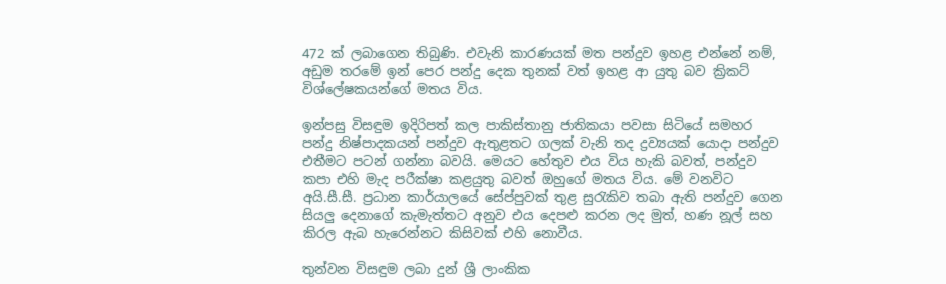472 ක් ලබාගෙන තිබුණි. එවැනි කාරණයක් මත පන්දුව ඉහළ එන්නේ නම්, අඩුම තරමේ ඉන් පෙර පන්දු දෙක තුනක් වත් ඉහළ ආ යුතු බව ක්‍රිකට් විශ්ලේෂකයන්ගේ මතය විය.

ඉන්පසු විසඳුම ඉදිරිපත් කල පාකිස්තානු ජාතිකයා පවසා සිටියේ සමහර පන්දු නිෂ්පාදකයන් පන්දුව ඇතුළතට ගලක් වැනි තද ද්‍රව්‍යයක් යොදා පන්දුව එතීමට පටන් ගන්නා බවයි. මෙයට හේතුව එය විය හැකි බවත්, පන්දුව කපා එහි මැද පරීක්ෂා කළයුතු බවත් ඔහුගේ මතය විය. මේ වනවිට අයි.සී.සී. ප්‍රධාන කාර්යාලයේ සේප්පුවක් තුළ සුරැකිව තබා ඇති පන්දුව ගෙන සියලු දෙනාගේ කැමැත්තට අනුව එය දෙපළු කරන ලද මුත්, හණ නූල් සහ කිරල ඇබ හැරෙන්නට කිසිවක් එහි නොවීය.

තුන්වන විසඳුම ලබා දුන් ශ්‍රී ලාංකික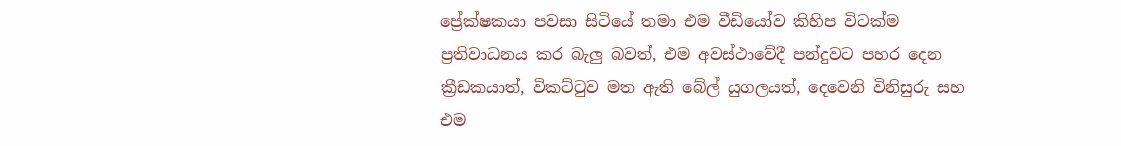ප්‍රේක්ෂකයා පවසා සිටියේ තමා එම වීඩියෝව කිහිප විටක්ම ප්‍රතිවාධනය කර බැලු බවත්, එම අවස්ථාවේදී පන්දුවට පහර දෙන ක්‍රීඩකයාත්, විකට්ටුව මත ඇති බේල් යුගලයත්, දෙවෙනි විනිසුරු සහ එම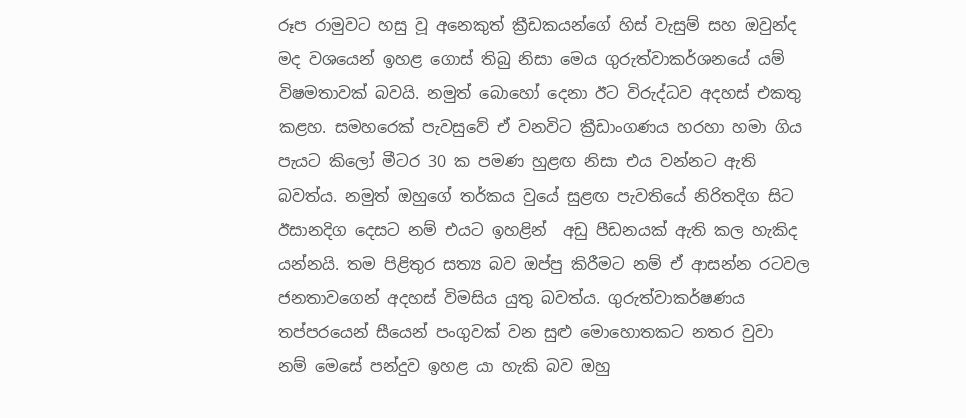රූප රාමුවට හසු වූ අනෙකුත් ක්‍රීඩකයන්ගේ හිස් වැසුම් සහ ඔවුන්ද මද වශයෙන් ඉහළ ගොස් තිබු නිසා මෙය ගුරුත්වාකර්ශනයේ යම් විෂමතාවක් බවයි. නමුත් බොහෝ දෙනා ඊට විරුද්ධව අදහස් එකතු කළහ. සමහරෙක් පැවසුවේ ඒ වනවිට ක්‍රීඩාංගණය හරහා හමා ගිය පැයට කිලෝ මීටර 30 ක පමණ හුළඟ නිසා එය වන්නට ඇති බවත්ය. නමුත් ඔහුගේ තර්කය වුයේ සුළඟ පැවතියේ නිරිතදිග සිට ඊසානදිග දෙසට නම් එයට ඉහළින්  අඩු පීඩනයක් ඇති කල හැකිද යන්නයි. තම පිළිතුර සත්‍ය බව ඔප්පු කිරීමට නම් ඒ ආසන්න රටවල ජනතාවගෙන් අදහස් විමසිය යුතු බවත්ය. ගුරුත්වාකර්ෂණය තප්පරයෙන් සීයෙන් පංගුවක් වන සුළු මොහොතකට නතර වුවා නම් මෙසේ පන්දුව ඉහළ යා හැකි බව ඔහු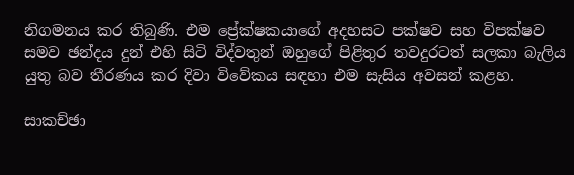නිගමනය කර තිබුණි. එම ප්‍රේක්ෂකයාගේ අදහසට පක්ෂව සහ විපක්ෂව සමව ඡන්දය දුන් එහි සිටි විද්වතුන් ඔහුගේ පිළිතුර තවදුරටත් සලකා බැලිය යුතු බව තීරණය කර දිවා විවේකය සඳහා එම සැසිය අවසන් කළහ.

සාකච්ඡා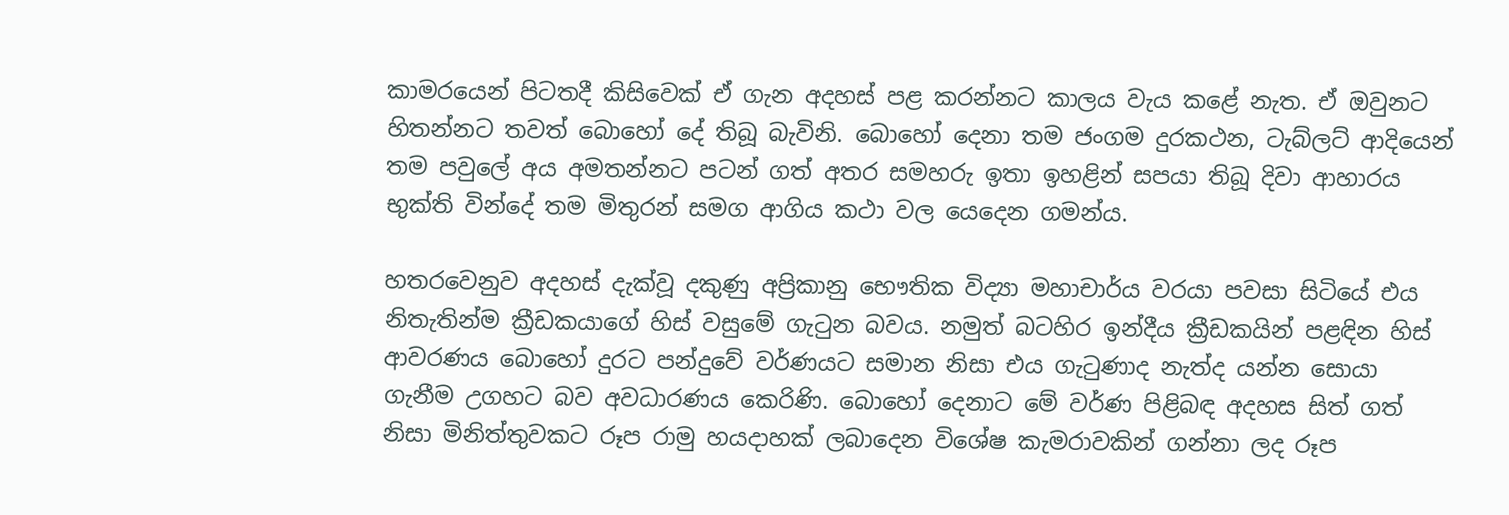කාමරයෙන් පිටතදී කිසිවෙක් ඒ ගැන අදහස් පළ කරන්නට කාලය වැය කළේ නැත. ඒ ඔවුනට හිතන්නට තවත් බොහෝ දේ තිබූ බැවිනි. බොහෝ දෙනා තම ජංගම දුරකථන, ටැබ්ලට් ආදියෙන් තම පවුලේ අය අමතන්නට පටන් ගත් අතර සමහරු ඉතා ඉහළින් සපයා තිබූ දිවා ආහාරය භුක්ති වින්දේ තම මිතුරන් සමග ආගිය කථා වල යෙදෙන ගමන්ය.

හතරවෙනුව අදහස් දැක්වූ දකුණු අප්‍රිකානු භෞතික විද්‍යා මහාචාර්ය වරයා පවසා සිටියේ එය නිතැතින්ම ක්‍රීඩකයාගේ හිස් වසුමේ ගැටුන බවය. නමුත් බටහිර ඉන්දීය ක්‍රීඩකයින් පළඳින හිස් ආවරණය බොහෝ දුරට පන්දුවේ වර්ණයට සමාන නිසා එය ගැටුණාද නැත්ද යන්න සොයා ගැනීම උගහට බව අවධාරණය කෙරිණි. බොහෝ දෙනාට මේ වර්ණ පිළිබඳ අදහස සිත් ගත් නිසා මිනිත්තුවකට රූප රාමු හයදාහක් ලබාදෙන විශේෂ කැමරාවකින් ගන්නා ලද රූප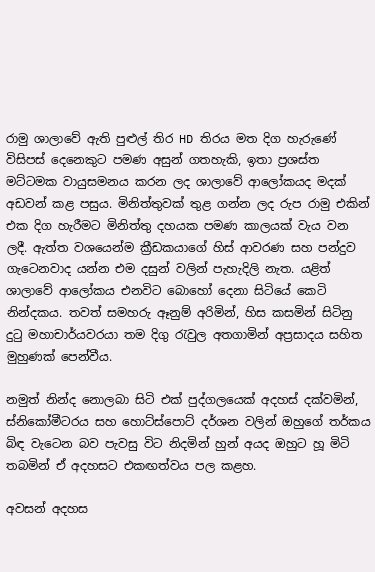රාමු ශාලාවේ ඇති පුළුල් තිර HD තිරය මත දිග හැරුණේ විසිපස් දෙනෙකුට පමණ අසුන් ගතහැකි, ඉතා ප්‍රශස්ත මට්ටමක වායුසමනය කරන ලද ශාලාවේ ආලෝකයද මදක් අඩවන් කළ පසුය. මිනිත්තුවක් තුළ ගන්න ලද රුප රාමු එකින් එක දිග හැරීමට මිනිත්තු දහයක පමණ කාලයක් වැය වන ලදී. ඇත්ත වශයෙන්ම ක්‍රීඩකයාගේ හිස් ආවරණ සහ පන්දුව ගැටෙනවාද යන්න එම දසුන් වලින් පැහැදිලි නැත. යළිත් ශාලාවේ ආලෝකය එනවිට බොහෝ දෙනා සිටියේ කෙටි නින්දකය. තවත් සමහරු ඈනුම් අරිමින්, හිස කසමින් සිටිනු දුටු මහාචාර්යවරයා තම දිගු රැවුල අතගාමින් අප්‍රසාදය සහිත මුහුණක් පෙන්වීය.

නමුත් නින්ද නොලබා සිටි එක් පුද්ගලයෙක් අදහස් දක්වමින්, ස්නිකෝමීටරය සහ හොට්ස්පොට් දර්ශන වලින් ඔහුගේ තර්කය බිඳ වැටෙන බව පැවසු විට නිදමින් හුන් අයද ඔහුට හූ මිටි තබමින් ඒ අදහසට එකඟත්වය පල කළහ.

අවසන් අදහස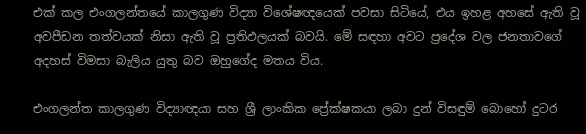එක් කල එංගලන්තයේ කාලගුණ විද්‍යා විශේෂඥයෙක් පවසා සිටියේ, එය ඉහළ අහසේ ඇති වූ අවපීඩන තත්වයක් නිසා ඇති වූ ප්‍රතිඵලයක් බවයි. මේ සඳහා අවට ප්‍රදේශ වල ජනතාවගේ අදහස් විමසා බැලිය යුතු බව ඔහුගේද මතය විය.

එංගලන්ත කාලගුණ විද්‍යාඥයා සහ ශ්‍රී ලාංකික ප්‍රේක්ෂකයා ලබා දුන් විසඳුම් බොහෝ දුටර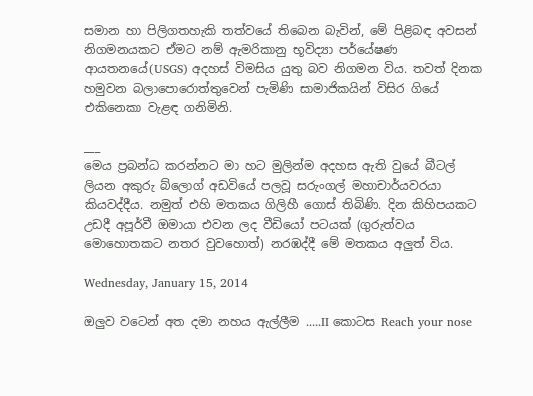සමාන හා පිලිගතහැකි තත්වයේ තිබෙන බැවින්, මේ පිළිබඳ අවසන් නිගමනයකට ඒමට නම් ඇමරිකානු භූවිද්‍යා පර්යේෂණ ආයතනයේ(USGS) අදහස් විමසිය යුතු බව නිගමන විය. තවත් දිනක හමුවන බලාපොරොත්තුවෙන් පැමිණි සාමාජිකයින් විසිර ගියේ එකිනෙකා වැළඳ ගනිමිනි.

___
මෙය ප්‍රබන්ධ කරන්නට මා හට මුලින්ම අදහස ඇති වුයේ බීටල් ලියන අකුරු බ්ලොග් අඩවියේ පලවූ සරුංගල් මහාචාර්යවරයා කියවද්දීය. නමුත් එහි මතකය ගිලිහී ගොස් තිබිණි. දින කිහිපයකට උඩදී අපූර්වී ඔමායා එවන ලද වීඩියෝ පටයක් (ගුරුත්වය මොහොතකට නතර වුවහොත්) නරඹද්දී මේ මතකය අලුත් විය.

Wednesday, January 15, 2014

ඔලුව වටෙන් අත දමා නහය ඇල්ලීම .....II කොටස Reach your nose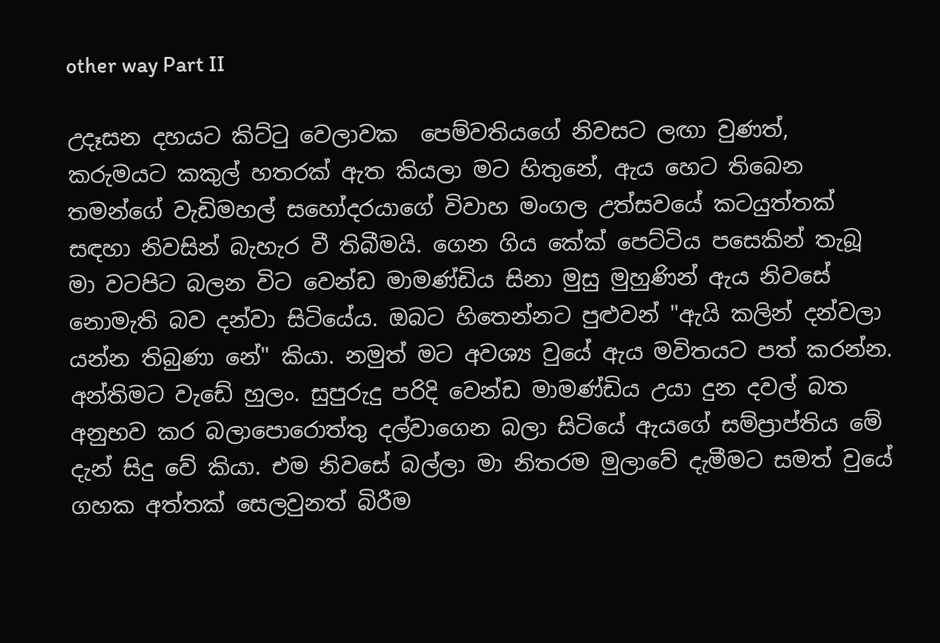other way Part II

උදෑසන දහයට කිට්ටු වෙලාවක  පෙම්වතියගේ නිවසට ලඟා වුණත්, කරුමයට කකුල් හතරක් ඇත කියලා මට හිතුනේ, ඇය හෙට තිබෙන තමන්ගේ වැඩිමහල් සහෝදරයාගේ විවාහ මංගල උත්සවයේ කටයුත්තක් සඳහා නිවසින් බැහැර වී තිබීමයි. ගෙන ගිය කේක් පෙට්ටිය පසෙකින් තැබූ මා වටපිට බලන විට වෙන්ඩ මාමණ්ඩිය සිනා මුසු මුහුණින් ඇය නිවසේ නොමැති බව දන්වා සිටියේය. ඔබට හිතෙන්නට පුළුවන් "ඇයි කලින් දන්වලා යන්න තිබුණා නේ" කියා. නමුත් මට අවශ්‍ය වුයේ ඇය මවිතයට පත් කරන්න. අන්තිමට වැඩේ හුලං. සුපුරුදු පරිදි වෙන්ඩ මාමණ්ඩිය උයා දුන දවල් බත අනුභව කර බලාපොරොත්තු දල්වාගෙන බලා සිටියේ ඇයගේ සම්ප්‍රාප්තිය මේ දැන් සිදු වේ කියා. එම නිවසේ බල්ලා මා නිතරම මුලාවේ දැමීමට සමත් වුයේ ගහක අත්තක් සෙලවුනත් බිරීම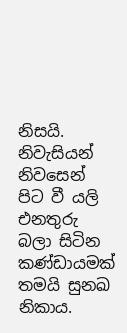නිසයි. නිවැසියන් නිවසෙන් පිට වී යලි එනතුරු බලා සිටින කණ්ඩායමක් තමයි සුනඛ නිකාය.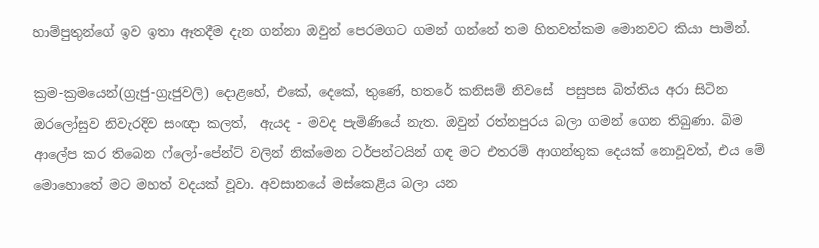හාම්පුතුන්ගේ ඉව ඉතා ඈතදීම දැන ගන්නා ඔවුන් පෙරමගට ගමන් ගන්නේ තම හිතවත්කම මොනවට කියා පාමින්.

ක්‍රම-ක්‍රමයෙන්(ග්‍රැජු-ග්‍රැජුවලි) දොළහේ, එකේ, දෙකේ, තුණේ, හතරේ කනිසම් නිවසේ  පසුපස බිත්තිය අරා සිටින ඔරලෝසුව නිවැරදිව සංඥා කලත්,  ඇයද - මවද පැමිණියේ නැත. ඔවුන් රත්නපුරය බලා ගමන් ගෙන තිබුණා. බිම ආලේප කර තිබෙන ෆ්ලෝ-පේන්ට් වලින් නික්මෙන ටර්පන්ටයින් ගඳ මට එතරම් ආගන්තුක දෙයක් නොවූවත්, එය මේ මොහොතේ මට මහත් වදයක් වූවා. අවසානයේ මස්කෙළිය බලා යන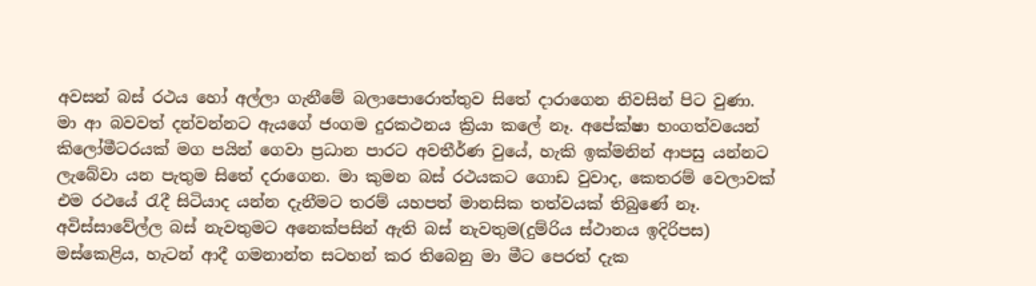අවසන් බස් රථය හෝ අල්ලා ගැනීමේ බලාපොරොත්තුව සිතේ දාරාගෙන නිවසින් පිට වුණා. මා ආ බවවත් දන්වන්නට ඇයගේ ජංගම දුරකථනය ක්‍රියා කලේ නෑ. අපේක්ෂා භංගත්වයෙන් කිලෝමීටරයක් මග පයින් ගෙවා ප්‍රධාන පාරට අවතීර්ණ වුයේ, හැකි ඉක්මනින් ආපසු යන්නට ලැබේවා යන පැතුම සිතේ දරාගෙන. මා කුමන බස් රථයකට ගොඩ වුවාද, කෙතරම් වෙලාවක් එම රථයේ රැදී සිටියාද යන්න දැනීමට තරම් යහපත් මානසික තත්වයක් තිබුණේ නෑ. අවිස්සාවේල්ල බස් නැවතුමට අනෙක්පසින් ඇති බස් නැවතුම(දුම්රිය ස්ථානය ඉදිරිපස) මස්කෙළිය, හැටන් ආදී ගමනාන්ත සටහන් කර තිබෙනු මා මීට පෙරත් දැක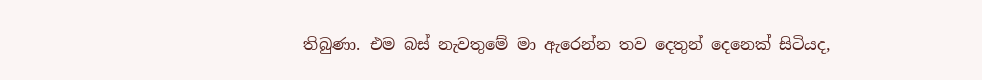තිබුණා. එම බස් නැවතුමේ මා ඇරෙන්න තව දෙතුන් දෙනෙක් සිටියද,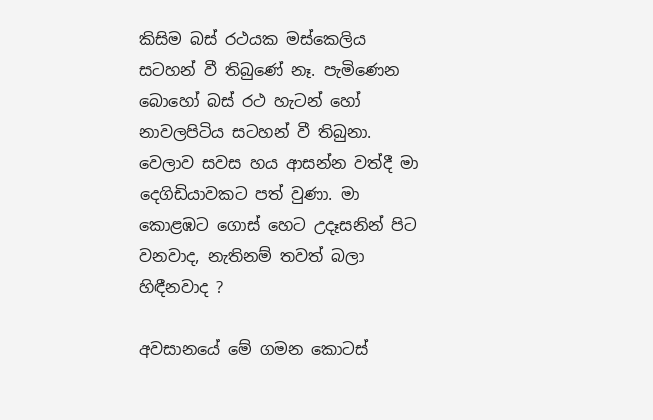කිසිම බස් රථයක මස්කෙලිය සටහන් වී තිබුණේ නෑ. පැමිණෙන බොහෝ බස් රථ හැටන් හෝ නාවලපිටිය සටහන් වී තිබුනා. වෙලාව සවස හය ආසන්න වත්දී මා දෙගිඩියාවකට පත් වුණා. මා කොළඹට ගොස් හෙට උදෑසනින් පිට වනවාද, නැතිනම් තවත් බලා හිඳීනවාද ?

අවසානයේ මේ ගමන කොටස්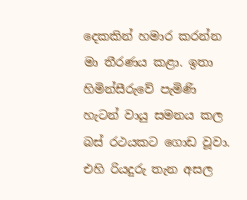දෙකකින් හමාර කරන්න මා තීරණය කළා. ඉතා හිමින්සීරුවේ පැමිණි හැටන් වායු සමනය කල බස් රථයකට ගොඩ වූවා. එහි රියදුරු තැන අසල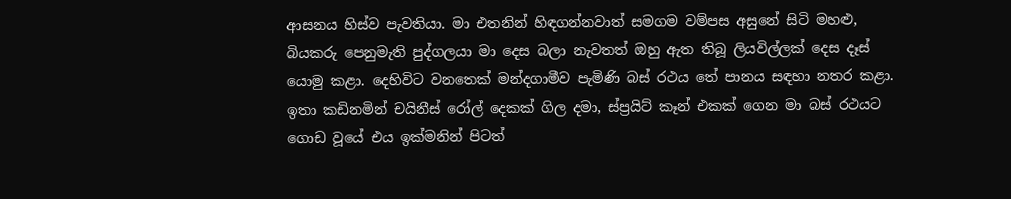ආසනය හිස්ව පැවතියා. මා එතනින් හිඳගන්නවාත් සමගම වම්පස අසුනේ සිටි මහළු, බියකරු පෙනුමැති පුද්ගලයා මා දෙස බලා නැවතත් ඔහු ඇත තිබූ ලියවිල්ලක් දෙස දෑස් යොමු කළා. දෙහිවිට වනතෙක් මන්දගාමීව පැමිණි බස් රථය තේ පානය සඳහා නතර කළා. ඉතා කඩිනමින් චයිනීස් රෝල් දෙකක් ගිල දමා, ස්ප්‍රයිට් කෑන් එකක් ගෙන මා බස් රථයට ගොඩ වූයේ එය ඉක්මනින් පිටත්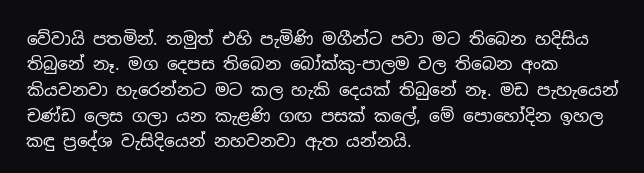වේවායි පතමින්. නමුත් එහි පැමිණි මගීන්ට පවා මට තිබෙන හදිසිය තිබුනේ නෑ. මග දෙපස තිබෙන බෝක්කු-පාලම වල තිබෙන අංක කියවනවා හැරෙන්නට මට කල හැකි දෙයක් තිබුනේ නෑ. මඩ පැහැයෙන් චණ්ඩ ලෙස ගලා යන කැළණි ගඟ පසක් කලේ, මේ පොහෝදින ඉහල කඳු ප්‍රදේශ වැසිදියෙන් නහවනවා ඇත යන්නයි.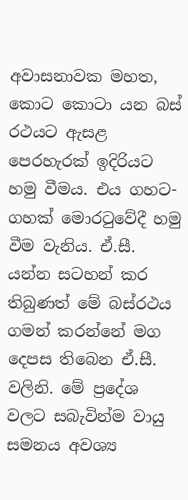අවාසනාවක මහත, කොට කොටා යන බස් රථයට ඇසළ පෙරහැරක් ඉදිරියට හමු වීමය. එය ගහට-ගහක් මොරටුවේදී හමු වීම වැනිය. ඒ.සී. යන්න සටහන් කර තිබුණත් මේ බස්රථය ගමන් කරන්නේ මග දෙපස තිබෙන ඒ.සී. වලිනි. මේ ප්‍රදේශ වලට සබැවින්ම වායු සමනය අවශ්‍ය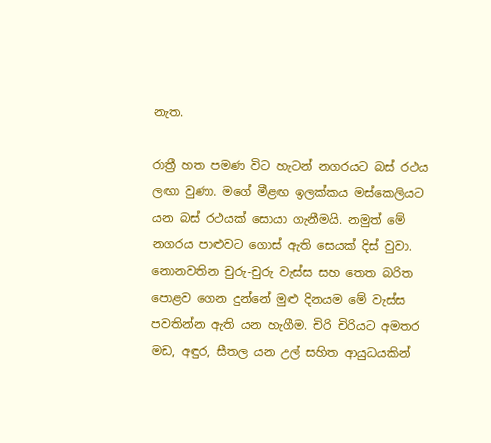නැත.

රාත්‍රී හත පමණ විට හැටන් නගරයට බස් රථය ලඟා වුණා. මගේ මීළඟ ඉලක්කය මස්කෙලියට යන බස් රථයක් සොයා ගැනීමයි. නමුත් මේ නගරය පාළුවට ගොස් ඇති සෙයක් දිස් වුවා. නොනවතින චුරු-චුරු වැස්ස සහ තෙත බරිත පොළව ගෙන දුන්නේ මුළු දිනයම මේ වැස්ස පවතින්න ඇති යන හැගීම. චිරි චිරියට අමතර මඩ, අඳුර, සීතල යන උල් සහිත ආයුධයකින්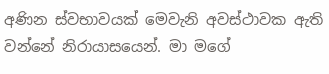අණින ස්වභාවයක් මෙවැනි අවස්ථාවක ඇති වන්නේ නිරායාසයෙන්. මා මගේ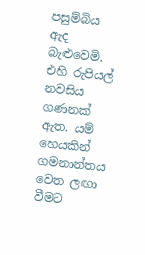පසුම්බිය ඇද බැළුවෙමි. එහි රුපියල් නවසිය ගණනක් ඇත. යම් හෙයකින් ගමනාන්තය වෙත ලඟා වීමට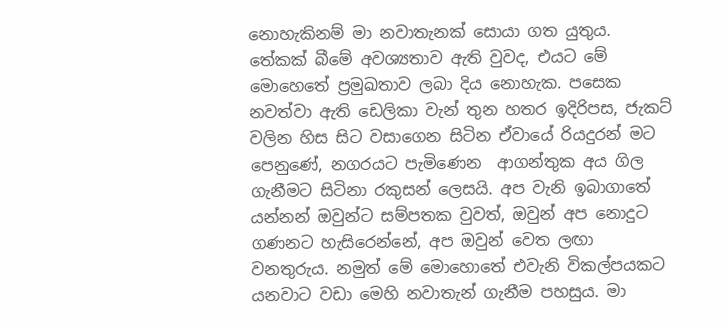නොහැකිනම් මා නවාතැනක් සොයා ගත යුතුය. තේකක් බීමේ අවශ්‍යතාව ඇති වුවද, එයට මේ මොහෙතේ ප්‍රමුඛතාව ලබා දිය නොහැක. පසෙක නවත්වා ඇති ඩෙලිකා වැන් තුන හතර ඉදිරිපස, ජැකට් වලින හිස සිට වසාගෙන සිටින ඒවායේ රියදුරන් මට පෙනුණේ, නගරයට පැමිණෙන  ආගන්තුක අය ගිල ගැනීමට සිටිනා රකුසන් ලෙසයි. අප වැනි ඉබාගාතේ යන්නන් ඔවුන්ට සම්පතක වුවත්, ඔවුන් අප නොදුට ගණනට හැසිරෙන්නේ, අප ඔවුන් වෙත ලඟා වනතුරුය. නමුත් මේ මොහොතේ එවැනි විකල්පයකට යනවාට වඩා මෙහි නවාතැන් ගැනීම පහසුය. මා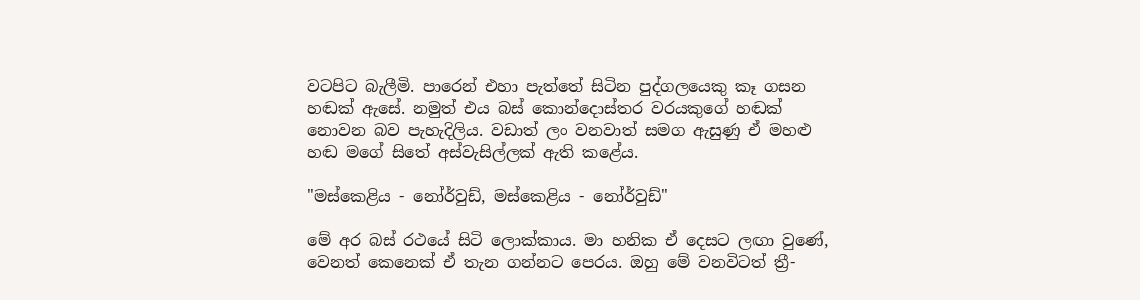වටපිට බැලීමි. පාරෙන් එහා පැත්තේ සිටින පුද්ගලයෙකු කෑ ගසන හඬක් ඇසේ. නමුත් එය බස් කොන්දොස්තර වරයකුගේ හඬක් නොවන බව පැහැදිලිය. වඩාත් ලං වනවාත් සමග ඇසුණු ඒ මහළු හඬ මගේ සිතේ අස්වැසිල්ලක් ඇති කළේය.

"මස්කෙළිය - නෝර්වුඩ්, මස්කෙළිය - නෝර්වුඩ්"

මේ අර බස් රථයේ සිටි ලොක්කාය. මා හනික ඒ දෙසට ලඟා වුණේ, වෙනත් කෙනෙක් ඒ තැන ගන්නට පෙරය. ඔහු මේ වනවිටත් ත්‍රී-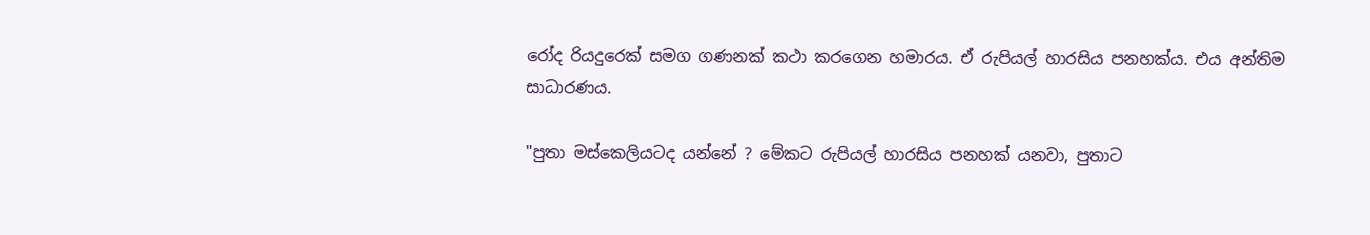රෝද රියදුරෙක් සමග ගණනක් කථා කරගෙන හමාරය. ඒ රුපියල් හාරසිය පනහක්ය. එය අන්තිම සාධාරණය.

"පුතා මස්කෙලියටද යන්නේ ? මේකට රුපියල් හාරසිය පනහක් යනවා, පුතාට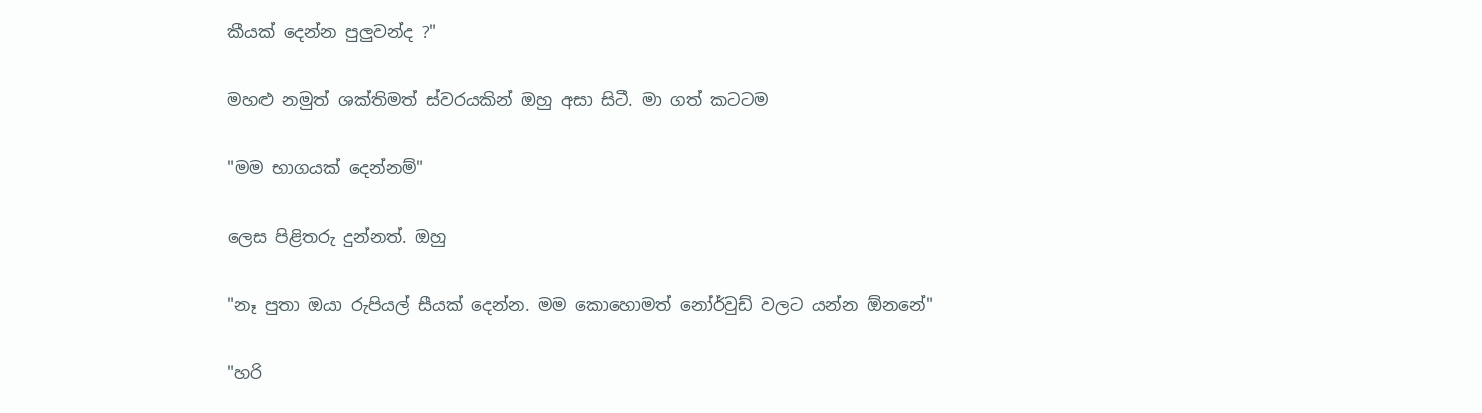කීයක් දෙන්න පුලුවන්ද ?"

මහළු නමුත් ශක්තිමත් ස්වරයකින් ඔහු අසා සිටී. මා ගත් කටටම

"මම භාගයක් දෙන්නම්"

ලෙස පිළිතරු දුන්නත්. ඔහු

"නෑ පුතා ඔයා රුපියල් සීයක් දෙන්න. මම කොහොමත් නෝර්වුඩ් වලට යන්න ඕනනේ"

"හරි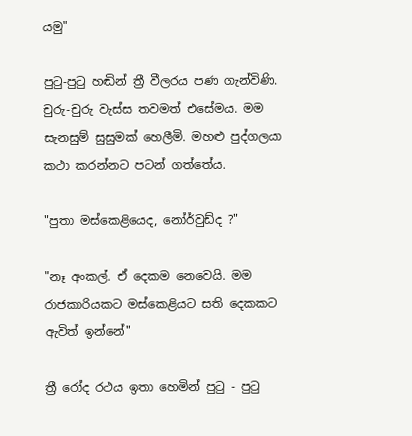යමු"

පුටු-පුටු හඬින් ත්‍රී වීලරය පණ ගැන්විණි. චුරු-චුරු වැස්ස තවමත් එසේමය. මම සැනසුම් සුසුමක් හෙලීමි. මහළු පුද්ගලයා කථා කරන්නට පටන් ගත්තේය.

"පුතා මස්කෙළියෙද, නෝර්වුඩ්ද ?"

"නෑ අංකල්. ඒ දෙකම නෙවෙයි. මම රාජකාරියකට මස්කෙළියට සති දෙකකට ඇවිත් ඉන්නේ"

ත්‍රී රෝද රථය ඉතා හෙමින් පුටු - පුටු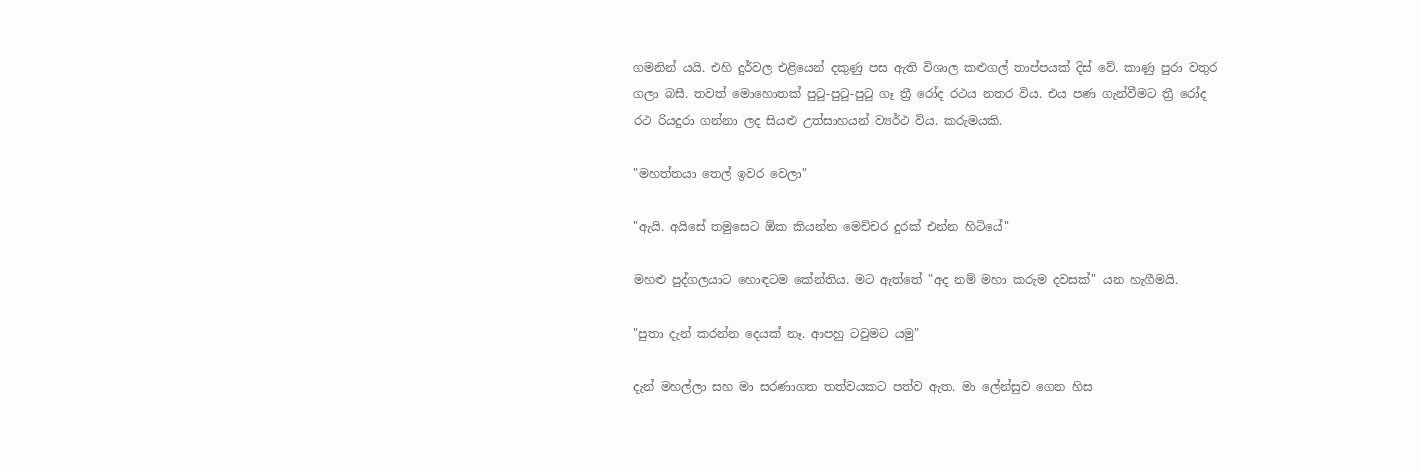ගමනින් යයි. එහි දුර්වල එළියෙන් දකුණු පස ඇති විශාල කළුගල් තාප්පයක් දිස් වේ. කාණු පුරා වතුර ගලා බසී. තවත් මොහොතක් පුටු-පුටු-පුටු ගෑ ත්‍රී රෝද රථය නතර විය. එය පණ ගැන්වීමට ත්‍රී රෝද රථ රියදුරා ගන්නා ලද සියළු උත්සාහයන් ව්‍යර්ථ විය. කරුමයකි.

"මහත්තයා තෙල් ඉවර වෙලා"

"ඇයි. අයිසේ තමුසෙට ඕක කියන්න මෙච්චර දුරක් එන්න හිටියේ"

මහළු පුද්ගලයාට හොඳටම කේන්තිය. මට ඇත්තේ "අද නම් මහා කරුම දවසක්" යන හැගීමයි.

"පුතා දැන් කරන්න දෙයක් නෑ. ආපහු ටවුමට යමු"

දැන් මහල්ලා සහ මා සරණාගත තත්වයකට පත්ව ඇත. මා ලේන්සුව ගෙන හිස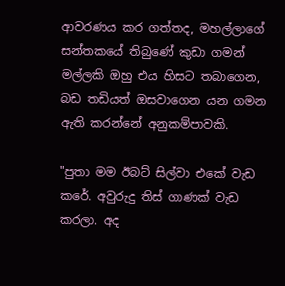ආවරණය කර ගත්තද, මහල්ලාගේ සන්තකයේ තිබුණේ කුඩා ගමන් මල්ලකි ඔහු එය හිසට තබාගෙන, බඩ තඩියත් ඔසවාගෙන යන ගමන ඇති කරන්නේ අනුකම්පාවකි.

"පුතා මම ඊබට් සිල්වා එකේ වැඩ කරේ. අවුරුදු තිස් ගාණක් වැඩ කරලා. අද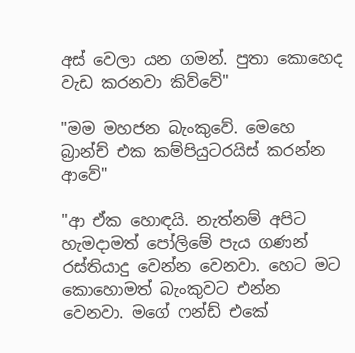අස් වෙලා යන ගමන්. පුතා කොහෙද වැඩ කරනවා කිව්වේ"

"මම මහජන බැංකුවේ. මෙහෙ බ්‍රාන්ච් එක කම්පියුටරයිස් කරන්න ආවේ"

"ආ ඒක හොඳයි. නැත්නම් අපිට හැමදාමත් පෝලිමේ පැය ගණන් රස්තියාදු වෙන්න වෙනවා. හෙට මට කොහොමත් බැංකුවට එන්න වෙනවා. මගේ ෆන්ඩ් එකේ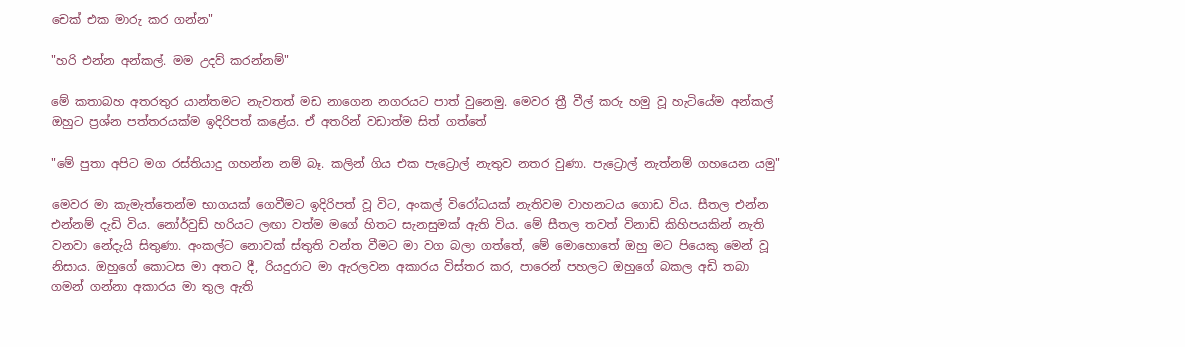චෙක් එක මාරු කර ගන්න"

"හරි එන්න අන්කල්. මම උදව් කරන්නම්"

මේ කතාබහ අතරතුර යාන්තමට නැවතත් මඩ නාගෙන නගරයට පාත් වුනෙමු. මෙවර ත්‍රී වීල් කරු හමු වූ හැටියේම අන්කල් ඔහුට ප්‍රශ්න පත්තරයක්ම ඉදිරිපත් කළේය. ඒ අතරින් වඩාත්ම සිත් ගත්තේ

"මේ පුතා අපිට මග රස්තියාදු ගහන්න නම් බෑ. කලින් ගිය එක පැට්‍රොල් නැතුව නතර වුණා. පැට්‍රොල් නැත්නම් ගහයෙන යමු"

මෙවර මා කැමැත්තෙන්ම භාගයක් ගෙවීමට ඉදිරිපත් වූ විට, අංකල් විරෝධයක් නැතිවම වාහනටය ගොඩ විය. සීතල එන්න එන්නම් දැඩි විය. නෝර්වුඩ් හරියට ලඟා වත්ම මගේ හිතට සැනසුමක් ඇති විය. මේ සීතල තවත් විනාඩි කිහිපයකින් නැති වනවා නේදැයි සිතුණා. අංකල්ට නොවක් ස්තුති වන්ත වීමට මා වග බලා ගත්තේ, මේ මොහොතේ ඔහු මට පියෙකු මෙන් වූ නිසාය. ඔහුගේ කොටස මා අතට දී, රියදුරාට මා ඇරලවන අකාරය විස්තර කර, පාරෙන් පහලට ඔහුගේ බකල අඩි තබා ගමන් ගන්නා අකාරය මා තුල ඇති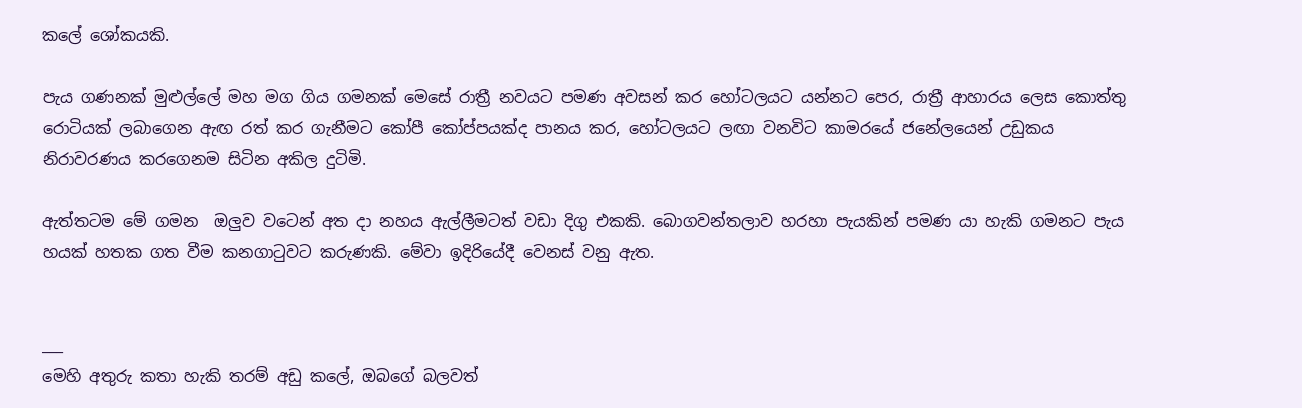කලේ ශෝකයකි.

පැය ගණනක් මුළුල්ලේ මහ මග ගිය ගමනක් මෙසේ රාත්‍රී නවයට පමණ අවසන් කර හෝටලයට යන්නට පෙර, රාත්‍රී ආහාරය ලෙස කොත්තු රොටියක් ලබාගෙන ඇඟ රත් කර ගැනීමට කෝපී කෝප්පයක්ද පානය කර, හෝටලයට ලඟා වනවිට කාමරයේ ජනේලයෙන් උඩුකය නිරාවරණය කරගෙනම සිටින අකිල දුටිමි.

ඇත්තටම මේ ගමන  ඔලුව වටෙන් අත දා නහය ඇල්ලීමටත් වඩා දිගු එකකි. බොගවන්තලාව හරහා පැයකින් පමණ යා හැකි ගමනට පැය හයක් හතක ගත වීම කනගාටුවට කරුණකි. මේවා ඉදිරියේදී වෙනස් වනු ඇත.


___
මෙහි අතුරු කතා හැකි තරම් අඩු කලේ, ඔබගේ බලවත්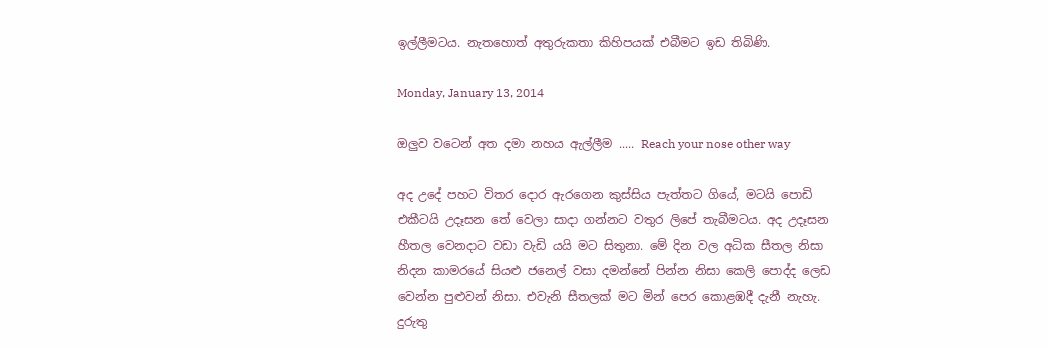ඉල්ලීමටය. නැතහොත් අතුරුකතා කිහිපයක් එබීමට ඉඩ තිබිණි.

Monday, January 13, 2014

ඔලුව වටෙන් අත දමා නහය ඇල්ලීම ..... Reach your nose other way

අද උදේ පහට විතර දොර ඇරගෙන කුස්සිය පැත්තට ගියේ, මටයි පොඩි එකීටයි උදෑසන තේ වෙලා සාදා ගන්නට වතුර ලිපේ තැබීමටය. අද උදෑසන හීතල වෙනදාට වඩා වැඩි යයි මට සිතුනා. මේ දින වල අධික සීතල නිසා නිදන කාමරයේ සියළු ජනෙල් වසා දමන්නේ පින්න නිසා කෙලි පොද්ද ලෙඩ වෙන්න පුළුවන් නිසා. එවැනි සීතලක් මට මින් පෙර කොළඹදී දැනී නැහැ. දුරුතු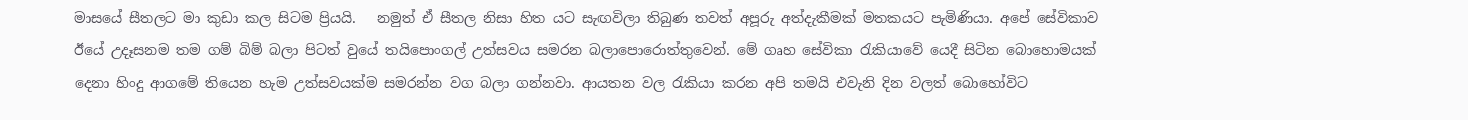මාසයේ සීතලට මා කුඩා කල සිටම ප්‍රියයි.   නමුත් ඒ සීතල නිසා හිත යට සැඟවිලා තිබුණ තවත් අපූරු අත්දැකීමක් මතකයට පැමිණියා. අපේ සේවිකාව ඊයේ උදෑසනම තම ගම් බිම් බලා පිටත් වුයේ තයිපොංගල් උත්සවය සමරන බලාපොරොත්තුවෙන්. මේ ගෘහ සේවිකා රැකියාවේ යෙදී සිටින බොහොමයක් දෙනා හිංදු ආගමේ තියෙන හැම උත්සවයක්ම සමරන්න වග බලා ගන්නවා. ආයතන වල රැකියා කරන අපි තමයි එවැනි දින වලත් බොහෝවිට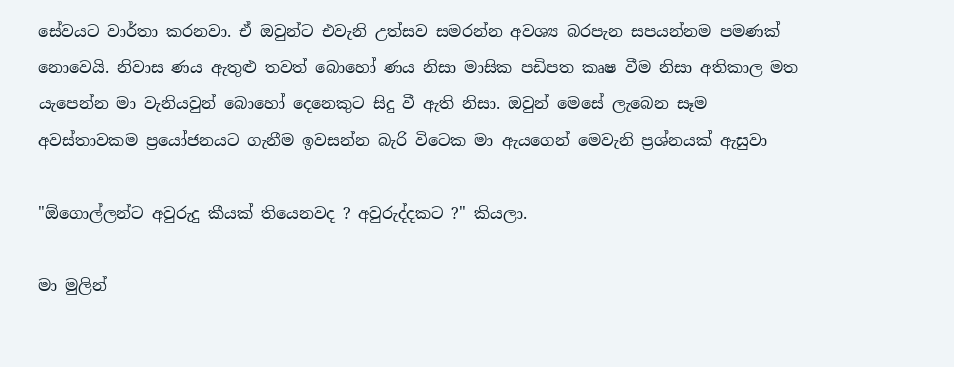සේවයට වාර්තා කරනවා. ඒ ඔවුන්ට එවැනි උත්සව සමරන්න අවශ්‍ය බරපැන සපයන්නම පමණක් නොවෙයි. නිවාස ණය ඇතුළු තවත් බොහෝ ණය නිසා මාසික පඩිපත කෘෂ වීම නිසා අතිකාල මත යැපෙන්න මා වැනියවුන් බොහෝ දෙනෙකුට සිදු වී ඇති නිසා. ඔවුන් මෙසේ ලැබෙන සෑම අවස්තාවකම ප්‍රයෝජනයට ගැනීම ඉවසන්න බැරි විටෙක මා ඇයගෙන් මෙවැනි ප්‍රශ්නයක් ඇසුවා

"ඕගොල්ලන්ට අවුරුදු කීයක් තියෙනවද ? අවුරුද්දකට ?" කියලා.

මා මුලින්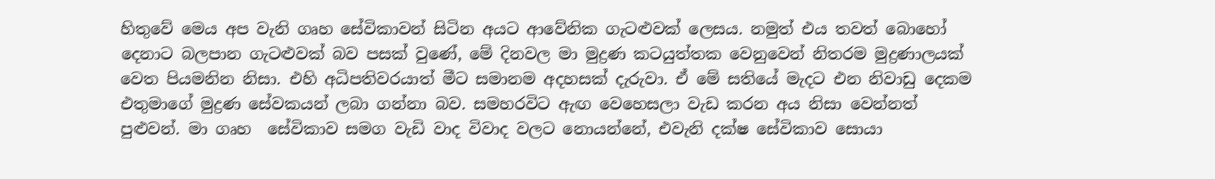හිතුවේ මෙය අප වැනි ගෘහ සේවිකාවන් සිටින අයට ආවේනික ගැටළුවක් ලෙසය. නමුත් එය තවත් බොහෝ දෙනාට බලපාන ගැටළුවක් බව පසක් වුණේ, මේ දිනවල මා මුද්‍රණ කටයුත්තක වෙනුවෙන් නිතරම මුද්‍රණාලයක් වෙත පියමනින නිසා. එහි අධිපතිවරයාත් මීට සමානම අදහසක් දැරුවා. ඒ මේ සතියේ මැදට එන නිවාඩු දෙකම එතුමාගේ මුද්‍රණ සේවකයන් ලබා ගන්නා බව. සමහරවිට ඇඟ වෙහෙසලා වැඩ කරන අය නිසා වෙන්නත් පුළුවන්. මා ගෘහ  සේවිකාව සමග වැඩි වාද විවාද වලට නොයන්නේ, එවැනි දක්ෂ සේවිකාව සොයා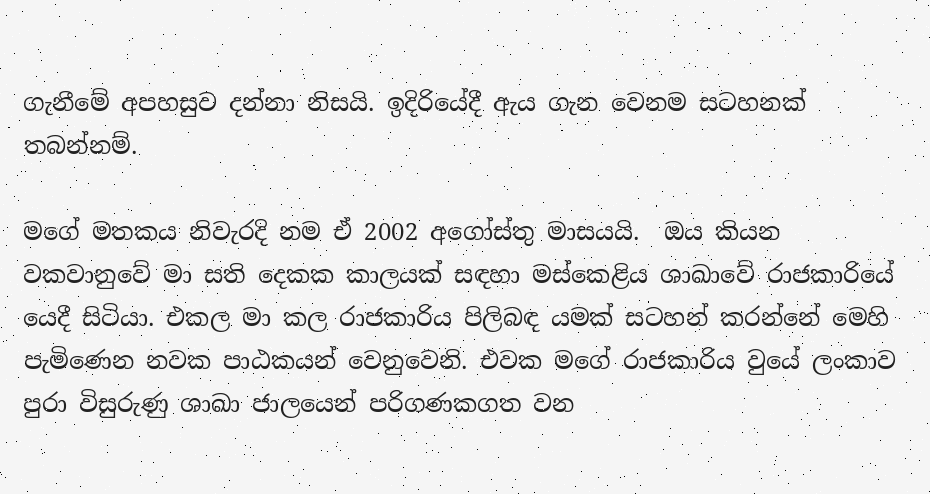ගැනීමේ අපහසුව දන්නා නිසයි. ඉදිරියේදී ඇය ගැන වෙනම සටහනක් තබන්නම්.

මගේ මතකය නිවැරදි නම ඒ 2002 අගෝස්තු මාසයයි.  ඔය කියන වකවානුවේ මා සති දෙකක කාලයක් සඳහා මස්කෙළිය ශාඛාවේ රාජකාරියේ යෙදී සිටියා. එකල මා කල රාජකාරිය පිලිබඳ යමක් සටහන් කරන්නේ මෙහි පැමිණෙන නවක පාඨකයන් වෙනුවෙනි. එවක මගේ රාජකාරිය වුයේ ලංකාව පුරා විසුරුණු ශාඛා ජාලයෙන් පරිගණකගත වන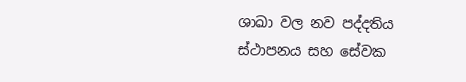ශාඛා වල නව පද්දතිය ස්ථාපනය සහ සේවක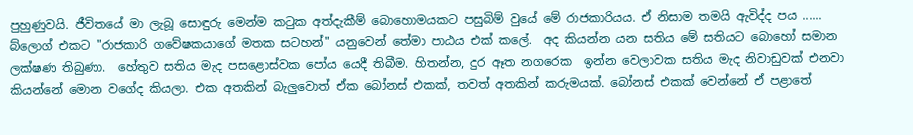පුහුණුවයි. ජීවිතයේ මා ලැබූ සොඳුරු මෙන්ම කටුක අත්දැකීම් බොහොමයකට පසුබිම් වුයේ මේ රාජකාරියය. ඒ නිසාම තමයි ඇවිද්ද පය ...... බ්ලොග් එකට "රාජකාරි ගවේෂකයාගේ මතක සටහන්" යනුවෙන් තේමා පාඨය එක් කලේ.  අද කියන්න යන සතිය මේ සතියට බොහෝ සමාන ලක්ෂණ තිබුණා.  හේතුව සතිය මැද පසළොස්වක පෝය යෙදී තිබීම. හිතන්න, දුර ඈත නගරෙක  ඉන්න වෙලාවක සතිය මැද නිවාඩුවක් එනවා කියන්නේ මොන වගේද කියලා. එක අතකින් බැලුවොත් ඒක බෝනස් එකක්, තවත් අතකින් කරුමයක්. බෝනස් එකක් වෙන්නේ ඒ පළාතේ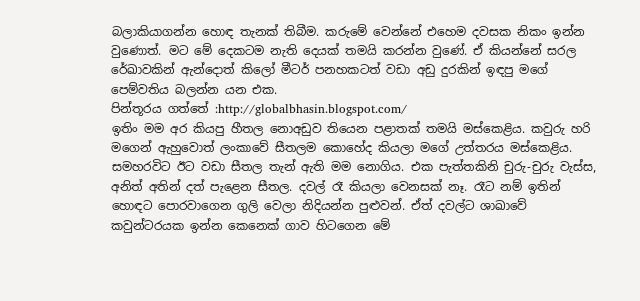බලාකියාගන්න හොඳ තැනක් තිබීම. කරුමේ වෙන්නේ එහෙම දවසක නිකං ඉන්න වුණොත්. මට මේ දෙකටම නැති දෙයක් තමයි කරන්න වුණේ. ඒ කියන්නේ සරල රේඛාවකින් ඇන්දොත් කිලෝ මීටර් පනහකටත් වඩා අඩු දුරකින් ඉඳපු මගේ පෙම්වතිය බලන්න යන එක.
පින්තූරය ගත්තේ :http://globalbhasin.blogspot.com/
ඉතිං මම අර කියපු හීතල නොඅඩුව තියෙන පළාතක් තමයි මස්කෙළිය. කවුරු හරි මගෙන් ඇහුවොත් ලංකාවේ සීතලම කොහේද කියලා මගේ උත්තරය මස්කෙළිය. සමහරවිට ඊට වඩා සීතල තැන් ඇති මම නොගිය. එක පැත්තකිනි චුරු-චුරු වැස්ස, අනිත් අතින් දත් පැළෙන සීතල. දවල් රෑ කියලා වෙනසක් නෑ. රෑට නම් ඉතින් හොඳට පොරවාගෙන ගුලි වෙලා නිදියන්න පුළුවන්. ඒත් දවල්ට ශාඛාවේ කවුන්ටරයක ඉන්න කෙනෙක් ගාව හිටගෙන මේ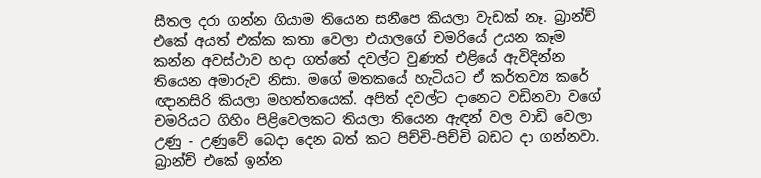සීතල දරා ගන්න ගියාම තියෙන සනීපෙ කියලා වැඩක් නෑ. බ්‍රාන්ච් එකේ අයත් එක්ක කතා වෙලා එයාලගේ චමරියේ උයන කෑම කන්න අවස්ථාව හදා ගත්තේ දවල්ට වුණත් එළියේ ඇවිදින්න තියෙන අමාරුව නිසා. මගේ මතකයේ හැටියට ඒ කර්තව්‍ය කරේ ඥානසිරි කියලා මහත්තයෙක්. අපිත් දවල්ට දානෙට වඩිනවා වගේ චමරියට ගිහිං පිළිවෙලකට තියලා තියෙන ඇඳන් වල වාඩි වෙලා උණු - උණුවේ බෙදා දෙන බත් කට පිච්චි-පිච්චි බඩට දා ගන්නවා. බ්‍රාන්ච් එකේ ඉන්න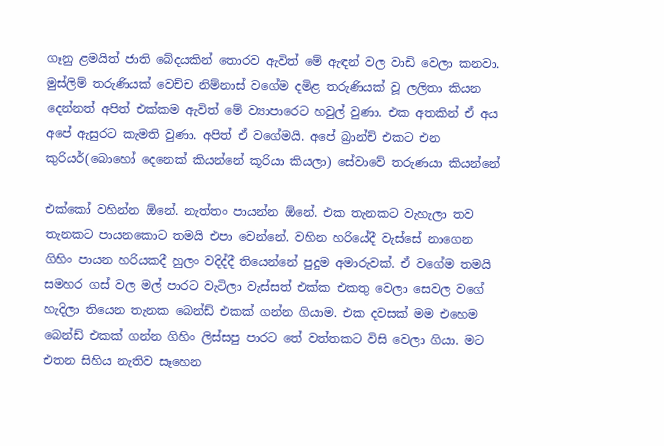ගෑනු ළමයිත් ජාති බේදයකින් තොරව ඇවිත් මේ ඇඳන් වල වාඩි වෙලා කනවා. මුස්ලිම් තරුණියක් වෙච්ච නිම්නාස් වගේම දමිළ තරුණියක් වූ ලලිතා කියන දෙන්නත් අපිත් එක්කම ඇවිත් මේ ව්‍යාපාරෙට හවුල් වුණා. එක අතකින් ඒ අය අපේ ඇසුරට කැමති වුණා. අපිත් ඒ වගේමයි. අපේ බ්‍රාන්ච් එකට එන කුරියර්(බොහෝ දෙනෙක් කියන්නේ කූරියා කියලා) සේවාවේ තරුණයා කියන්නේ

එක්කෝ වහින්න ඕනේ. නැත්තං පායන්න ඕනේ. එක තැනකට වැහැලා තව තැනකට පායනකොට තමයි එපා වෙන්නේ. වහින හරියේදී වැස්සේ නාගෙන ගිහිං පායන හරියකදී හුලං වදිද්දී තියෙන්නේ පුදුම අමාරුවක්. ඒ වගේම තමයි සමහර ගස් වල මල් පාරට වැටිලා වැස්සත් එක්ක එකතු වෙලා සෙවල වගේ හැදිලා තියෙන තැනක බෙන්ඩ් එකක් ගන්න ගියාම. එක දවසක් මම එහෙම බෙන්ඩ් එකක් ගන්න ගිහිං ලිස්සපු පාරට තේ වත්තකට විසි වෙලා ගියා. මට එතන සිහිය නැතිව සෑහෙන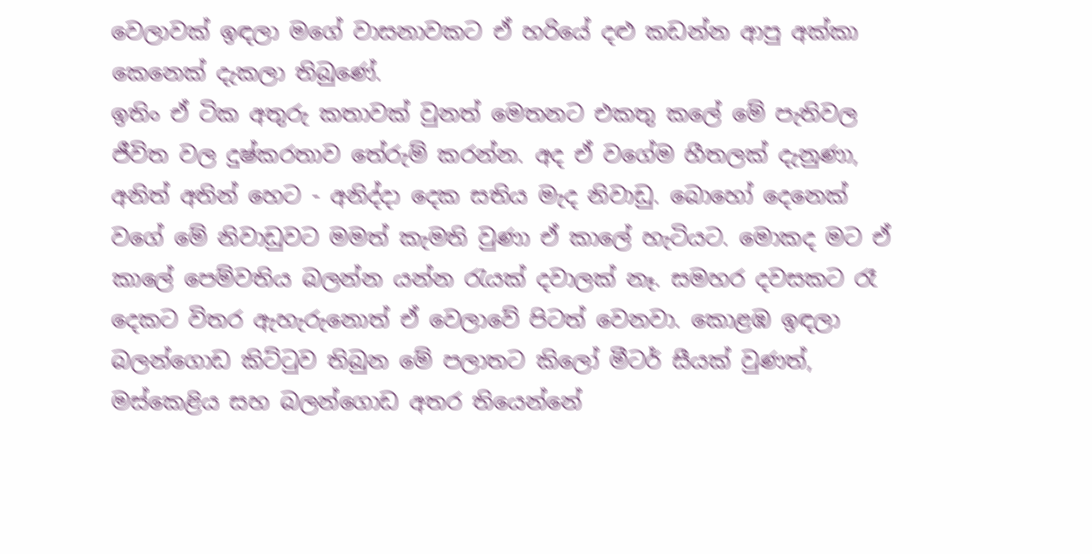වෙලාවක් ඉඳලා මගේ වාසනාවකට ඒ හරියේ දළු කඩන්න ආපු අක්කා කෙනෙක් දැකලා තිබුණේ.
ඉතිං ඒ ටික අතුරු කතාවක් වුනත් මෙතනට එකතු කලේ මේ පැතිවල ජීවිත වල දුෂ්කරතාව තේරුම් කරන්න. අද ඒ වගේම හීතලක් දැනුණා, අනිත් අතින් හෙට - අනිද්දා දෙක සතිය මැද නිවාඩු. බොහෝ දෙනෙක් වගේ මේ නිවාඩුවට මමත් කැමති වුණා ඒ කාලේ හැටියට. මොකද මට ඒ කාලේ පෙම්වතිය බලන්න යන්න රැයක් දවාලක් නෑ. සමහර දවසකට රෑ දෙකට විතර ඇහැරුනොත් ඒ වෙලාවේ පිටත් වෙනවා. කොළඹ ඉඳලා බලන්ගොඩ කිට්ටුව තිබුන මේ පලාතට කිලෝ මීටර් සීයක් වුණත්, මස්කෙළිය සහ බලන්ගොඩ අතර තියෙන්නේ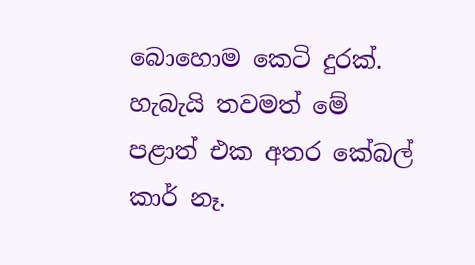බොහොම කෙටි දුරක්. හැබැයි තවමත් මේ පළාත් එක අතර කේබල් කාර් නෑ.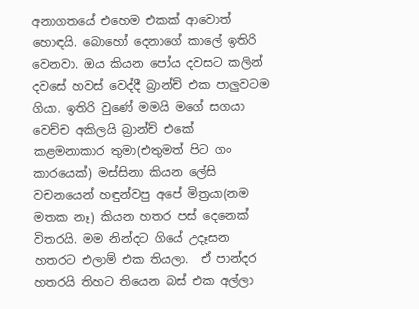අනාගතයේ එහෙම එකක් ආවොත් හොඳයි. බොහෝ දෙනාගේ කාලේ ඉතිරි වෙනවා. ඔය කියන පෝය දවසට කලින් දවසේ හවස් වෙද්දී බ්‍රාන්ච් එක පාලුවටම ගියා. ඉතිරි වුණේ මමයි මගේ සගයා වෙච්ච අකිලයි බ්‍රාන්ච් එකේ කළමනාකාර තුමා(එතුමත් පිට ගං කාරයෙක්) මස්සිනා කියන ලේසි වචනයෙන් හඳුන්වපු අපේ මිත්‍රයා(නම මතක නෑ) කියන හතර පස් දෙනෙක් විතරයි. මම නින්දට ගියේ උදෑසන හතරට එලාම් එක තියලා.  ඒ පාන්දර හතරයි තිහට තියෙන බස් එක අල්ලා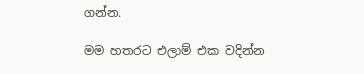ගන්න.

මම හතරට එලාම් එක වදින්න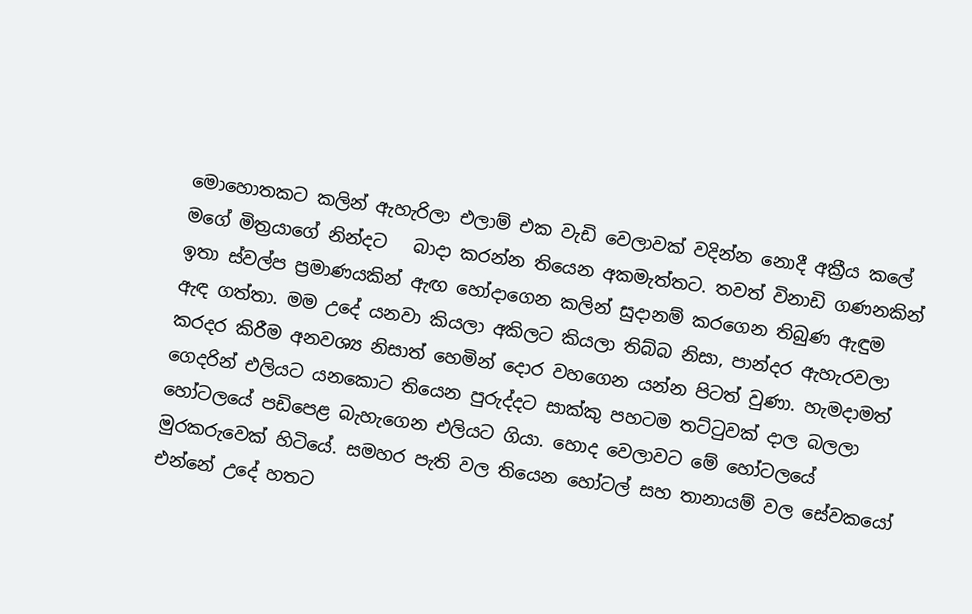මොහොතකට කලින් ඇහැරිලා එලාම් එක වැඩි වෙලාවක් වදින්න නොදී අක්‍රීය කලේ මගේ මිත්‍රයාගේ නින්දට   බාදා කරන්න තියෙන අකමැත්තට. තවත් විනාඩි ගණනකින් ඉතා ස්වල්ප ප්‍රමාණයකින් ඇඟ හෝදාගෙන කලින් සුදානම් කරගෙන තිබුණ ඇඳුම ඇඳ ගත්තා. මම උදේ යනවා කියලා අකිලට කියලා තිබ්බ නිසා, පාන්දර ඇහැරවලා කරදර කිරීම අනවශ්‍ය නිසාත් හෙමින් දොර වහගෙන යන්න පිටත් වුණා. හැමදාමත් ගෙදරින් එලියට යනකොට තියෙන පුරුද්දට සාක්කු පහටම තට්ටුවක් දාල බලලා හෝටලයේ පඩිපෙළ බැහැගෙන එලියට ගියා. හොද වෙලාවට මේ හෝටලයේ මුරකරුවෙක් හිටියේ. සමහර පැති වල තියෙන හෝටල් සහ තානායම් වල සේවකයෝ එන්නේ උදේ හතට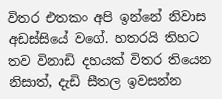විතර එතකං අපි ඉන්නේ නිවාස අඩස්සියේ වගේ. හතරයි තිහට තව විනාඩි දහයක් විතර තියෙන නිසාත්, දැඩි සීතල ඉවසන්න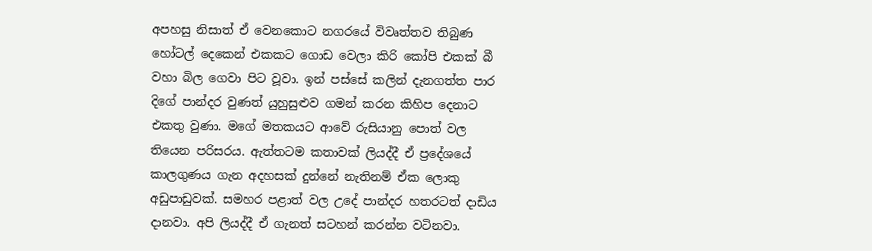අපහසු නිසාත් ඒ වෙනකොට නගරයේ විවෘත්තව තිබුණ හෝටල් දෙකෙන් එකකට ගොඩ වෙලා කිරි කෝපි එකක් බී වහා බිල ගෙවා පිට වූවා. ඉන් පස්සේ කලින් දැනගත්ත පාර දිගේ පාන්දර වුණත් යුහුසුළුව ගමන් කරන කිහිප දෙනාට එකතු වුණා. මගේ මතකයට ආවේ රුසියානු පොත් වල තියෙන පරිසරය. ඇත්තටම කතාවක් ලියද්දී ඒ ප්‍රදේශයේ කාලගුණය ගැන අදහසක් දුන්නේ නැතිනම් ඒක ලොකු අඩුපාඩුවක්. සමහර පළාත් වල උදේ පාන්දර හතරටත් දාඩිය දානවා. අපි ලියද්දී ඒ ගැනත් සටහන් කරන්න වටිනවා.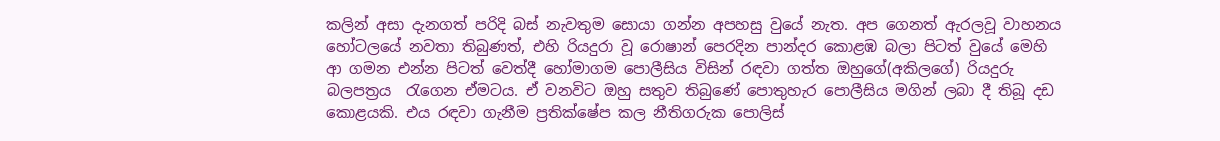කලින් අසා දැනගත් පරිදි බස් නැවතුම සොයා ගන්න අපහසු වුයේ නැත. අප ගෙනත් ඇරලවූ වාහනය හෝටලයේ නවතා තිබුණත්, එහි රියදුරා වූ රොෂාන් පෙරදින පාන්දර කොළඹ බලා පිටත් වුයේ මෙහි ආ ගමන එන්න පිටත් වෙත්දී හෝමාගම පොලීසිය විසින් රඳවා ගත්ත ඔහුගේ(අකිලගේ) රියදුරු බලපත්‍රය  රැගෙන ඒමටය. ඒ වනවිට ඔහු සතුව තිබුණේ පොතුහැර පොලීසිය මගින් ලබා දී තිබූ දඩ කොළයකි. එය රඳවා ගැනීම ප්‍රතික්ෂේප කල නීතිගරුක පොලිස්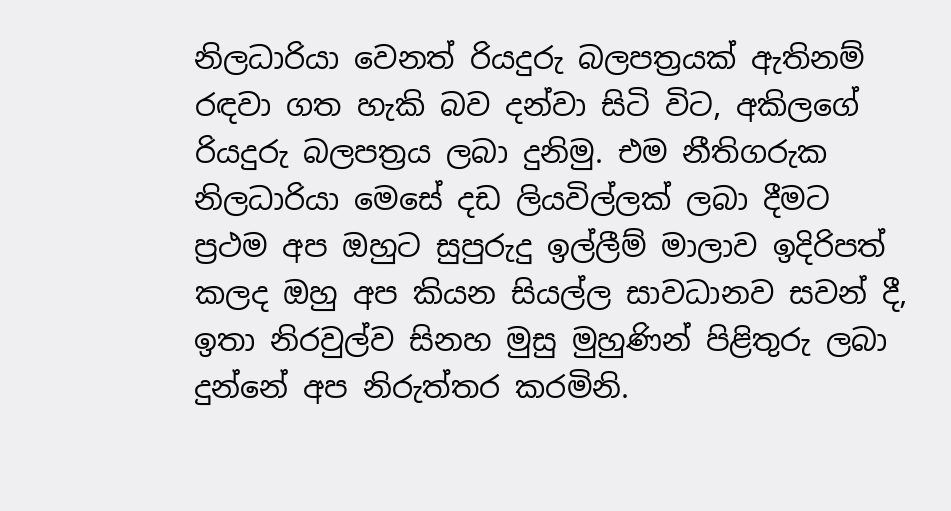නිලධාරියා වෙනත් රියදුරු බලපත්‍රයක් ඇතිනම් රඳවා ගත හැකි බව දන්වා සිටි විට, අකිලගේ රියදුරු බලපත්‍රය ලබා දුනිමු. එම නීතිගරුක නිලධාරියා මෙසේ දඩ ලියවිල්ලක් ලබා දීමට ප්‍රථම අප ඔහුට සුපුරුදු ඉල්ලීම් මාලාව ඉදිරිපත් කලද ඔහු අප කියන සියල්ල සාවධානව සවන් දී, ඉතා නිරවුල්ව සිනහ මුසු මුහුණින් පිළිතුරු ලබා දුන්නේ අප නිරුත්තර කරමිනි.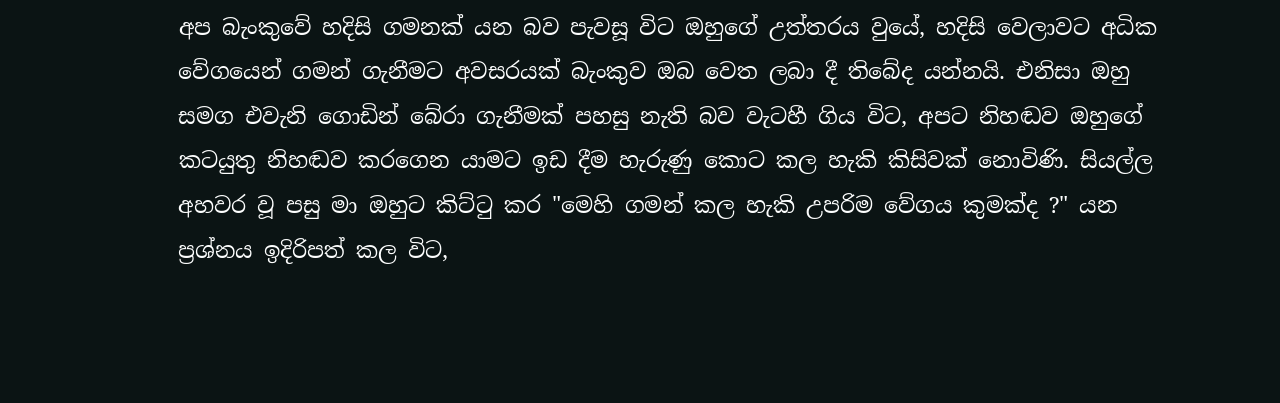අප බැංකුවේ හදිසි ගමනක් යන බව පැවසූ විට ඔහුගේ උත්තරය වුයේ, හදිසි වෙලාවට අධික වේගයෙන් ගමන් ගැනීමට අවසරයක් බැංකුව ඔබ වෙත ලබා දී තිබේද යන්නයි. එනිසා ඔහු සමග එවැනි ගොඩින් බේරා ගැනීමක් පහසු නැති බව වැටහී ගිය විට, අපට නිහඬව ඔහුගේ කටයුතු නිහඬව කරගෙන යාමට ඉඩ දීම හැරුණු කොට කල හැකි කිසිවක් නොවිණි. සියල්ල අහවර වූ පසු මා ඔහුට කිට්ටු කර "මෙහි ගමන් කල හැකි උපරිම වේගය කුමක්ද ?" යන ප්‍රශ්නය ඉදිරිපත් කල විට,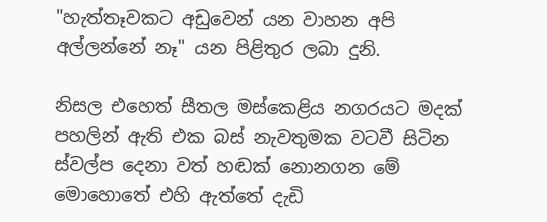"හැත්තෑවකට අඩුවෙන් යන වාහන අපි අල්ලන්නේ නෑ" යන පිළිතුර ලබා දුනි.

නිසල එහෙත් සීතල මස්කෙළිය නගරයට මදක් පහලින් ඇති එක බස් නැවතුමක වටවී සිටින ස්වල්ප දෙනා වත් හඬක් නොනගන මේ මොහොතේ එහි ඇත්තේ දැඩි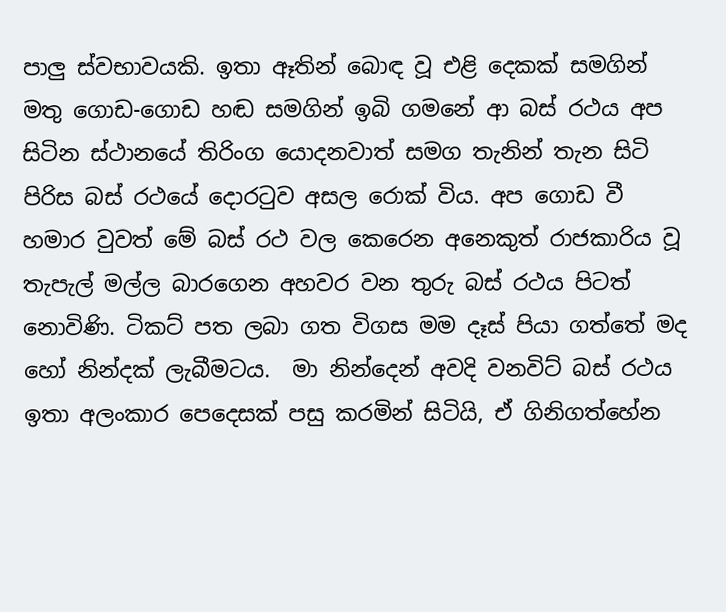පාලු ස්වභාවයකි. ඉතා ඈතින් බොඳ වූ එළි දෙකක් සමගින් මතු ගොඩ-ගොඩ හඬ සමගින් ඉබි ගමනේ ආ බස් රථය අප සිටින ස්ථානයේ තිරිංග යොදනවාත් සමග තැනින් තැන සිටි පිරිස බස් රථයේ දොරටුව අසල රොක් විය. අප ගොඩ වී හමාර වුවත් මේ බස් රථ වල කෙරෙන අනෙකුත් රාජකාරිය වූ තැපැල් මල්ල බාරගෙන අහවර වන තුරු බස් රථය පිටත් නොවිණි. ටිකට් පත ලබා ගත විගස මම දෑස් පියා ගත්තේ මද හෝ නින්දක් ලැබීමටය.  මා නින්දෙන් අවදි වනවිට් බස් රථය ඉතා අලංකාර පෙදෙසක් පසු කරමින් සිටියි, ඒ ගිනිගත්හේන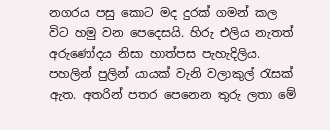නගරය පසු කොට මද දුරක් ගමන් කල විට හමු වන පෙදෙසයි. හිරු එලිය නැතත් අරුණෝදය නිසා හාත්පස පැහැදිලිය. පහලින් පුලින් යායක් වැනි වලාකුල් රැසක් ඇත. අතරින් පතර පෙනෙන තුරු ලතා මේ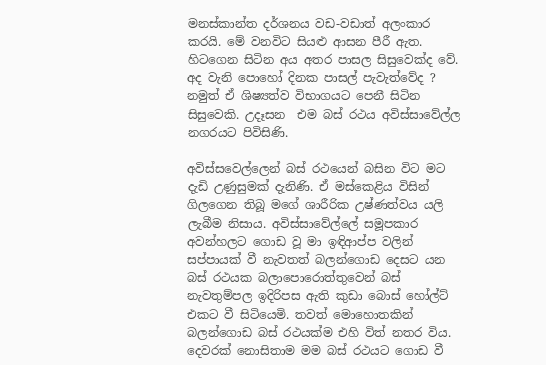මනස්කාන්ත දර්ශනය වඩ-වඩාත් අලංකාර කරයි. මේ වනවිට සියළු ආසන පීරී ඇත. හිටගෙන සිටින අය අතර පාසල සිසුවෙක්ද වේ. අද වැනි පොහෝ දිනක පාසල් පැවැත්වේද ? නමුත් ඒ ශිෂ්‍යත්ව විභාගයට පෙනී සිටින සිසුවෙකි. උදෑසන  එම බස් රථය අවිස්සාවේල්ල නගරයට පිවිසිණි.

අවිස්සවෙල්ලෙන් බස් රථයෙන් බසින විට මට දැඩි උණුසුමක් දැනිණි. ඒ මස්කෙළිය විසින් ගිලගෙන තිබූ මගේ ශාරීරික උෂ්ණත්වය යලි ලැබීම නිසාය. අවිස්සාවේල්ලේ සමූපකාර අවන්හලට ගොඩ වූ මා ඉඳිආප්ප වලින් සප්පායක් වී නැවතත් බලන්ගොඩ දෙසට යන බස් රථයක බලාපොරොත්තුවෙන් බස් නැවතුම්පල ඉදිරිපස ඇති කුඩා බොස් හෝල්ට් එකට වී සිටියෙමි. තවත් මොහොතකින් බලන්ගොඩ බස් රථයක්ම එහි විත් නතර විය. දෙවරක් නොසිතාම මම බස් රථයට ගොඩ වී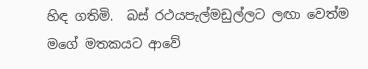හිඳ ගතිමි.  බස් රථයපැල්මඩුල්ලට ලඟා වෙත්ම මගේ මතකයට ආවේ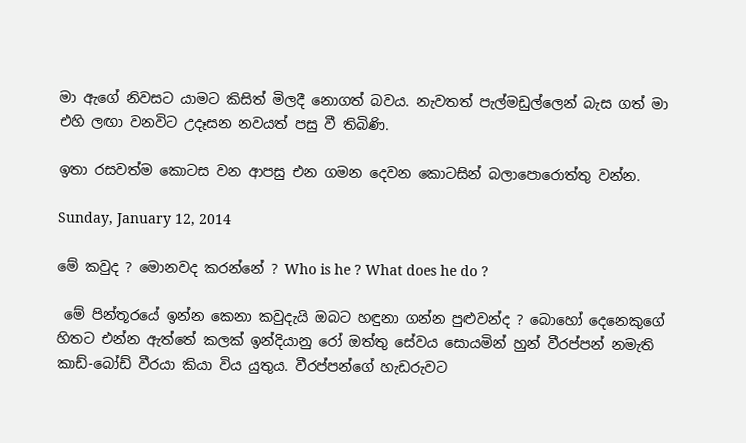මා ඇගේ නිවසට යාමට කිසිත් මිලදී නොගත් බවය. නැවතත් පැල්මඩුල්ලෙන් බැස ගත් මා එහි ලඟා වනවිට උදෑසන නවයත් පසු වී තිබිණි.

ඉතා රසවත්ම කොටස වන ආපසු එන ගමන දෙවන කොටසින් බලාපොරොත්තු වන්න.

Sunday, January 12, 2014

මේ කවුද ? මොනවද කරන්නේ ? Who is he ? What does he do ?

 මේ පින්තූරයේ ඉන්න කෙනා කවුදැයි ඔබට හඳුනා ගන්න පුළුවන්ද ? බොහෝ දෙනෙකුගේ හිතට එන්න ඇත්තේ කලක් ඉන්දියානු රෝ ඔත්තු සේවය සොයමින් හුන් වීරප්පන් නමැති කාඩ්-බෝඩ් වීරයා කියා විය යුතුය. වීරප්පන්ගේ හැඩරුවට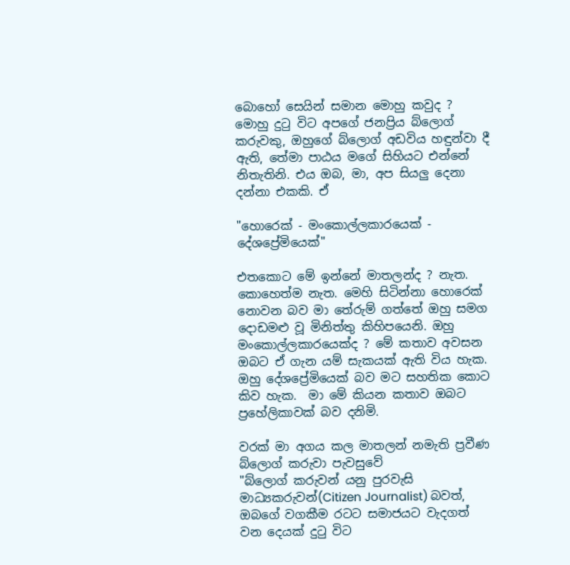බොහෝ සෙයින් සමාන මොහු කවුද ? මොහු දුටු විට අපගේ ජනප්‍රිය බ්ලොග් කරුවකු, ඔහුගේ බ්ලොග් අඩවිය හඳුන්වා දී ඇති, තේමා පාඨය මගේ සිහියට එන්නේ නිතැතිනි. එය ඔබ, මා, අප සියලු දෙනා දන්නා එකකි. ඒ

"හොරෙක් - මංකොල්ලකාරයෙක් - දේශප්‍රේමියෙක්"

එතකොට මේ ඉන්නේ මාතලන්ද ? නැත. කොහෙත්ම නැත. මෙහි සිටින්නා හොරෙක් නොවන බව මා තේරුම් ගත්තේ ඔහු සමග දොඩමළු වූ මිනිත්තු කිහිපයෙනි. ඔහු මංකොල්ලකාරයෙක්ද ? මේ කතාව අවසන ඔබට ඒ ගැන යම් සැකයක් ඇති විය හැක. ඔහු දේශප්‍රේමියෙක් බව මට සහතික කොට කිව හැක.  මා මේ කියන කතාව ඔබට ප්‍රහේලිකාවක් බව දනිමි.

වරක් මා අගය කල මාතලන් නමැති ප්‍රවීණ බ්ලොග් කරුවා පැවසුවේ
"බ්ලොග් කරුවන් යනු පුරවැසි මාධ්‍යකරුවන්(Citizen Journalist) බවත්, ඔබගේ වගකීම රටට සමාජයට වැදගත් වන දෙයක් දුටු විට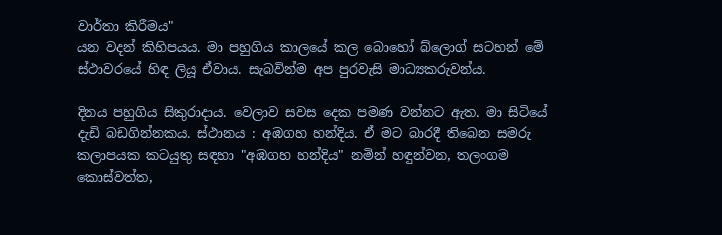වාර්තා කිරීමය"
යන වදන් කිහිපයය. මා පහුගිය කාලයේ කල බොහෝ බ්ලොග් සටහන් මේ ස්ථාවරයේ හිඳ ලියූ ඒවාය. සැබවින්ම අප පුරවැසි මාධ්‍යකරුවන්ය.

දිනය පහුගිය සිකුරාදාය. වෙලාව සවස දෙක පමණ වන්නට ඇත. මා සිටියේ දැඩි බඩගින්නකය. ස්ථානය : අඹගහ හන්දිය. ඒ මට බාරදී තිබෙන සමරු කලාපයක කටයුතු සඳහා "අඹගහ හන්දිය" නමින් හඳුන්වන, තලංගම කොස්වත්ත,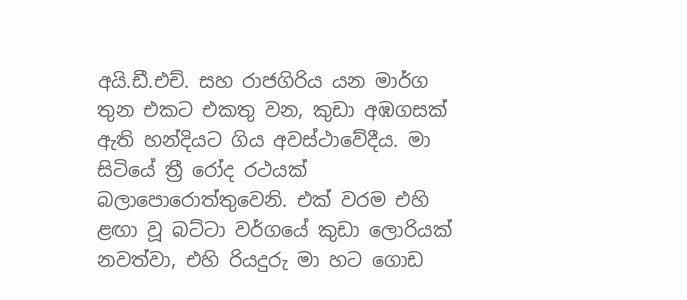අයි.ඩී.එච්. සහ රාජගිරිය යන මාර්ග තුන එකට එකතු වන, කුඩා අඹගසක් ඇති හන්දියට ගිය අවස්ථාවේදීය. මා සිටියේ ත්‍රී රෝද රථයක් බලාපොරොත්තුවෙනි. එක් වරම එහි ළඟා වූ බට්ටා වර්ගයේ කුඩා ලොරියක් නවත්වා, එහි රියදුරු මා හට ගොඩ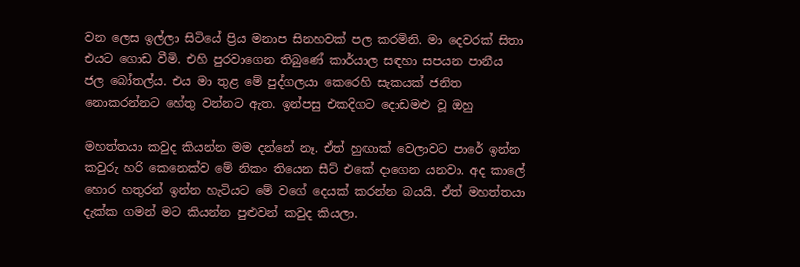වන ලෙස ඉල්ලා සිටියේ ප්‍රිය මනාප සිනහවක් පල කරමිනි. මා දෙවරක් සිතා එයට ගොඩ වීමි. එහි පුරවාගෙන තිබුණේ කාර්යාල සඳහා සපයන පානීය ජල බෝතල්ය. එය මා තුළ මේ පුද්ගලයා කෙරෙහි සැකයක් ජනිත නොකරන්නට හේතු වන්නට ඇත. ඉන්පසු එකදිගට දොඩමළු වූ ඔහු

මහත්තයා කවුද කියන්න මම දන්නේ නෑ. ඒත් හුඟාක් වෙලාවට පාරේ ඉන්න කවුරු හරි කෙනෙක්ව මේ නිකං තියෙන සීට් එකේ දාගෙන යනවා. අද කාලේ හොර හතුරන් ඉන්න හැටියට මේ වගේ දෙයක් කරන්න බයයි. ඒත් මහත්තයා දැක්ක ගමන් මට කියන්න පුළුවන් කවුද කියලා.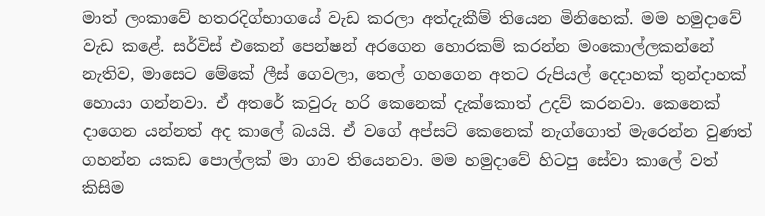මාත් ලංකාවේ හතරදිග්භාගයේ වැඩ කරලා අත්දැකීම් තියෙන මිනිහෙක්. මම හමුදාවේ වැඩ කළේ. සර්විස් එකෙන් පෙන්ෂන් අරගෙන හොරකම් කරන්න මංකොල්ලකන්නේ නැතිව, මාසෙට මේකේ ලීස් ගෙවලා, තෙල් ගහගෙන අතට රුපියල් දෙදාහක් තුන්දාහක් හොයා ගන්නවා. ඒ අතරේ කවුරු හරි කෙනෙක් දැක්කොත් උදව් කරනවා. කෙනෙක් දාගෙන යන්නත් අද කාලේ බයයි. ඒ වගේ අප්සට් කෙනෙක් නැග්ගොත් මැරෙන්න වුණත් ගහන්න යකඩ පොල්ලක් මා ගාව තියෙනවා. මම හමුදාවේ හිටපු සේවා කාලේ වත් කිසිම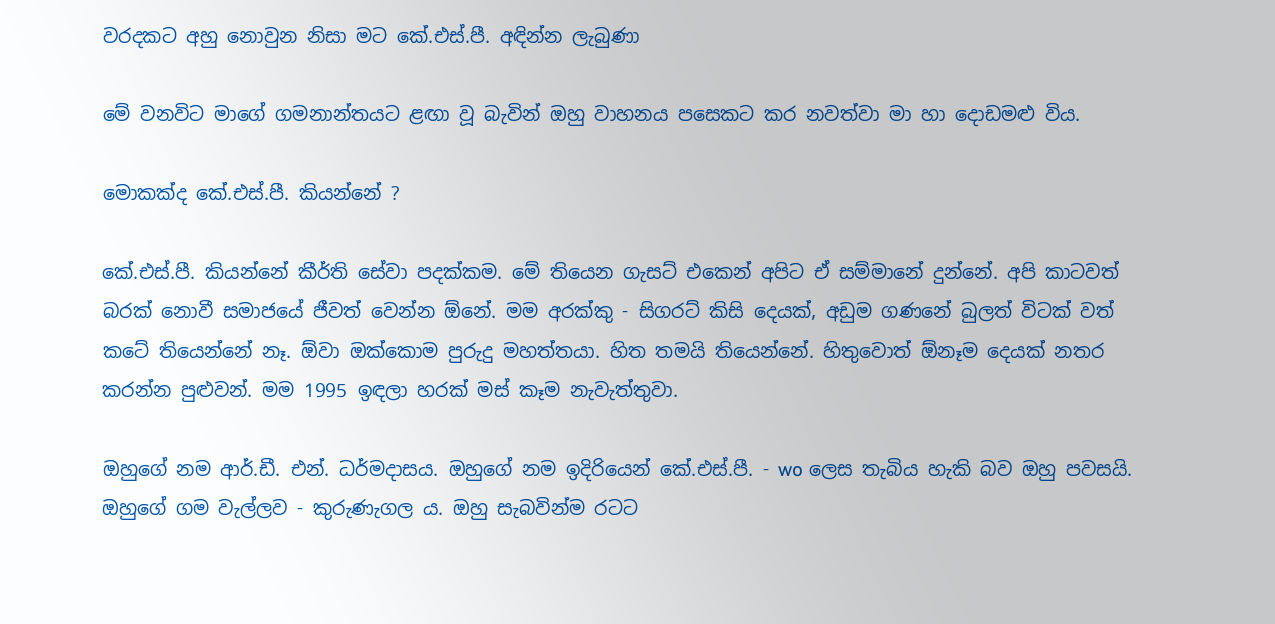වරදකට අහු නොවුන නිසා මට කේ.එස්.පී. අඳින්න ලැබුණා

මේ වනවිට මාගේ ගමනාන්තයට ළඟා වූ බැවින් ඔහු වාහනය පසෙකට කර නවත්වා මා හා දොඩමළු විය.

මොකක්ද කේ.එස්.පී. කියන්නේ ?

කේ.එස්.පී. කියන්නේ කීර්ති සේවා පදක්කම. මේ තියෙන ගැසට් එකෙන් අපිට ඒ සම්මානේ දුන්නේ. අපි කාටවත් බරක් නොවී සමාජයේ ජීවත් වෙන්න ඕනේ. මම අරක්කු - සිගරට් කිසි දෙයක්, අඩුම ගණනේ බුලත් විටක් වත් කටේ තියෙන්නේ නෑ. ඕවා ඔක්කොම පුරුදු මහත්තයා. හිත තමයි තියෙන්නේ. හිතුවොත් ඕනෑම දෙයක් නතර කරන්න පුළුවන්. මම 1995 ඉඳලා හරක් මස් කෑම නැවැත්තුවා.

ඔහුගේ නම ආර්.ඩී. එන්. ධර්මදාසය. ඔහුගේ නම ඉදිරියෙන් කේ.එස්.පී. - wo ලෙස තැබිය හැකි බව ඔහු පවසයි. ඔහුගේ ගම වැල්ලව - කුරුණැගල ය. ඔහු සැබවින්ම රටට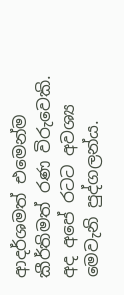ආදර්ශමත් එමෙන්ම කීර්තිමත් රණ විරුවෙකි. අද අපේ රටට අවශ්‍ය මෙවැනි පුද්ගලන්ය.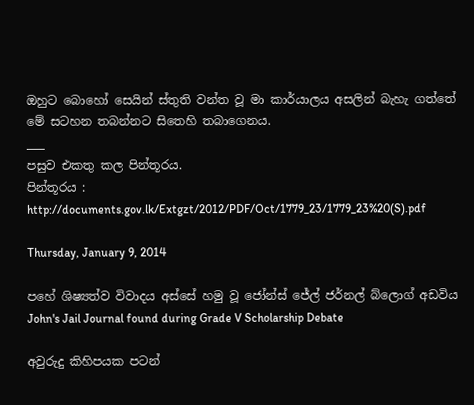ඔහුට බොහෝ සෙයින් ස්තුති වන්ත වූ මා කාර්යාලය අසලින් බැහැ ගත්තේ මේ සටහන තබන්නට සිතෙහි තබාගෙනය.
___
පසුව එකතු කල පින්තූරය.
පින්තූරය : http://documents.gov.lk/Extgzt/2012/PDF/Oct/1779_23/1779_23%20(S).pdf

Thursday, January 9, 2014

පහේ ශිෂ්‍යත්ව විවාදය අස්සේ හමු වූ ජෝන්ස් ජේල් ජර්නල් බ්ලොග් අඩවිය John's Jail Journal found during Grade V Scholarship Debate

අවුරුදු කිහිපයක පටන්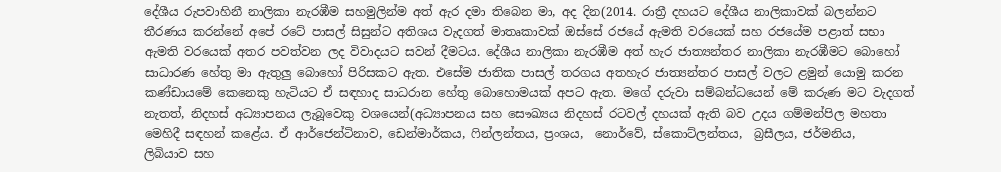දේශීය රුපවාහිනී නාලිකා නැරඹීම සහමුලින්ම අත් ඇර දමා තිබෙන මා, අද දින(2014. රාත්‍රී දහයට දේශීය නාලිකාවක් බලන්නට තීරණය කරන්නේ අපේ රටේ පාසල් සිසුන්ට අතිශය වැදගත් මාතෘකාවක් ඔස්සේ රජයේ ඇමති වරයෙක් සහ රජයේම පළාත් සභා ඇමති වරයෙක් අතර පවත්වන ලද විවාදයට සවන් දීමටය. දේශීය නාලිකා නැරඹීම අත් හැර ජාත්‍යන්තර නාලිකා නැරඹීමට බොහෝ සාධාරණ හේතු මා ඇතුලු බොහෝ පිරිසකට ඇත. එසේම ජාතික පාසල් තරගය අතහැර ජාත්‍යන්තර පාසල් වලට ළමුන් යොමු කරන කණ්ඩායමේ කෙනෙකු හැටියට ඒ සඳහාද සාධරාන හේතු බොහොමයක් අපට ඇත. මගේ දරුවා සම්බන්ධයෙන් මේ කරුණ මට වැදගත් නැතත්, නිදහස් අධ්‍යාපනය ලැබූවෙකු වශයෙන්(අධ්‍යාපනය සහ සෞඛ්‍යය නිදහස් රටවල් දහයක් ඇති බව උදය ගම්මන්පිල මහතා මෙහිදී සඳහන් කළේය. ඒ ආර්ජෙන්ටිනාව, ඩෙන්මාර්කය, ෆින්ලන්තය, ප්‍රංශය,  නොර්වේ, ස්කොට්ලන්තය,  බ්‍රසීලය, ජර්මනිය,     ලිබියාව සහ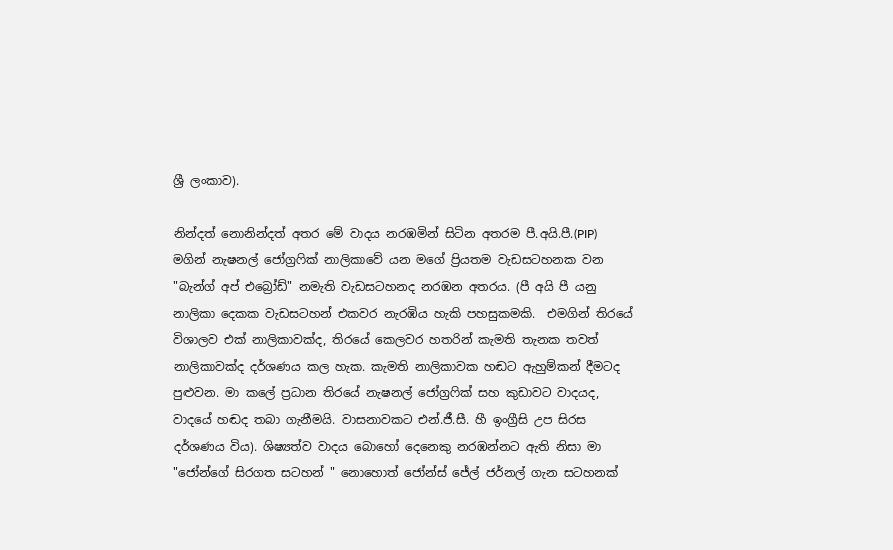ශ්‍රී ලංකාව).

නින්දත් නොනින්දත් අතර මේ වාදය නරඹමින් සිටින අතරම පී.අයි.පී.(PIP) මගින් නැෂනල් ජෝග්‍රෆික් නාලිකාවේ යන මගේ ප්‍රියතම වැඩසටහනක වන "බැන්ග් අප් එබ්‍රෝඩ්" නමැති වැඩසටහනද නරඹන අතරය. (පී අයි පී යනු නාලිකා දෙකක වැඩසටහන් එකවර නැරඹිය හැකි පහසුකමකි.  එමගින් තිරයේ විශාලව එක් නාලිකාවක්ද, තිරයේ කෙලවර හතරින් කැමති තැනක තවත් නාලිකාවක්ද දර්ශණය කල හැක. කැමති නාලිකාවක හඬට ඇහුම්කන් දීමටද පුළුවන. මා කලේ ප්‍රධාන තිරයේ නැෂනල් ජෝග්‍රෆික් සහ කුඩාවට වාදයද, වාදයේ හඬද තබා ගැනීමයි. වාසනාවකට එන්.ජී.සී. හී ඉංග්‍රීසි උප සිරස දර්ශණය විය). ශිෂ්‍යත්ව වාදය බොහෝ දෙනෙකු නරඹන්නට ඇති නිසා මා "ජෝන්ගේ සිරගත සටහන් " නොහොත් ජෝන්ස් ජේල් ජර්නල් ගැන සටහනක්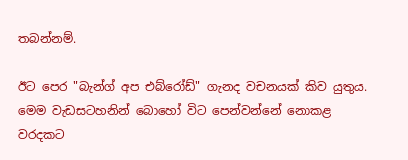තබන්නම්.

ඊට පෙර "බැන්ග් අප එබ්රෝඩ්" ගැනද වචනයක් කිව යුතුය. මෙම වැඩසටහනින් බොහෝ විට පෙන්වන්නේ නොකළ වරදකට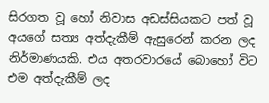සිරගත වූ හෝ නිවාස අඩස්සියකට පත් වූ අයගේ සත්‍ය අත්දැකීම් ඇසුරෙන් කරන ලද  නිර්මාණයකි. එය අතරවාරයේ බොහෝ විට එම අත්දැකීම් ලද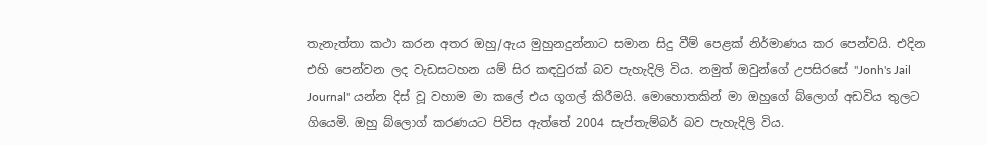තැනැත්තා කථා කරන අතර ඔහු/ඇය මුහුනදුන්නාට සමාන සිදු වීම් පෙළක් නිර්මාණය කර පෙන්වයි. එදින එහි පෙන්වන ලද වැඩසටහන යම් සිර කඳවුරක් බව පැහැදිලි විය. නමුත් ඔවුන්ගේ උපසිරසේ "Jonh's Jail Journal" යන්න දිස් වූ වහාම මා කලේ එය ගූගල් කිරීමයි. මොහොතකින් මා ඔහුගේ බ්ලොග් අඩවිය තුලට ගියෙමි. ඔහු බ්ලොග් කරණයට පිවිස ඇත්තේ 2004 සැප්තැම්බර් බව පැහැදිලි විය.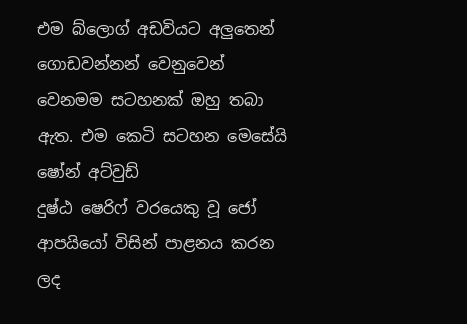එම බ්ලොග් අඩවියට අලුතෙන් ගොඩවන්නන් වෙනුවෙන් වෙනමම සටහනක් ඔහු තබා ඇත. එම කෙටි සටහන මෙසේයි
ෂෝන් අට්වුඩ්
දුෂ්ඨ ෂෙරිෆ් වරයෙකු වූ ජෝ ආපයියෝ විසින් පාළනය කරන ලද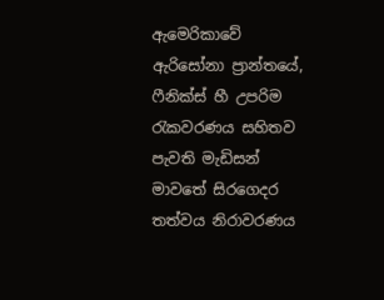ඇමෙරිකාවේ ඇරිසෝනා ප්‍රාන්තයේ, ෆීනික්ස් හී උපරිම රැකවරණය සහිතව පැවති මැඩිසන් මාවතේ සිරගෙදර  තත්වය නිරාවරණය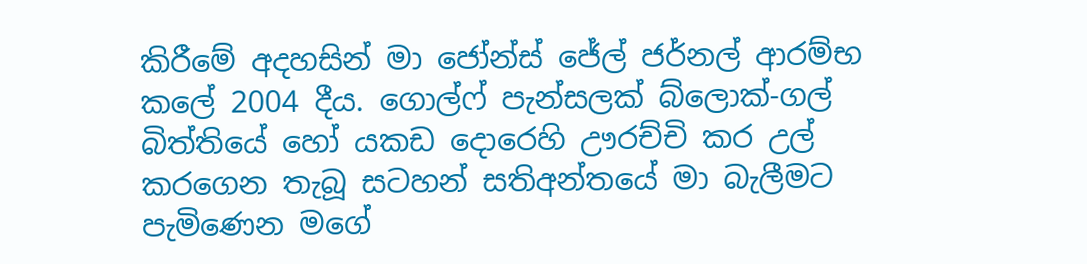කිරීමේ අදහසින් මා ජෝන්ස් ජේල් ජර්නල් ආරම්භ කලේ 2004 දීය. ගොල්ෆ් පැන්සලක් බ්ලොක්-ගල් බිත්තියේ හෝ යකඩ දොරෙහි ඌරච්චි කර උල් කරගෙන තැබූ සටහන් සතිඅන්තයේ මා බැලීමට පැමිණෙන මගේ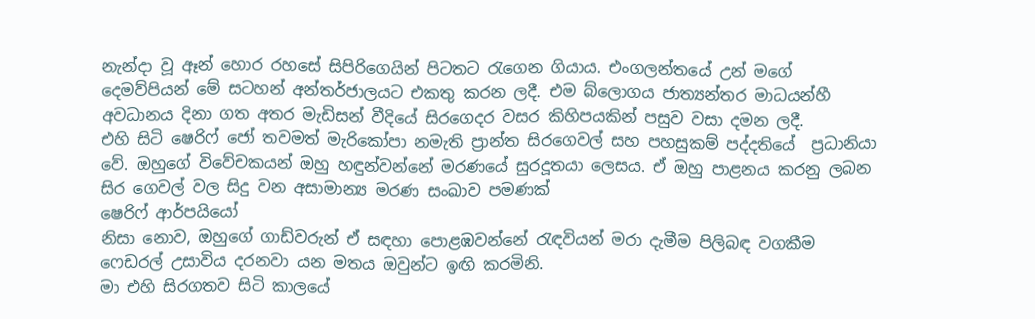නැන්දා වූ ඈන් හොර රහසේ සිපිරිගෙයින් පිටතට රැගෙන ගියාය. එංගලන්තයේ උන් මගේ දෙමව්පියන් මේ සටහන් අන්තර්ජාලයට එකතු කරන ලදී. එම බ්ලොගය ජාත්‍යන්තර මාධයන්හී අවධානය දිනා ගත අතර මැඩිසන් වීදියේ සිරගෙදර වසර කිහිපයකින් පසුව වසා දමන ලදී.
එහි සිටි ෂෙරිෆ් ජෝ තවමත් මැරිකෝපා නමැති ප්‍රාන්ත සිරගෙවල් සහ පහසුකම් පද්දතියේ  ප්‍රධානියා වේ. ඔහුගේ විවේචකයන් ඔහු හඳුන්වන්නේ මරණයේ සුරදූතයා ලෙසය. ඒ ඔහු පාළනය කරනු ලබන සිර ගෙවල් වල සිදු වන අසාමාන්‍ය මරණ සංඛාව පමණක්
ෂෙරිෆ් ආර්පයියෝ
නිසා නොව, ඔහුගේ ගාඩ්වරුන් ඒ සඳහා පොළඹවන්නේ රැඳවියන් මරා දැමීම පිලිබඳ වගකීම ෆෙඩරල් උසාවිය දරනවා යන මතය ඔවුන්ට ඉඟි කරමිනි.
මා එහි සිරගතව සිටි කාලයේ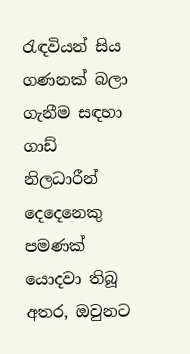රැඳවියන් සිය ගණනක් බලා ගැනීම සඳහා ගාඩ් නිලධාරීන් දෙදෙනෙකු පමණක් යොදවා තිබූ අතර, ඔවුනට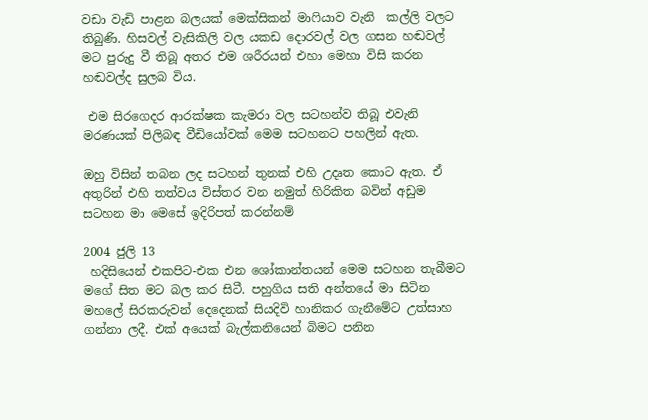වඩා වැඩි පාළන බලයක් මෙක්සිකන් මාෆියාව වැනි  කල්ලි වලට තිබුණි. හිසවල් වැසිකිලි වල යකඩ දොරවල් වල ගසන හඬවල් මට පුරුදු වී තිබූ අතර එම ශරීරයන් එහා මෙහා විසි කරන හඬවල්ද සුලබ විය.

 එම සිරගෙදර ආරක්ෂක කැමරා වල සටහන්ව තිබූ එවැනි මරණයක් පිලිබඳ වීඩියෝවක් මෙම සටහනට පහලින් ඇත.

ඔහු විසින් තබන ලද සටහන් තුනක් එහි උදෘත කොට ඇත. ඒ අතුරින් එහි තත්වය විස්තර වන නමුත් හිරිකිත බවින් අඩුම සටහන මා මෙසේ ඉදිරිපත් කරන්නම්

2004 ජුලි 13
 හදිසියෙන් එකපිට-එක එන ශෝකාන්තයන් මෙම සටහන තැබීමට මගේ සිත මට බල කර සිටී. පහුගිය සති අන්තයේ මා සිටින මහලේ සිරකරුවන් දෙදෙනක් සියදිවි හානිකර ගැනීමේට උත්සාහ ගන්නා ලදී. එක් අයෙක් බැල්කනියෙන් බිමට පනින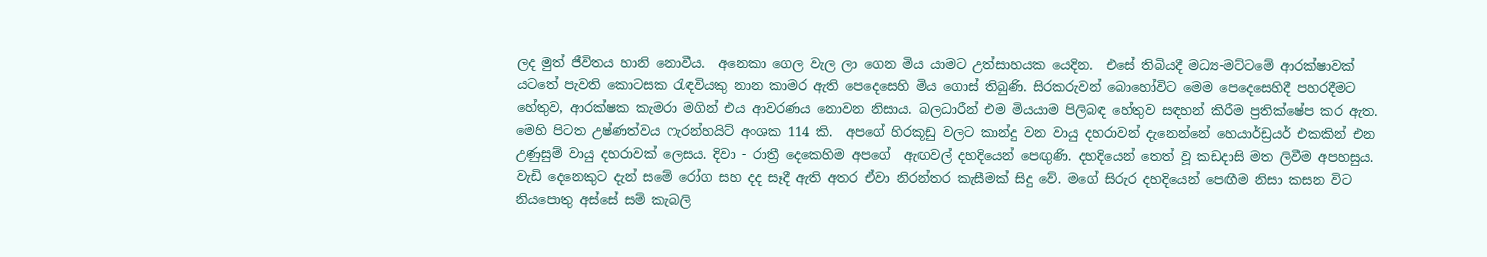ලද මුත් ජීවිතය හානි නොවීය.  අනෙකා ගෙල වැල ලා ගෙන මිය යාමට උත්සාහයක යෙදින.  එසේ තිබියදී මධ්‍ය-මට්ටමේ ආරක්ෂාවක් යටතේ පැවති කොටසක රැඳවියකු නාන කාමර ඇති පෙදෙසෙහි මිය ගොස් තිබුණි. සිරකරුවන් බොහෝවිට මෙම පෙදෙසෙහිදී පහරදීමට හේතුව, ආරක්ෂක කැමරා මගින් එය ආවරණය නොවන නිසාය. බලධාරීන් එම මියයාම පිලිබඳ හේතුව සඳහන් කිරීම ප්‍රතික්ෂේප කර ඇත.
මෙහි පිටත උෂ්ණත්වය ෆැරන්හයිට් අංශක 114 කි.  අපගේ හිරකූඩු වලට කාන්දු වන වායු දහරාවන් දැනෙන්නේ හෙයාර්ඩ්‍රයර් එකකින් එන උණුසුම් වායු දහරාවක් ලෙසය. දිවා - රාත්‍රී දෙකෙහිම අපගේ  ඇඟවල් දහදියෙන් පෙඟුණි. දහදියෙන් තෙත් වූ කඩදාසි මත ලිවීම අපහසුය. වැඩි දෙනෙකුට දැන් සමේ රෝග සහ දද සෑදී ඇති අතර ඒවා නිරන්තර කැසීමක් සිදු වේ. මගේ සිරුර දහදියෙන් පෙඟීම නිසා කසන විට නියපොතු අස්සේ සම් කැබලි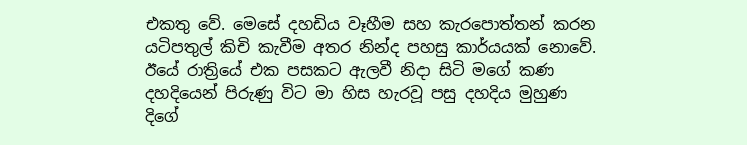එකතු වේ. මෙසේ දහඩිය වෑහීම සහ කැරපොත්තන් කරන යටිපතුල් කිචි කැවීම අතර නින්ද පහසු කාර්යයක් නොවේ. ඊයේ රාත්‍රියේ එක පසකට ඇලවී නිදා සිටි මගේ කණ දහදියෙන් පිරුණු විට මා හිස හැරවූ පසු දහදිය මුහුණ දිගේ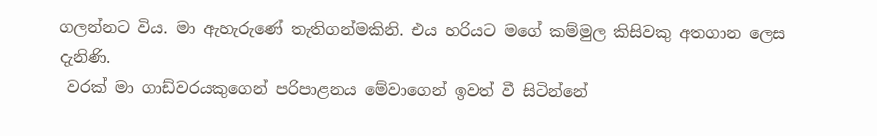ගලන්නට විය. මා ඇහැරුණේ තැතිගන්මකිනි. එය හරියට මගේ කම්මුල කිසිවකු අතගාන ලෙස දැනිණි.
 වරක් මා ගාඩ්වරයකුගෙන් පරිපාළනය මේවාගෙන් ඉවත් වී සිටින්නේ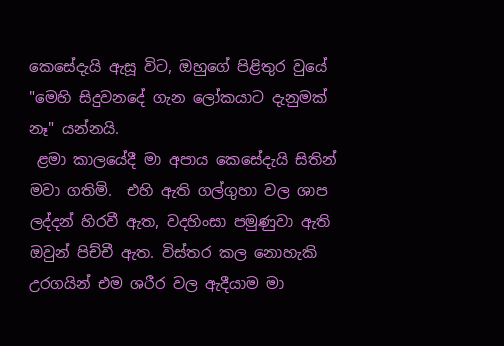කෙසේදැයි ඇසූ විට, ඔහුගේ පිළිතුර වුයේ "මෙහි සිදුවනදේ ගැන ලෝකයාට දැනුමක් නෑ" යන්නයි.
 ළමා කාලයේදී මා අපාය කෙසේදැයි සිතින් මවා ගතිමි.  එහි ඇති ගල්ගුහා වල ශාප ලද්දන් හිරවී ඇත, වදහිංසා පමුණුවා ඇති ඔවුන් පිච්චී ඇත. විස්තර කල නොහැකි උරගයින් එම ශරීර වල ඇදීයාම මා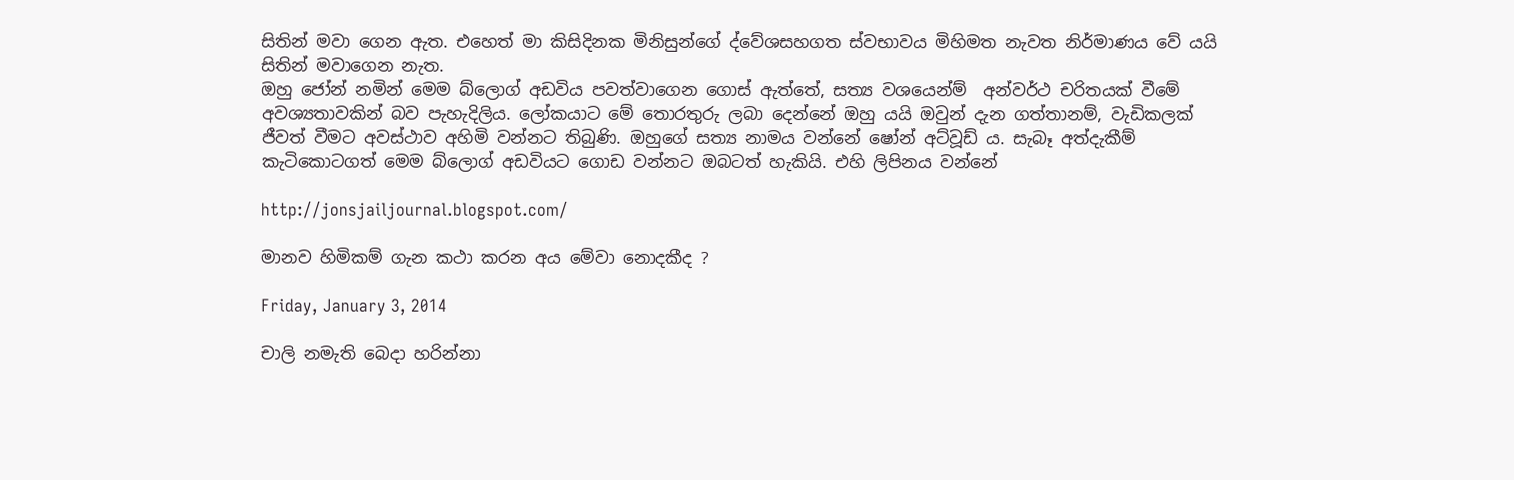සිතින් මවා ගෙන ඇත. එහෙත් මා කිසිදිනක මිනිසුන්ගේ ද්වේශසහගත ස්වභාවය මිහිමත නැවත නිර්මාණය වේ යයි සිතින් මවාගෙන නැත.
ඔහු ජෝන් නමින් මෙම බ්ලොග් අඩවිය පවත්වාගෙන ගොස් ඇත්තේ, සත්‍ය වශයෙන්ම්  අන්වර්ථ චරිතයක් වීමේ අවශ්‍යතාවකින් බව පැහැදිලිය. ලෝකයාට මේ තොරතුරු ලබා දෙන්නේ ඔහු යයි ඔවුන් දැන ගත්තානම්, වැඩිකලක් ජීවත් වීමට අවස්ථාව අහිමි වන්නට තිබුණි. ඔහුගේ සත්‍ය නාමය වන්නේ ෂෝන් අට්වූඩ් ය. සැබෑ අත්දැකීම් කැටිකොටගත් මෙම බ්ලොග් අඩවියට ගොඩ වන්නට ඔබටත් හැකියි. එහි ලිපිනය වන්නේ

http://jonsjailjournal.blogspot.com/

මානව හිමිකම් ගැන කථා කරන අය මේවා නොදකීද ?

Friday, January 3, 2014

චාලි නමැති බෙදා හරින්නා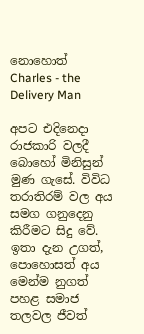නොහොත් Charles - the Delivery Man

අපට එදිනෙදා රාජකාරි වලදී බොහෝ මිනිසුන් මුණ ගැසේ. විවිධ තරාතිරම් වල අය සමග ගනුදෙනු කිරීමට සිදු වේ. ඉතා දැන උගත්, පොහොසත් අය මෙන්ම නුගත් පහළ සමාජ තලවල ජීවත්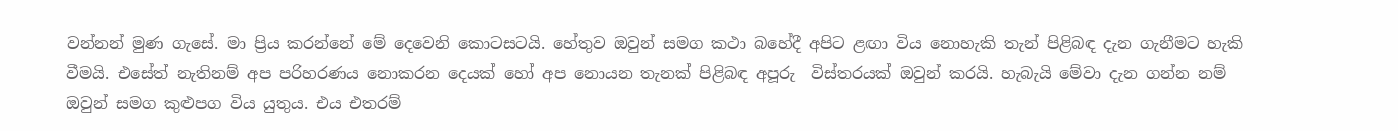වන්නන් මුණ ගැසේ. මා ප්‍රිය කරන්නේ මේ දෙවෙනි කොටසටයි. හේතුව ඔවුන් සමග කථා බහේදී අපිට ළඟා විය නොහැකි තැන් පිළිබඳ දැන ගැනීමට හැකි වීමයි. එසේත් නැතිනම් අප පරිහරණය නොකරන දෙයක් හෝ අප නොයන තැනක් පිළිබඳ අපූරු  විස්තරයක් ඔවුන් කරයි. හැබැයි මේවා දැන ගන්න නම් ඔවුන් සමග කුළුපග විය යුතුය. එය එතරම්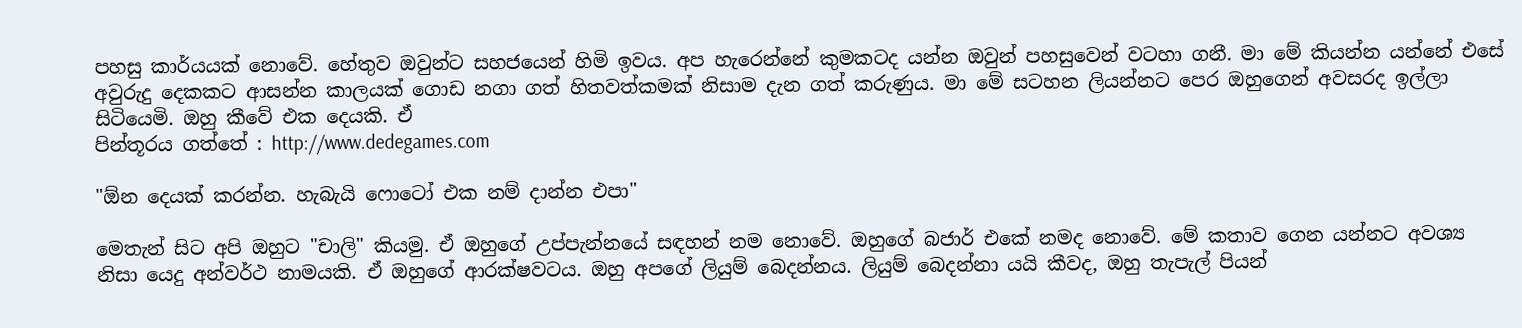පහසු කාර්යයක් නොවේ. හේතුව ඔවුන්ට සහජයෙන් හිමි ඉවය. අප හැරෙන්නේ කුමකටද යන්න ඔවුන් පහසුවෙන් වටහා ගනී. මා මේ කියන්න යන්නේ එසේ අවුරුදු දෙකකට ආසන්න කාලයක් ගොඩ නගා ගත් හිතවත්කමක් නිසාම දැන ගත් කරුණුය. මා මේ සටහන ලියන්නට පෙර ඔහුගෙන් අවසරද ඉල්ලා සිටියෙමි. ඔහු කීවේ එක දෙයකි. ඒ
පින්තූරය ගත්තේ : http://www.dedegames.com

"ඕන දෙයක් කරන්න. හැබැයි ෆොටෝ එක නම් දාන්න එපා"

මෙතැන් සිට අපි ඔහුට "චාලි" කියමු. ඒ ඔහුගේ උප්පැන්නයේ සඳහන් නම නොවේ. ඔහුගේ බජාර් එකේ නමද නොවේ. මේ කතාව ගෙන යන්නට අවශ්‍ය නිසා යෙදු අන්වර්ථ නාමයකි. ඒ ඔහුගේ ආරක්ෂවටය. ඔහු අපගේ ලියුම් බෙදන්නය. ලියුම් බෙදන්නා යයි කීවද, ඔහු තැපැල් පියන්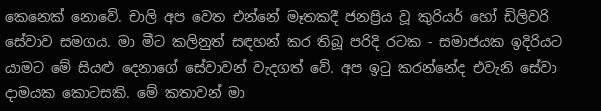කෙනෙක් නොවේ. චාලි අප වෙත එන්නේ මෑතකදී ජනප්‍රිය වූ කුරියර් හෝ ඩිලිවරි සේවාව සමගය. මා මීට කලිනුත් සඳහන් කර තිබූ පරිදි රටක - සමාජයක ඉදිරියට යාමට මේ සියළු දෙනාගේ සේවාවන් වැදගත් වේ. අප ඉටු කරන්නේද එවැනි සේවා දාමයක කොටසකි. මේ කතාවන් මා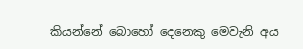කියන්නේ බොහෝ දෙනෙකු මෙවැනි අය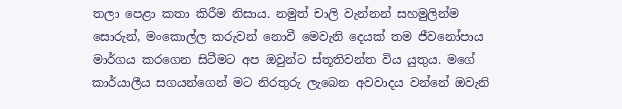තලා පෙළා කතා කිරීම නිසාය. නමුත් චාලි වැන්නන් සහමුලින්ම සොරුන්, මංකොල්ල කරුවන් නොවී මෙවැනි දෙයක් තම ජීවනෝපාය මාර්ගය කරගෙන සිටීමට අප ඔවුන්ට ස්තූතිවන්ත විය යුතුය. මගේ කාර්යාලීය සගයන්ගෙන් මට නිරතුරු ලැබෙන අවවාදය වන්නේ ඔවැනි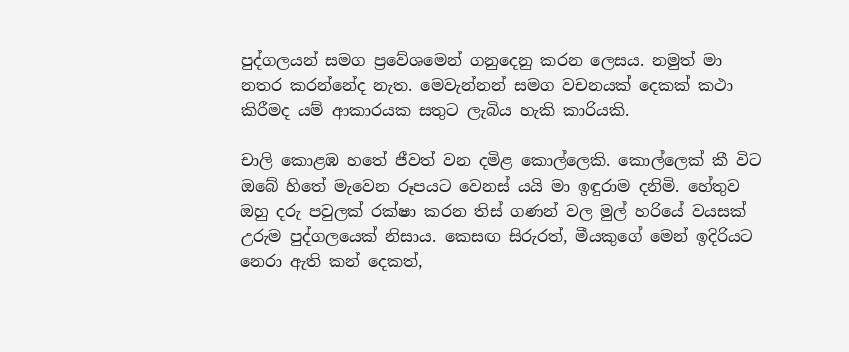පුද්ගලයන් සමග ප්‍රවේශමෙන් ගනුදෙනු කරන ලෙසය. නමුත් මා නතර කරන්නේද නැත. මෙවැන්නන් සමග වචනයක් දෙකක් කථා කිරීමද යම් ආකාරයක සතුට ලැබිය හැකි කාරියකි.

චාලි කොළඹ හතේ ජීවත් වන දමිළ කොල්ලෙකි. කොල්ලෙක් කී විට ඔබේ හිතේ මැවෙන රූපයට වෙනස් යයි මා ඉඳුරාම දනිමි. හේතුව ඔහු දරු පවුලක් රක්ෂා කරන තිස් ගණන් වල මුල් හරියේ වයසක් උරුම පුද්ගලයෙක් නිසාය. කෙසඟ සිරුරත්, මීයකුගේ මෙන් ඉදිරියට නෙරා ඇති කන් දෙකත්,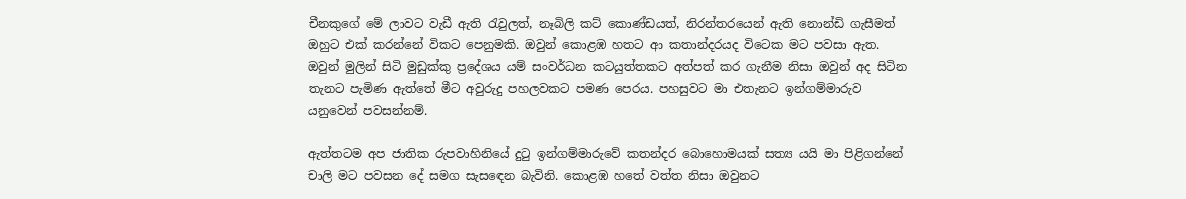චීනකුගේ මේ ලාවට වැඩී ඇති රැවුලත්, නෑබිලි කට් කොණ්ඩයත්, නිරන්තරයෙන් ඇති නොන්ඩි ගැසීමත්  ඔහුට එක් කරන්නේ විකට පෙනුමකි. ඔවුන් කොළඹ හතට ආ කතාන්දරයද විටෙක මට පවසා ඇත. ඔවුන් මුලින් සිටි මුඩුක්කු ප්‍රදේශය යම් සංවර්ධන කටයුත්තකට අත්පත් කර ගැනීම නිසා ඔවුන් අද සිටින තැනට පැමිණ ඇත්තේ මීට අවුරුදු පහලවකට පමණ පෙරය. පහසුවට මා එතැනට ඉන්ගම්මාරුව යනුවෙන් පවසන්නම්.

ඇත්තටම අප ජාතික රුපවාහිනියේ දුටු ඉන්ගම්මාරුවේ කතන්දර බොහොමයක් සත්‍ය යයි මා පිළිගන්නේ චාලි මට පවසන දේ සමග සැසඳෙන බැවිනි. කොළඹ හතේ වත්ත නිසා ඔවුනට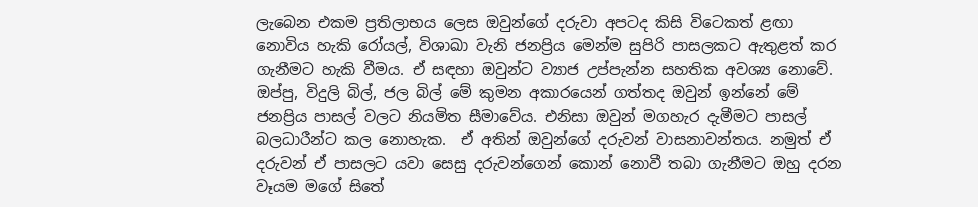ලැබෙන එකම ප්‍රතිලාභය ලෙස ඔවුන්ගේ දරුවා අපටද කිසි විටෙකත් ළඟා නොවිය හැකි රෝයල්, විශාඛා වැනි ජනප්‍රිය මෙන්ම සුපිරි පාසලකට ඇතුළත් කර ගැනීමට හැකි වීමය. ඒ සඳහා ඔවුන්ට ව්‍යාජ උප්පැන්න සහතික අවශ්‍ය නොවේ. ඔප්පු, විදුලි බිල්, ජල බිල් මේ කුමන අකාරයෙන් ගත්තද ඔවුන් ඉන්නේ මේ ජනප්‍රිය පාසල් වලට නියමිත සීමාවේය. එනිසා ඔවුන් මගහැර දැමීමට පාසල් බලධාරීන්ට කල නොහැක.  ඒ අතින් ඔවුන්ගේ දරුවන් වාසනාවන්තය. නමුත් ඒ දරුවන් ඒ පාසලට යවා සෙසු දරුවන්ගෙන් කොන් නොවී තබා ගැනීමට ඔහු දරන වෑයම මගේ සිතේ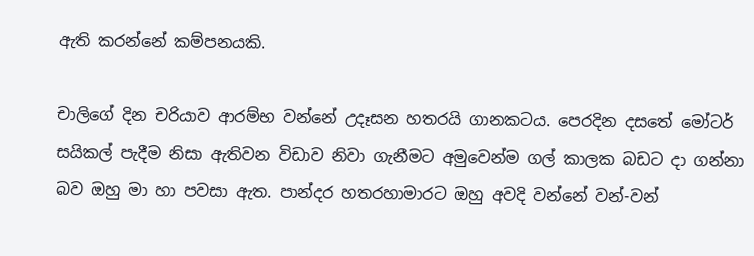ඇති කරන්නේ කම්පනයකි.

චාලිගේ දින චරියාව ආරම්භ වන්නේ උදෑසන හතරයි ගානකටය. පෙරදින දසතේ මෝටර් සයිකල් පැදීම නිසා ඇතිවන විඩාව නිවා ගැනීමට අමුවෙන්ම ගල් කාලක බඩට දා ගන්නා බව ඔහු මා හා පවසා ඇත. පාන්දර හතරහාමාරට ඔහු අවදි වන්නේ වන්-වන්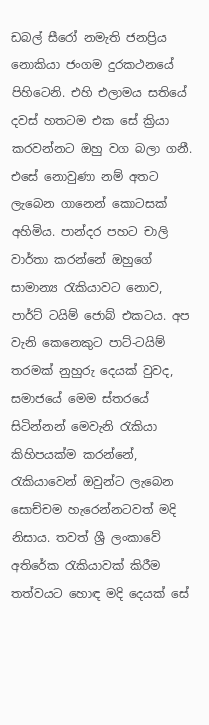ඩබල් සීරෝ නමැති ජනප්‍රිය නොකියා ජංගම දුරකථනයේ පිහිටෙනි. එහි එලාමය සතියේ දවස් හතටම එක සේ ක්‍රියා කරවන්නට ඔහු වග බලා ගනී. එසේ නොවුණා නම් අතට ලැබෙන ගානෙන් කොටසක් අහිමිය. පාන්දර පහට චාලි වාර්තා කරන්නේ ඔහුගේ සාමාන්‍ය රැකියාවට නොව, පාර්ට් ටයිම් ජොබ් එකටය. අප වැනි කෙනෙකුට පාට්-ටයිම් තරමක් නුහුරු දෙයක් වුවද, සමාජයේ මෙම ස්තරයේ සිටින්නන් මෙවැනි රැකියා කිහිපයක්ම කරන්නේ, රැකියාවෙන් ඔවුන්ට ලැබෙන සොච්චම හැරෙන්නටවත් මදි නිසාය. තවත් ශ්‍රී ලංකාවේ අතිරේක රැකියාවක් කිරීම තත්වයට හොඳ මදි දෙයක් සේ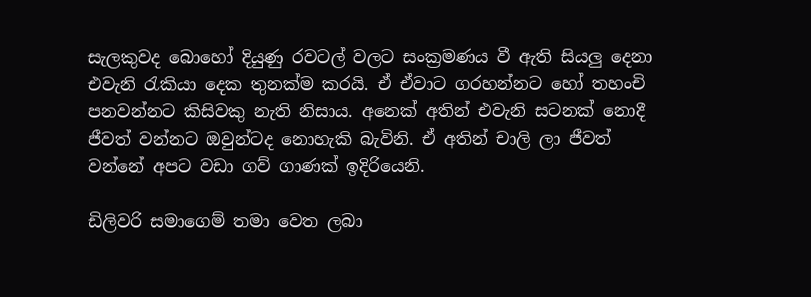සැලකුවද බොහෝ දියුණු රවටල් වලට සංක්‍රමණය වී ඇති සියලු දෙනා එවැනි රැකියා දෙක තුනක්ම කරයි. ඒ ඒවාට ගරහන්නට හෝ තහංචි පනවන්නට කිසිවකු නැති නිසාය. අනෙක් අතින් එවැනි සටනක් නොදී ජීවත් වන්නට ඔවුන්ටද නොහැකි බැවිනි. ඒ අතින් චාලි ලා ජීවත් වන්නේ අපට වඩා ගව් ගාණක් ඉදිරියෙනි.

ඩිලිවරි සමාගෙම් තමා වෙත ලබා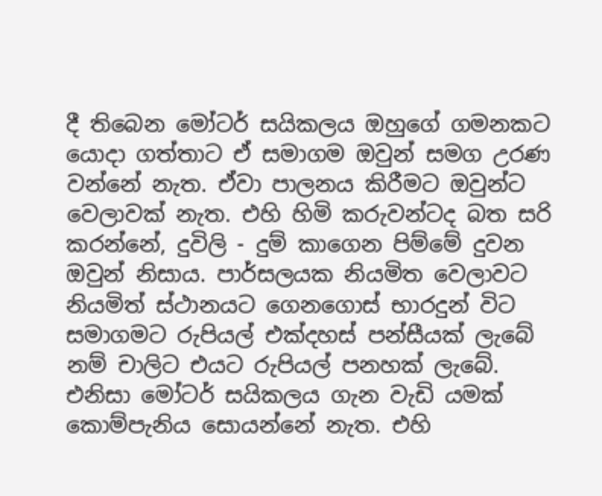දී තිබෙන මෝටර් සයිකලය ඔහුගේ ගමනකට යොදා ගත්තාට ඒ සමාගම ඔවුන් සමග උරණ වන්නේ නැත. ඒවා පාලනය කිරීමට ඔවුන්ට වෙලාවක් නැත. එහි හිමි කරුවන්ටද බත සරි කරන්නේ, දුවිලි - දුම් කාගෙන පිම්මේ දුවන ඔවුන් නිසාය. පාර්සලයක නියමිත වෙලාවට නියමිත් ස්ථානයට ගෙනගොස් භාරදුන් විට සමාගමට රුපියල් එක්දහස් පන්සීයක් ලැබේ නම් චාලිට එයට රුපියල් පනහක් ලැබේ. එනිසා මෝටර් සයිකලය ගැන වැඩි යමක් කොම්පැනිය සොයන්නේ නැත. එහි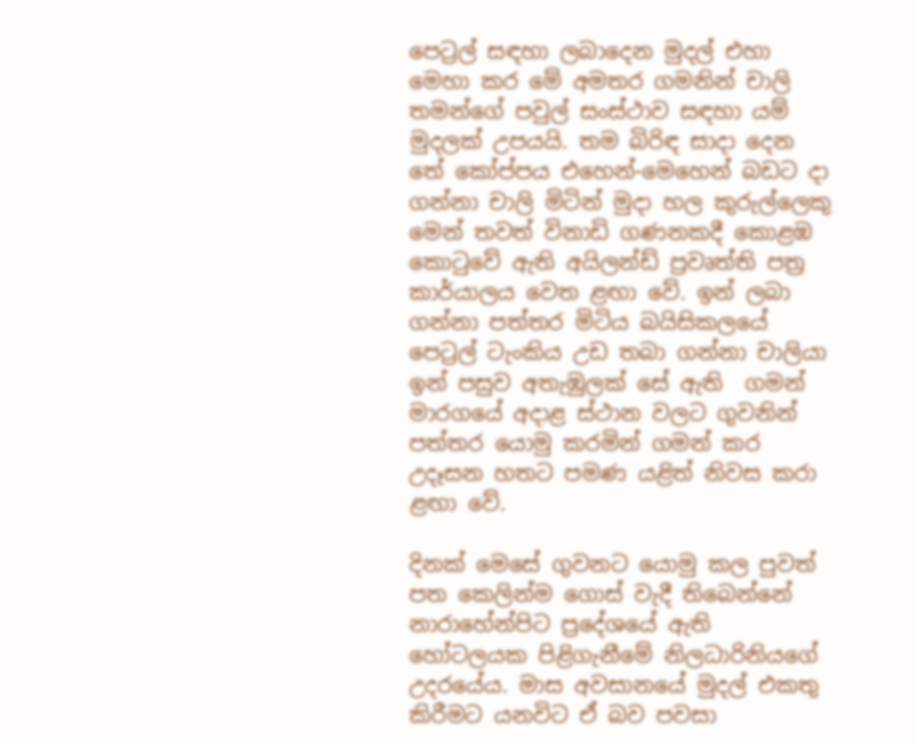පෙට්‍රල් සඳහා ලබාදෙන මුදල් එහා මෙහා කර මේ අමතර ගමනින් චාලි තමන්ගේ පවුල් සංස්ථාව සඳහා යම් මුදලක් උපයයි. තම බිරිඳ සාදා දෙන තේ කෝප්පය එහෙන්-මෙහෙන් බඩට දා ගන්නා චාලි මිටින් මුදා හල කුරුල්ලෙකු මෙන් තවත් විනාඩි ගණනකදී කොළඹ කොටුවේ ඇති අයිලන්ඩ් ප්‍රවෘත්ති පත්‍ර කාර්යාලය වෙත ළඟා වේ. ඉන් ලබා ගන්නා පත්තර මිටිය බයිසිකලයේ පෙට්‍රල් ටැංකිය උඩ තබා ගන්නා චාලියා ඉන් පසුව අතැඹුලක් සේ ඇති  ගමන් මාරගයේ අදාළ ස්ථාන වලට ගුවනින් පත්තර යොමු කරමින් ගමන් කර උදෑසන හතට පමණ යළිත් නිවස කරා ළඟා වේ.

දිනක් මෙසේ ගුවනට යොමු කල පුවත් පත කෙලින්ම ගොස් වැදී තිබෙන්නේ නාරාහේන්පිට ප්‍රදේශයේ ඇති හෝටලයක පිළිගැනීමේ නිලධාරිනියගේ උදරයේය. මාස අවසානයේ මුදල් එකතු කිරීමට යනවිට ඒ බව පවසා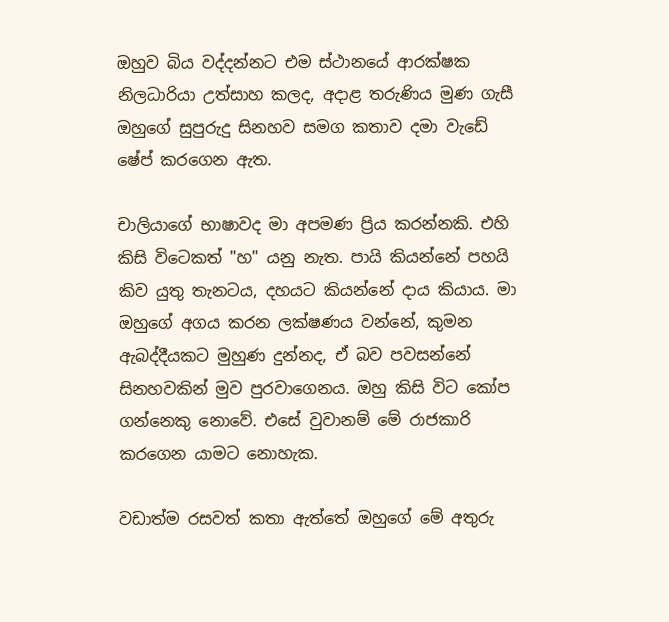ඔහුව බිය වද්දන්නට එම ස්ථානයේ ආරක්ෂක නිලධාරියා උත්සාහ කලද, අදාළ තරුණිය මුණ ගැසී ඔහුගේ සුපුරුදු සිනහව සමග කතාව දමා වැඩේ ෂේප් කරගෙන ඇත.

චාලියාගේ භාෂාවද මා අපමණ ප්‍රිය කරන්නකි. එහි කිසි විටෙකත් "හ" යනු නැත. පායි කියන්නේ පහයි කිව යුතු තැනටය, දහයට කියන්නේ දාය කියාය. මා ඔහුගේ අගය කරන ලක්ෂණය වන්නේ, කුමන ඇබද්දීයකට මුහුණ දුන්නද, ඒ බව පවසන්නේ සිනහවකින් මුව පුරවාගෙනය. ඔහු කිසි විට කෝප ගන්නෙකු නොවේ. එසේ වුවානම් මේ රාජකාරි කරගෙන යාමට නොහැක.

වඩාත්ම රසවත් කතා ඇත්තේ ඔහුගේ මේ අතුරු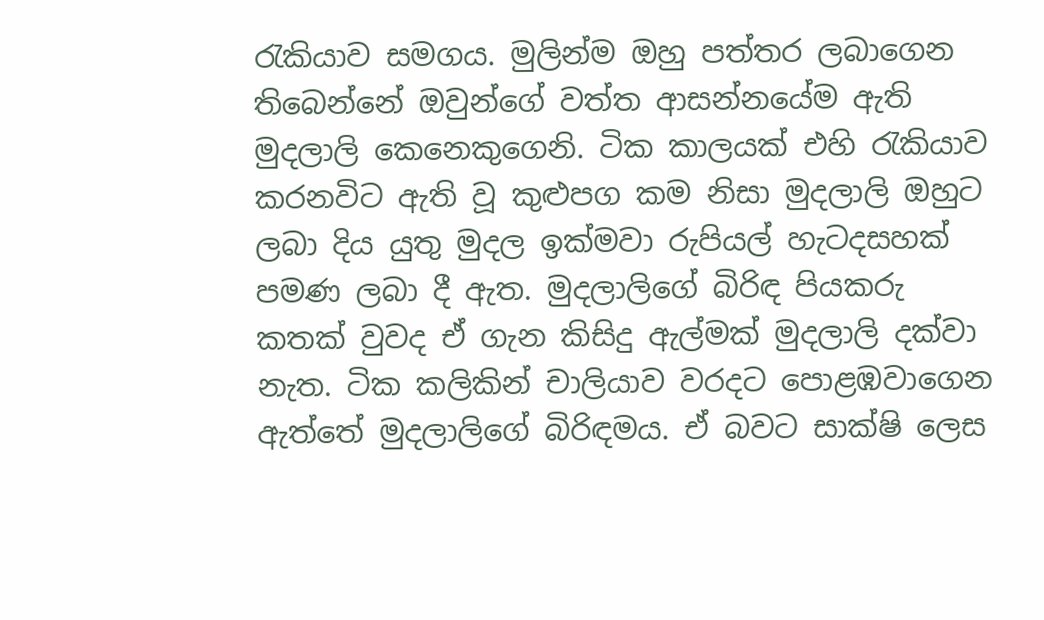රැකියාව සමගය. මුලින්ම ඔහු පත්තර ලබාගෙන තිබෙන්නේ ඔවුන්ගේ වත්ත ආසන්නයේම ඇති මුදලාලි කෙනෙකුගෙනි. ටික කාලයක් එහි රැකියාව කරනවිට ඇති වූ කුළුපග කම නිසා මුදලාලි ඔහුට ලබා දිය යුතු මුදල ඉක්මවා රුපියල් හැටදසහක් පමණ ලබා දී ඇත. මුදලාලිගේ බිරිඳ පියකරු කතක් වුවද ඒ ගැන කිසිදු ඇල්මක් මුදලාලි දක්වා නැත. ටික කලිකින් චාලියාව වරදට පොළඹවාගෙන ඇත්තේ මුදලාලිගේ බිරිඳමය. ඒ බවට සාක්ෂි ලෙස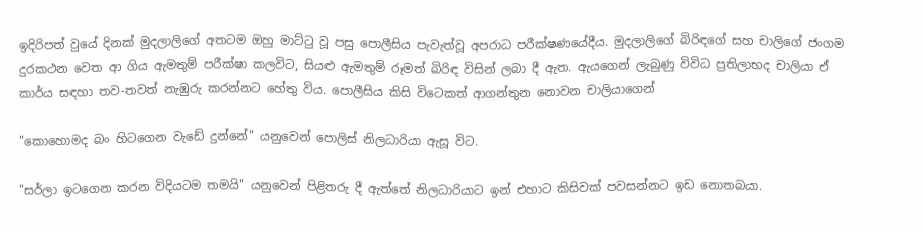ඉදිරිපත් වුයේ දිනක් මුදලාලිගේ අතටම ඔහු මාට්ටු වූ පසු පොලීසිය පැවැත්වූ අපරාධ පරීක්ෂණයේදීය. මුදලාලිගේ බිරිඳගේ සහ චාලිගේ ජංගම දුරකථන වෙත ආ ගිය ඇමතුම් පරීක්ෂා කලවිට, සියළු ඇමතුම් රූමත් බිරිඳ විසින් ලබා දී ඇත. ඇයගෙන් ලැබුණු විවිධ ප්‍රතිලාභද චාලියා ඒ කාර්ය සඳහා තව-තවත් නැඹුරු කරන්නට හේතු විය. පොලීසිය කිසි විටෙකත් ආගන්තුන නොවන චාලියාගෙන්

"කොහොමද බං හිටගෙන වැඩේ දුන්නේ" යනුවෙන් පොලිස් නිලධාරියා ඇසූ විට.

"සර්ලා ඉටගෙන කරන විදියටම තමයි" යනුවෙන් පිළිතරු දී ඇත්තේ නිලධාරියාට ඉන් එහාට කිසිවක් පවසන්නට ඉඩ නොතබයා.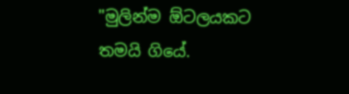"මුලින්ම ඕටලයකට තමයි ගියේ.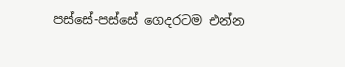පස්සේ-පස්සේ ගෙදරටම එන්න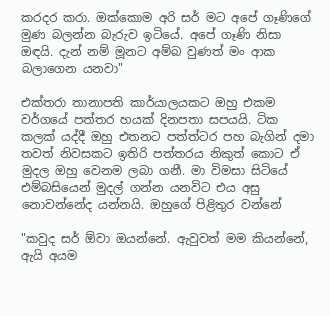කරදර කරා. ඔක්කොම අරි සර් මට අපේ ගෑණිගේ මුණ බලන්න බැරුව ඉටියේ. අපේ ගෑණි නිසා ඔඳයි. දැන් නම් මූනට අම්බ වුණත් මං ආක බලාගෙන යනවා"

එක්තරා තානාපති කාර්යාලයකට ඔහු එකම වර්ගයේ පත්තර හයක් දිනපතා සපයයි. ටික කලක් යද්දී ඔහු එතනට පත්ත්ටර පහ බැගින් දමා තවත් නිවසකට ඉතිරි පත්තරය නිකුත් කොට ඒ මුදල ඔහු වෙනම ලබා ගනී. මා විමසා සිටියේ එම්බසියෙන් මුදල් ගන්න යනවිට එය අසු නොවන්නේද යන්නයි. ඔහුගේ පිළිතුර වන්නේ

"කවුද සර් ඕවා ඔයන්නේ. ඇවුවත් මම කියන්නේ, ඇයි අයම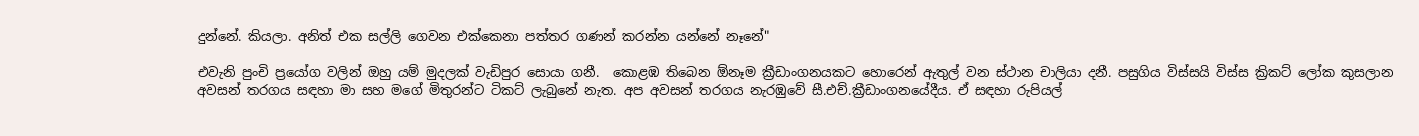දුන්නේ. කියලා. අනිත් එක සල්ලි ගෙවන එක්කෙනා පත්තර ගණන් කරන්න යන්නේ නෑනේ"

එවැනි පුංචි ප්‍රයෝග වලින් ඔහු යම් මුදලක් වැඩිපුර සොයා ගනී.  කොළඹ තිබෙන ඕනෑම ක්‍රීඩාංගනයකට හොරෙන් ඇතුල් වන ස්ථාන චාලියා දනී. පසුගිය විස්සයි විස්ස ක්‍රිකට් ලෝක කුසලාන අවසන් තරගය සඳහා මා සහ මගේ මිතුරන්ට ටිකට් ලැබුනේ නැත. අප අවසන් තරගය නැරඹුවේ සී.එච්.ක්‍රීඩාංගනයේදීය. ඒ සඳහා රුපියල්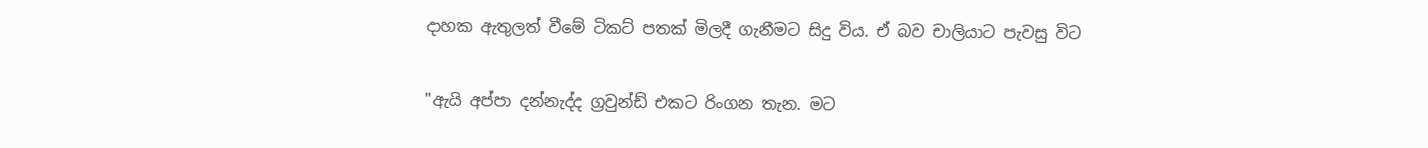දාහක ඇතුලත් වීමේ ටිකට් පතක් මිලදී ගැනීමට සිදු විය. ඒ බව චාලියාට පැවසු විට

"ඇයි අප්පා දන්නැද්ද ග්‍රවුන්ඩ් එකට රිංගන තැන. මට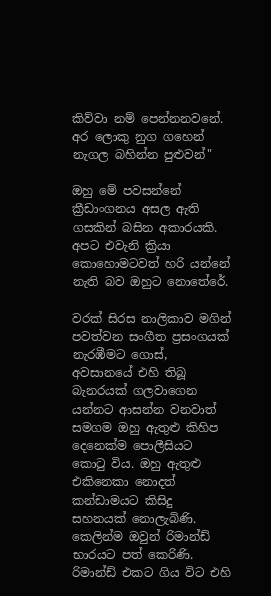කිව්වා නම් පෙන්නනවනේ. අර ලොකු නුග ගහෙන් නැගල බහින්න පුළුවන්"

ඔහු මේ පවසන්නේ ක්‍රීඩාංගනය අසල ඇති ගසකින් බසින අකාරයකි. අපට එවැනි ක්‍රියා කොහොමටවත් හරි යන්නේ නැති බව ඔහුට නොතේරේ.

වරක් සිරස නාලිකාව මගින් පවත්වන සංගීත ප්‍රසංගයක් නැරඹීමට ගොස්, අවසානයේ එහි තිබූ බැනරයක් ගලවාගෙන යන්නට ආසන්න වනවාත් සමගම ඔහු ඇතුළු කිහිප දෙනෙක්ම පොලීසියට කොටු විය. ඔහු ඇතුළු එකිනෙකා නොදත් කන්ඩාමයට කිසිදු සහනයක් නොලැබිණි. කෙලින්ම ඔවුන් රිමාන්ඩ් භාරයට පත් කෙරිණි. රිමාන්ඩ් එකට ගිය විට එහි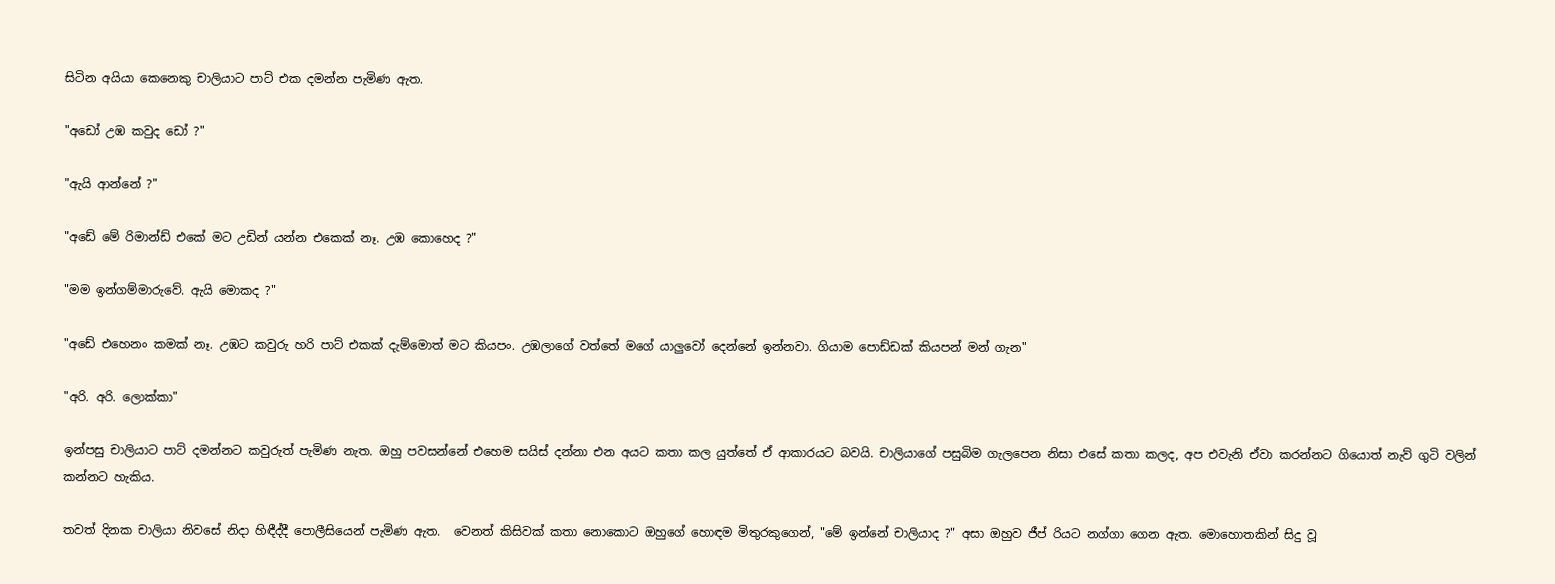සිටින අයියා කෙනෙකු චාලියාට පාට් එක දමන්න පැමිණ ඇත.

"අඩෝ උඹ කවුද ඩෝ ?"

"ඇයි ආන්නේ ?"

"අඩේ මේ රිමාන්ඩ් එකේ මට උඩින් යන්න එකෙක් නෑ. උඹ කොහෙද ?"

"මම ඉන්ගම්මාරුවේ. ඇයි මොකද ?"

"අඩේ එහෙනං කමක් නෑ. උඹට කවුරු හරි පාට් එකක් දැම්මොත් මට කියපං. උඹලාගේ වත්තේ මගේ යාලුවෝ දෙන්නේ ඉන්නවා. ගියාම පොඩ්ඩක් කියපන් මන් ගැන"

"අරි. අරි. ලොක්කා"

ඉන්පසු චාලියාට පාට් දමන්නට කවුරුත් පැමිණ නැත. ඔහු පවසන්නේ එහෙම සයිස් දන්නා එන අයට කතා කල යුත්තේ ඒ ආකාරයට බවයි. චාලියාගේ පසුබිම ගැලපෙන නිසා එසේ කතා කලද, අප එවැනි ඒවා කරන්නට ගියොත් නැව් ගුටි වලින් කන්නට හැකිය.

තවත් දිනක චාලියා නිවසේ නිදා හිඳීද්දී පොලීසියෙන් පැමිණ ඇත.  වෙනත් කිසිවක් කතා නොකොට ඔහුගේ හොඳම මිතුරකුගෙන්, "මේ ඉන්නේ චාලියාද ?" අසා ඔහුව ජීප් රියට නග්ගා ගෙන ඇත. මොහොතකින් සිදු වූ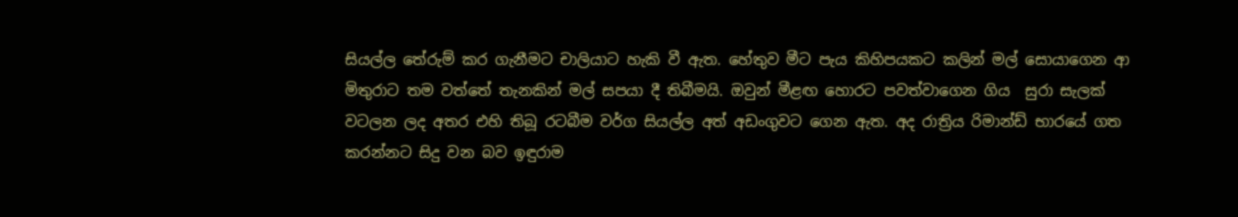සියල්ල තේරුම් කර ගැනීමට චාලියාට හැකි වී ඇත. හේතුව මීට පැය කිහිපයකට කලින් මල් සොයාගෙන ආ මිතුරාට තම වත්තේ තැනකින් මල් සපයා දී තිබීමයි. ඔවුන් මීළඟ හොරට පවත්වාගෙන ගිය  සුරා සැලක් වටලන ලද අතර එහි තිබූ රටබීම වර්ග සියල්ල අත් අඩංගුවට ගෙන ඇත. අද රාත්‍රිය රිමාන්ඩ් භාරයේ ගත කරන්නට සිදු වන බව ඉඳුරාම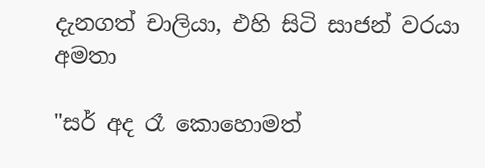දැනගත් චාලියා, එහි සිටි සාජන් වරයා අමතා

"සර් අද රෑ කොහොමත්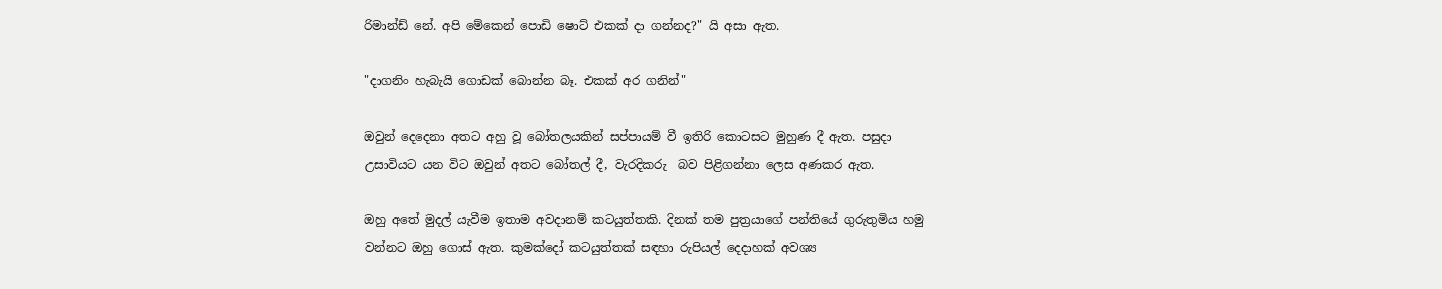රිමාන්ඩ් නේ. අපි මේකෙන් පොඩි ෂොට් එකක් දා ගන්නද?" යි අසා ඇත.

"දාගනිං හැබැයි ගොඩක් බොන්න බෑ. එකක් අර ගනින්"

ඔවුන් දෙදෙනා අතට අහු වූ බෝතලයකින් සප්පායම් වී ඉතිරි කොටසට මුහුණ දී ඇත. පසුදා උසාවියට යන විට ඔවුන් අතට බෝතල් දී, වැරදිකරු  බව පිළිගන්නා ලෙස අණකර ඇත.

ඔහු අතේ මුදල් යැවීම ඉතාම අවදානම් කටයුත්තකි. දිනක් තම පුත්‍රයාගේ පන්තියේ ගුරුතුමිය හමු වන්නට ඔහු ගොස් ඇත. කුමක්දෝ කටයුත්තක් සඳහා රුපියල් දෙදාහක් අවශ්‍ය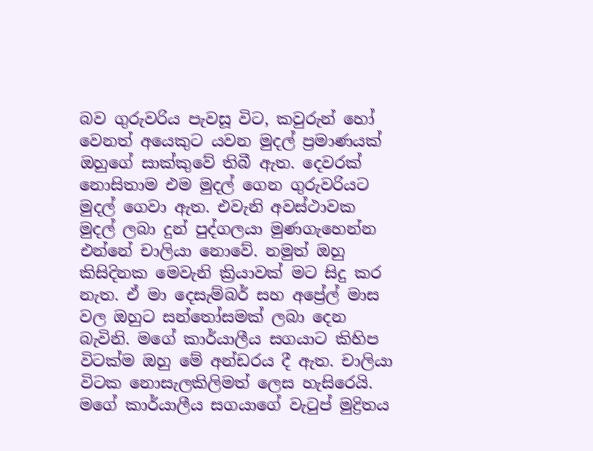බව ගුරුවරිය පැවසූ විට, කවුරුන් හෝ වෙනත් අයෙකුට යවන මුදල් ප්‍රමාණයක් ඔහුගේ සාක්කුවේ තිබී ඇත. දෙවරක් නොසිතාම එම මුදල් ගෙන ගුරුවරියට මුදල් ගෙවා ඇත. එවැනි අවස්ථාවක මුදල් ලබා දුන් පුද්ගලයා මුණගැහෙන්න එන්නේ චාලියා නොවේ. නමුත් ඔහු කිසිදිනක මෙවැනි ක්‍රියාවක් මට සිදු කර නැත. ඒ මා දෙසැම්බර් සහ අප්‍රේල් මාස වල ඔහුට සන්තෝසමක් ලබා දෙන බැවිනි. මගේ කාර්යාලීය සගයාට කිහිප විටක්ම ඔහු මේ අන්ඩරය දී ඇත. චාලියා විටක නොසැලකිලිමත් ලෙස හැසිරෙයි. මගේ කාර්යාලීය සගයාගේ වැටුප් මුද්‍රිතය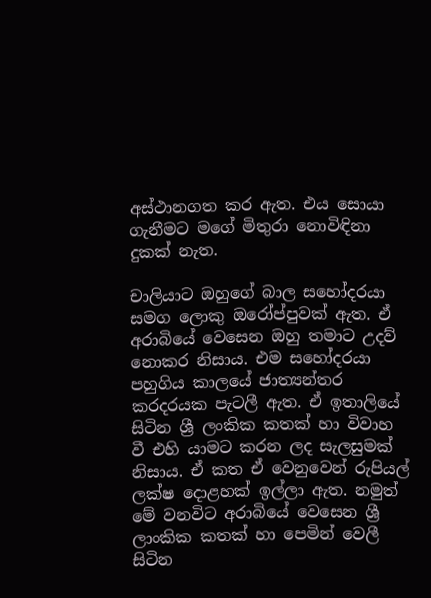අස්ථානගත කර ඇත. එය සොයා ගැනීමට මගේ මිතුරා නොවිඳිනා දුකක් නැත.

චාලියාට ඔහුගේ බාල සහෝදරයා සමග ලොකු ඔරෝප්පුවක් ඇත. ඒ අරාබියේ වෙසෙන ඔහු තමාට උදව් නොකර නිසාය. එම සහෝදරයා පහුගිය කාලයේ ජාත්‍යන්තර කරදරයක පැටලී ඇත. ඒ ඉතාලියේ සිටින ශ්‍රී ලංකික කතක් හා විවාහ වී එහි යාමට කරන ලද සැලසුමක් නිසාය. ඒ කත ඒ වෙනුවෙන් රුපියල් ලක්ෂ දොළහක් ඉල්ලා ඇත. නමුත් මේ වනවිට අරාබියේ වෙසෙන ශ්‍රී ලාංකික කතක් හා පෙමින් වෙලී සිටින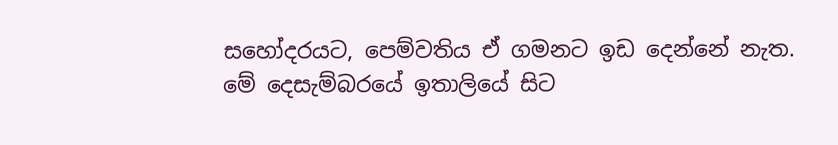සහෝදරයට, පෙම්වතිය ඒ ගමනට ඉඩ දෙන්නේ නැත. මේ දෙසැම්බරයේ ඉතාලියේ සිට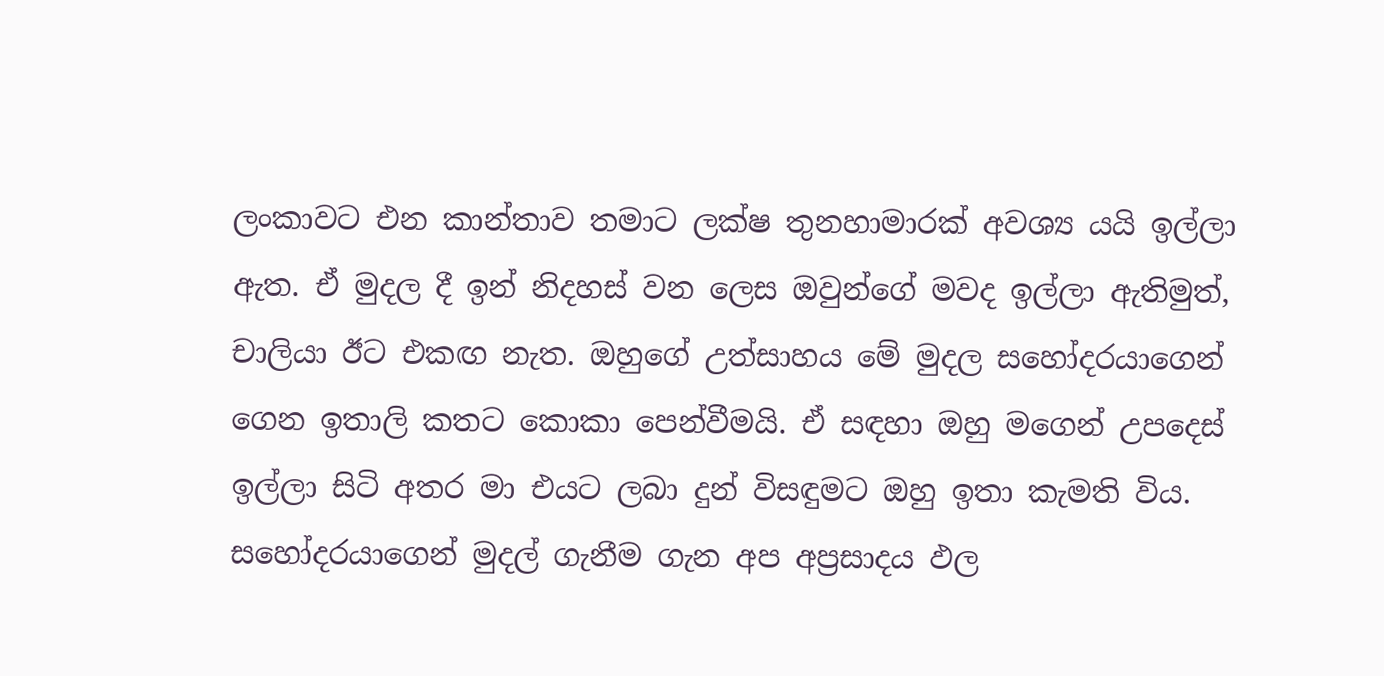ලංකාවට එන කාන්තාව තමාට ලක්ෂ තුනහාමාරක් අවශ්‍ය යයි ඉල්ලා ඇත. ඒ මුදල දී ඉන් නිදහස් වන ලෙස ඔවුන්ගේ මවද ඉල්ලා ඇතිමුත්, චාලියා ඊට එකඟ නැත. ඔහුගේ උත්සාහය මේ මුදල සහෝදරයාගෙන් ගෙන ඉතාලි කතට කොකා පෙන්වීමයි. ඒ සඳහා ඔහු මගෙන් උපදෙස් ඉල්ලා සිටි අතර මා එයට ලබා දුන් විසඳුමට ඔහු ඉතා කැමති විය. සහෝදරයාගෙන් මුදල් ගැනීම ගැන අප අප්‍රසාදය ඵල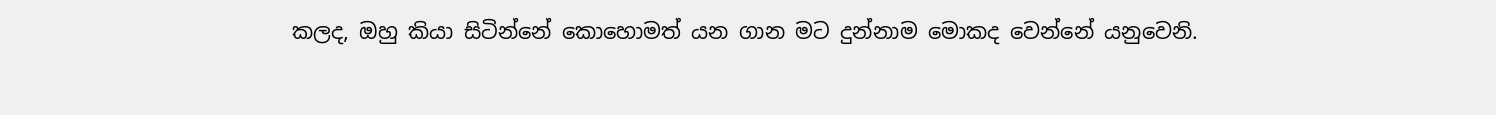කලද, ඔහු කියා සිටින්නේ කොහොමත් යන ගාන මට දුන්නාම මොකද වෙන්නේ යනුවෙනි.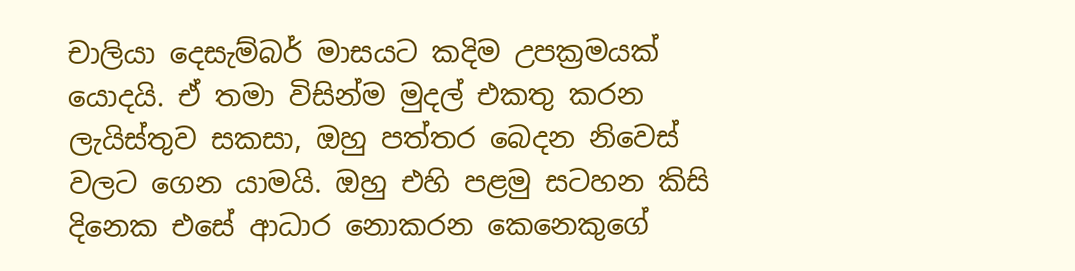චාලියා දෙසැම්බර් මාසයට කදිම උපක්‍රමයක් යොදයි. ඒ තමා විසින්ම මුදල් එකතු කරන ලැයිස්තුව සකසා, ඔහු පත්තර බෙදන නිවෙස් වලට ගෙන යාමයි. ඔහු එහි පළමු සටහන කිසි දිනෙක එසේ ආධාර නොකරන කෙනෙකුගේ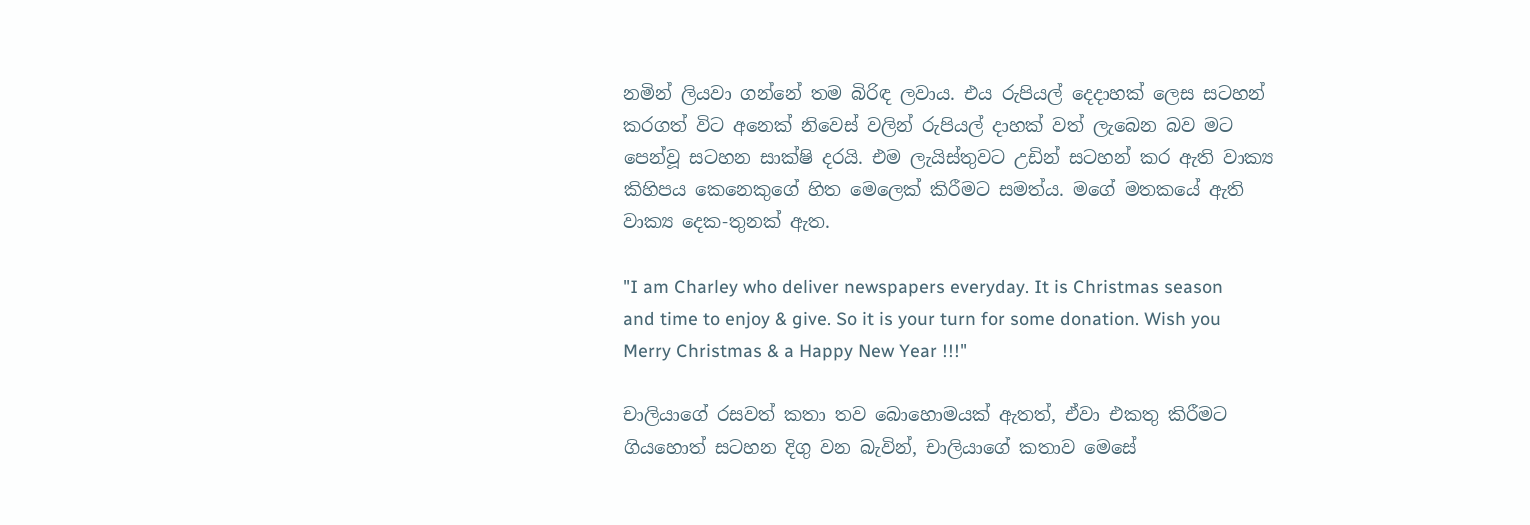නමින් ලියවා ගන්නේ තම බිරිඳ ලවාය. එය රුපියල් දෙදාහක් ලෙස සටහන් කරගත් විට අනෙක් නිවෙස් වලින් රුපියල් දාහක් වත් ලැබෙන බව මට පෙන්වූ සටහන සාක්ෂි දරයි. එම ලැයිස්තුවට උඩින් සටහන් කර ඇති වාක්‍ය කිහිපය කෙනෙකුගේ හිත මෙලෙක් කිරීමට සමත්ය. මගේ මතකයේ ඇති වාක්‍ය දෙක-තුනක් ඇත.

"I am Charley who deliver newspapers everyday. It is Christmas season and time to enjoy & give. So it is your turn for some donation. Wish you Merry Christmas & a Happy New Year !!!"

චාලියාගේ රසවත් කතා තව බොහොමයක් ඇතත්, ඒවා එකතු කිරීමට ගියහොත් සටහන දිගු වන බැවින්, චාලියාගේ කතාව මෙසේ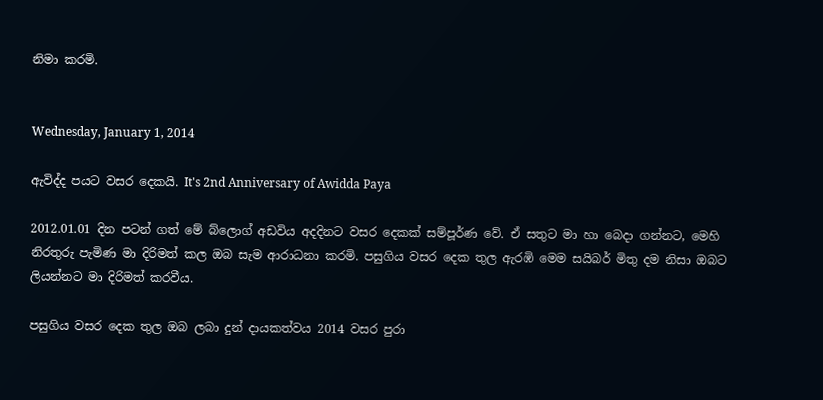නිමා කරමි.


Wednesday, January 1, 2014

ඇවිද්ද පයට වසර දෙකයි. It's 2nd Anniversary of Awidda Paya

2012.01.01 දින පටන් ගත් මේ බ්ලොග් අඩවිය අදදිනට වසර දෙකක් සම්පූර්ණ වේ. ඒ සතුට මා හා බෙදා ගන්නට, මෙහි නිරතුරු පැමිණ මා දිරිමත් කල ඔබ සැම ආරාධනා කරමි. පසුගිය වසර දෙක තුල ඇරඹි මෙම සයිබර් මිතු දම නිසා ඔබට ලියන්නට මා දිරිමත් කරවීය.

පසුගිය වසර දෙක තුල ඔබ ලබා දුන් දායකත්වය 2014 වසර පුරා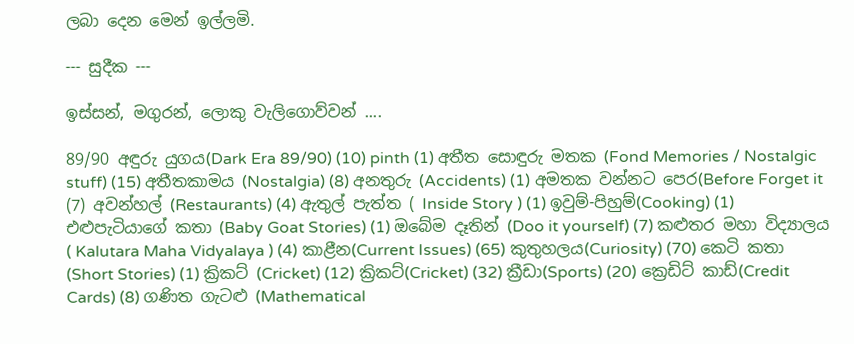ලබා දෙන මෙන් ඉල්ලමි.

--- සුදීක ---

ඉස්සන්, මගුරන්, ලොකු වැලිගොව්වන් ....

89/90 අඳුරු යුගය(Dark Era 89/90) (10) pinth (1) අතීත සොඳුරු මතක (Fond Memories / Nostalgic stuff) (15) අතීතකාමය (Nostalgia) (8) අනතුරු (Accidents) (1) අමතක වන්නට පෙර(Before Forget it (7) අවන්හල් (Restaurants) (4) ඇතුල් පැත්ත ( Inside Story ) (1) ඉවුම්-පිහුම්(Cooking) (1) එළුපැටියාගේ කතා (Baby Goat Stories) (1) ඔබේම දෑතින් (Doo it yourself) (7) කළුතර මහා විද්‍යාලය ( Kalutara Maha Vidyalaya ) (4) කාළීන(Current Issues) (65) කුතුහලය(Curiosity) (70) කෙටි කතා (Short Stories) (1) ක්‍රිකට් (Cricket) (12) ක්‍රිකට්(Cricket) (32) ක්‍රීඩා(Sports) (20) ක්‍රෙඩිට් කාඩ්(Credit Cards) (8) ගණිත ගැටළු (Mathematical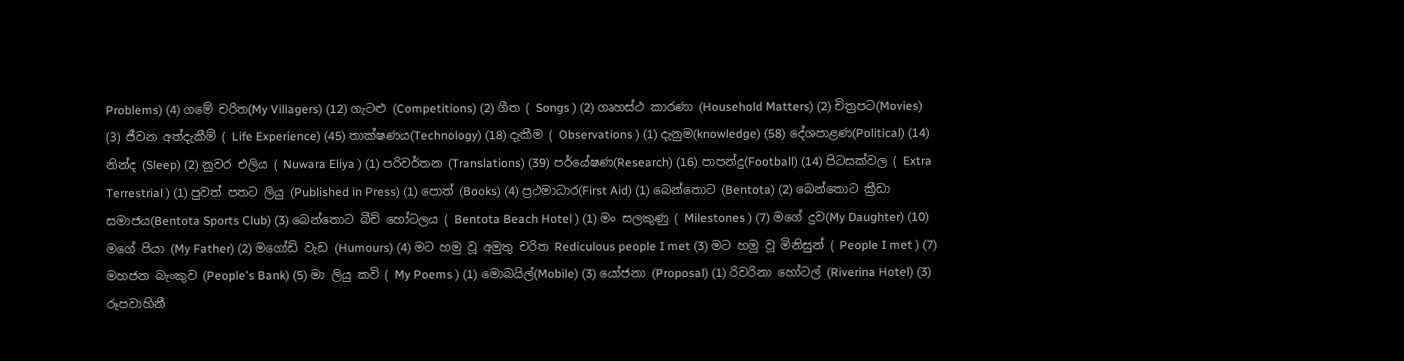Problems) (4) ගමේ චරිත(My Villagers) (12) ගැටළු (Competitions) (2) ගීත ( Songs ) (2) ගෘහස්ථ කාරණා (Household Matters) (2) චිත්‍රපට(Movies) (3) ජීවන අත්දැකීම් ( Life Experience) (45) තාක්ෂණය(Technology) (18) දැකීම ( Observations ) (1) දැනුම(knowledge) (58) දේශපාළණ(Political) (14) නින්ද (Sleep) (2) නුවර එලිය ( Nuwara Eliya ) (1) පරිවර්තන (Translations) (39) පර්යේෂණ(Research) (16) පාපන්දු(Football) (14) පිටසක්වල ( Extra Terrestrial ) (1) පුවත් පතට ලියු (Published in Press) (1) පොත් (Books) (4) ප්‍රථමාධාර(First Aid) (1) බෙන්තොට (Bentota) (2) බෙන්තොට ක්‍රීඩා සමාජය(Bentota Sports Club) (3) බෙන්තොට බීච් හෝටලය ( Bentota Beach Hotel ) (1) මං සලකුණු ( Milestones ) (7) මගේ දුව(My Daughter) (10) මගේ පියා (My Father) (2) මගෝඩි වැඩ (Humours) (4) මට හමු වූ අමුතු චරිත Rediculous people I met (3) මට හමු වූ මිනිසුන් ( People I met ) (7) මහජන බැංකුව (People's Bank) (5) මා ලියු කවි ( My Poems ) (1) මොබයිල්(Mobile) (3) යෝජනා (Proposal) (1) රිවරිනා හෝටල් (Riverina Hotel) (3) රූපවාහිනී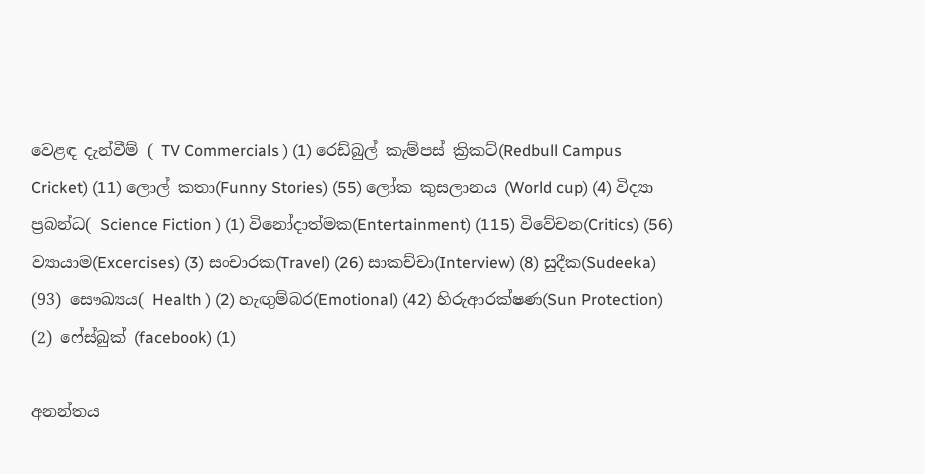වෙළඳ දැන්වීම් ( TV Commercials ) (1) රෙඩ්බුල් කැම්පස් ක්‍රිකට්(Redbull Campus Cricket) (11) ලොල් කතා(Funny Stories) (55) ලෝක කුසලානය (World cup) (4) විද්‍යා ප්‍රබන්ධ( Science Fiction ) (1) විනෝදාත්මක(Entertainment) (115) විවේචන(Critics) (56) ව්‍යායාම(Excercises) (3) සංචාරක(Travel) (26) සාකච්චා(Interview) (8) සුදීක(Sudeeka) (93) සෞඛ්‍යය( Health ) (2) හැඟුම්බර(Emotional) (42) හිරුආරක්ෂණ(Sun Protection) (2) ෆේස්බුක් (facebook) (1)

අනන්තය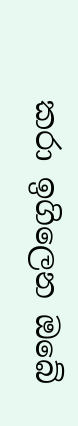කරා ඉගිලෙන ඔබේ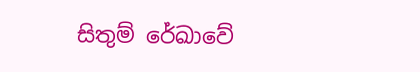සිතුම් රේඛාවේ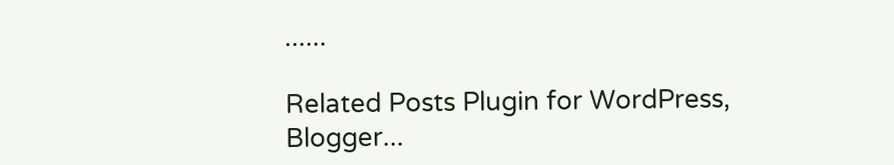......

Related Posts Plugin for WordPress, Blogger...